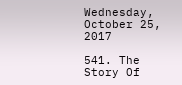Wednesday, October 25, 2017

541. The Story Of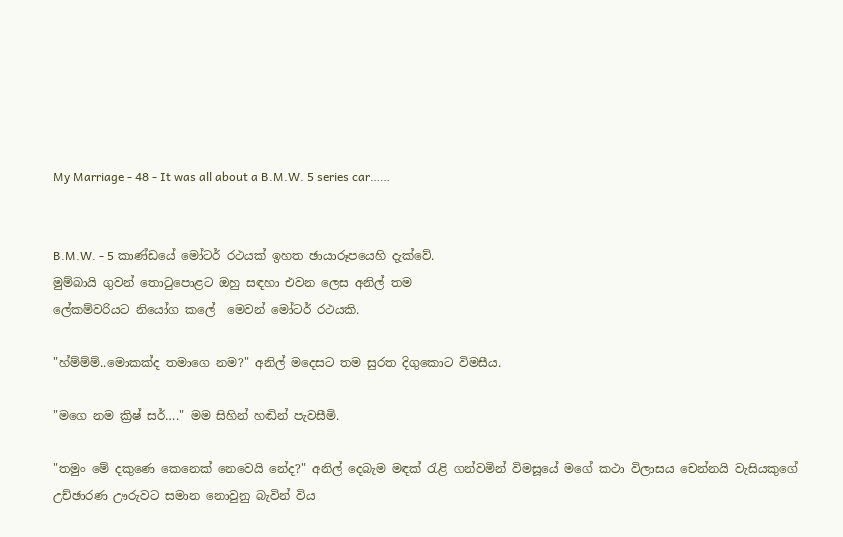My Marriage - 48 - It was all about a B.M.W. 5 series car……


B.M.W. - 5 කාණ්ඩයේ මෝටර් රථයක් ඉහත ඡායාරූපයෙහි දැක්වේ.
මුම්බායි ගුවන් තොටුපොළට ඔහු සඳහා එවන ලෙස අනිල් තම
ලේකම්වරියට නියෝග කලේ  මෙවන් මෝටර් රථයකි.

"හ්ම්ම්ම්..මොකක්ද තමාගෙ නම?" අනිල් මදෙසට තම සුරත දිගුකොට විමසීය.

"මගෙ නම ක්‍රිෂ් සර්…." මම සිහින් හඬින් පැවසීමි.

"තමුං මේ දකුණෙ කෙනෙක් නෙවෙයි නේද?" අනිල් දෙබැම මඳක් රැළි ගන්වමින් විමසූයේ මගේ කථා විලාසය චෙන්නයි වැසියකුගේ උච්ඡාරණ ඌරුවට සමාන නොවුනු බැවින් විය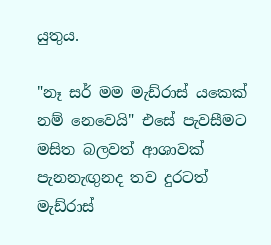යුතුය.

"නෑ සර් මම මැඩ්රාස් යකෙක් නම් නෙවෙයි" එසේ පැවසීමට මසිත බලවත් ආශාවක් පැනනැඟුනද තව දුරටත් මැඩ්රාස්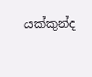යක්කුන්ද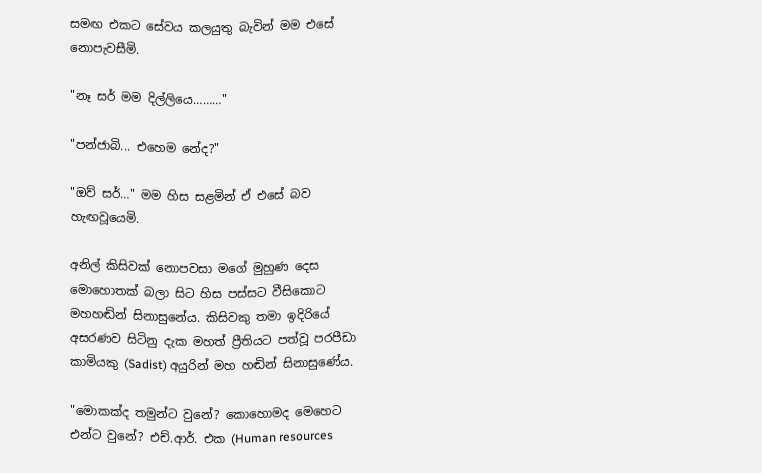සමඟ එකට සේවය කලයුතු බැවින් මම එසේ නොපැවසීමි.

"නෑ සර් මම දිල්ලියෙ………"

"පන්ජාබි... එහෙම නේද?"

"ඔව් සර්…" මම හිස සළමින් ඒ එසේ බව හැඟවූයෙමි.

අනිල් කිසිවක් නොපවසා මගේ මුහුණ දෙස මොහොතක් බලා සිට හිස පස්සට වීසිකොට මහහඬින් සිනාසුනේය. කිසිවකු තමා ඉදිරියේ අසරණව සිටිනු දැක මහත් ප්‍රීතියට පත්වූ පරපීඩා කාමියකු (Sadist) අයුරින් මහ හඬින් සිනාසුණේය.

"මොකක්ද තමුන්ට වුනේ? කොහොමද මෙහෙට එන්ට වුනේ? එච්.ආර්. එක (Human resources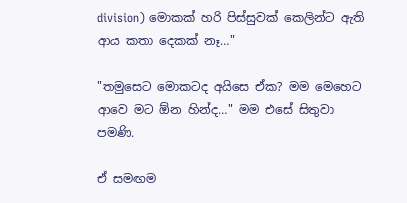division) මොකක් හරි පිස්සුවක් කෙලින්ට ඇති ආය කතා දෙකක් නෑ…"

"තමුසෙට මොකටද අයිසෙ ඒක? මම මෙහෙට ආවෙ මට ඕන හින්ද…" මම එසේ සිතුවා පමණි.

ඒ සමඟම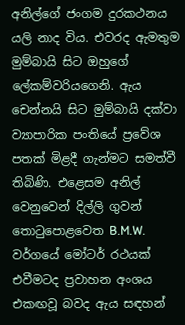අනිල්ගේ ජංගම දුරකථනය යලි නාද විය. එවරද ඇමතුම මුම්බායි සිට ඔහුගේ ලේකම්වරියගෙනි. ඇය චෙන්නයි සිට මුම්බායි දක්වා ව්‍යාපාරික පංතියේ ප්‍රවේශ පතක් මිළදී ගැන්මට සමත්වී තිබිණි. එළෙසම අනිල් වෙනුවෙන් දිල්ලි ගුවන් තොටුපොළවෙත B.M.W. වර්ගයේ මෝටර් රථයක් එවීමටද ප්‍රවාහන අංශය එකඟවූ බවද ඇය සඳහන්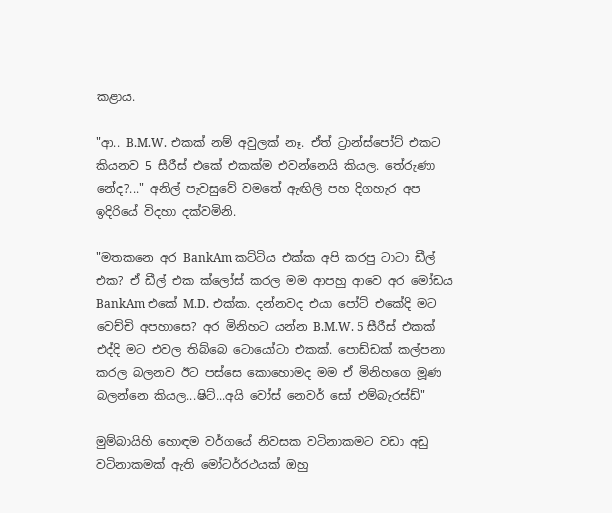කළාය.

"ආ.. B.M.W. එකක් නම් අවුලක් නෑ. ඒත් ට්‍රාන්ස්පෝට් එකට කියනව 5 සීරීස් එකේ එකක්ම එවන්නෙයි කියල. තේරුණා නේද?..." අනිල් පැවසුවේ වමතේ ඇඟිලි පහ දිගහැර අප ඉදිරියේ විදහා දක්වමිනි.

"මතකනෙ අර BankAm කට්ටිය එක්ක අපි කරපු ටාටා ඩීල් එක? ඒ ඩීල් එක ක්ලෝස් කරල මම ආපහු ආවෙ අර මෝඩය BankAm එකේ M.D. එක්ක. දන්නවද එයා පෝට් එකේදි මට වෙච්චි අපහාසෙ? අර මිනිහට යන්න B.M.W. 5 සීරීස් එකක් එද්දි මට එවල තිබ්බෙ ටොයෝටා එකක්. පොඩ්ඩක් කල්පනා කරල බලනව ඊට පස්සෙ කොහොමද මම ඒ මිනිහගෙ මූණ බලන්නෙ කියල...ෂිට්...අයි වෝස් නෙවර් සෝ එම්බැරස්ඩ්"

මුම්බායිහි හොඳම වර්ගයේ නිවසක වටිනාකමට වඩා අඩු වටිනාකමක් ඇති මෝටර්රථයක් ඔහු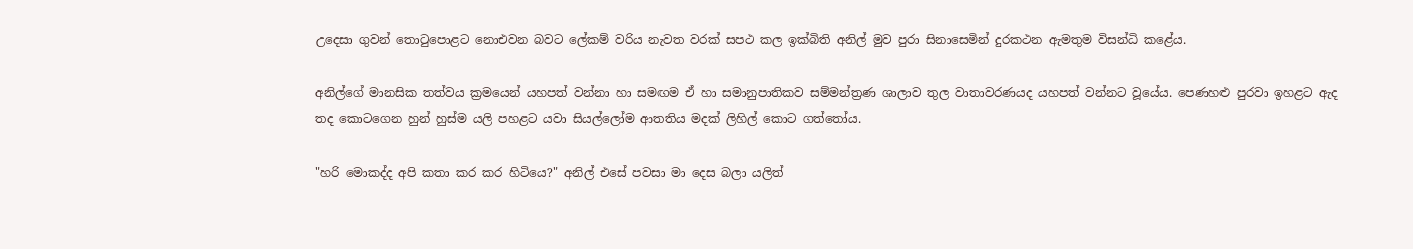උදෙසා ගුවන් තොටුපොළට නොඑවන බවට ලේකම් වරිය නැවත වරක් සපථ කල ඉක්බිති අනිල් මුව පුරා සිනාසෙමින් දුරකථන ඇමතුම විසන්ධි කළේය.

අනිල්ගේ මානසික තත්වය ක්‍රමයෙන් යහපත් වන්නා හා සමඟම ඒ හා සමානුපාතිකව සම්මන්ත්‍රණ ශාලාව තුල වාතාවරණයද යහපත් වන්නට වූයේය. පෙණහළු පුරවා ඉහළට ඇද තද කොටගෙන හුන් හුස්ම යලි පහළට යවා සියල්ලෝම ආතතිය මදක් ලිහිල් කොට ගත්තෝය.

"හරි මොකද්ද අපි කතා කර කර හිටියෙ?" අනිල් එසේ පවසා මා දෙස බලා යලිත්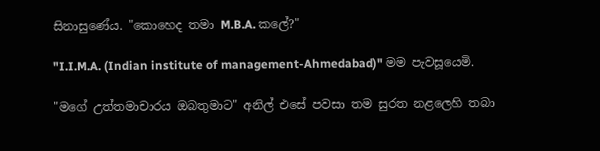සිනාසුණේය. "කොහෙද තමා M.B.A. කලේ?"

"I.I.M.A. (Indian institute of management-Ahmedabad)" මම පැවසූයෙමි.

"මගේ උත්තමාචාරය ඔබතුමාට" අනිල් එසේ පවසා තම සුරත නළලෙහි තබා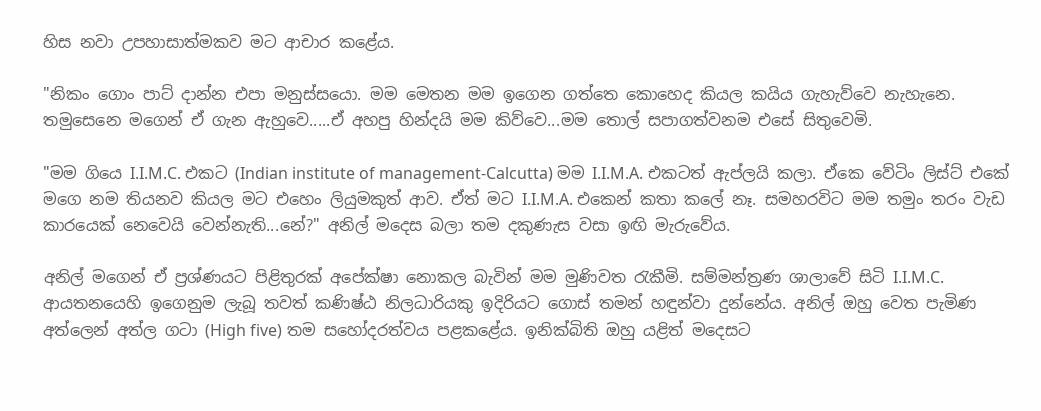හිස නවා උපහාසාත්මකව මට ආචාර කළේය.

"නිකං ගොං පාට් දාන්න එපා මනුස්සයො. මම මෙතන මම ඉගෙන ගත්තෙ කොහෙද කියල කයිය ගැහැව්වෙ නැහැනෙ. තමුසෙනෙ මගෙන් ඒ ගැන ඇහුවෙ.....ඒ අහපු හින්දයි මම කිව්වෙ...මම තොල් සපාගත්වනම එසේ සිතුවෙමි.

"මම ගියෙ I.I.M.C. එකට (Indian institute of management-Calcutta) මම I.I.M.A. එකටත් ඇප්ලයි කලා. ඒකෙ වේටිං ලිස්ට් එකේ මගෙ නම තියනව කියල මට එහෙං ලියුමකුත් ආව. ඒත් මට I.I.M.A. එකෙන් කතා කලේ නෑ. සමහරවිට මම තමුං තරං වැඩ කාරයෙක් නෙවෙයි වෙන්නැති...නේ?" අනිල් මදෙස බලා තම දකුණැස වසා ඉඟි මැරුවේය.

අනිල් මගෙන් ඒ ප්‍රශ්ණයට පිළිතුරක් අපේක්ෂා නොකල බැවින් මම මුණිවත රැකීමි. සම්මන්ත්‍රණ ශාලාවේ සිටි I.I.M.C. ආයතනයෙහි ඉගෙනුම ලැබූ තවත් කණිෂ්ඨ නිලධාරියකු ඉදිරියට ගොස් තමන් හඳුන්වා දුන්නේය. අනිල් ඔහු වෙත පැමිණ අත්ලෙන් අත්ල ගටා (High five) තම සහෝදරත්වය පළකළේය. ඉනික්බිති ඔහු යළිත් මදෙසට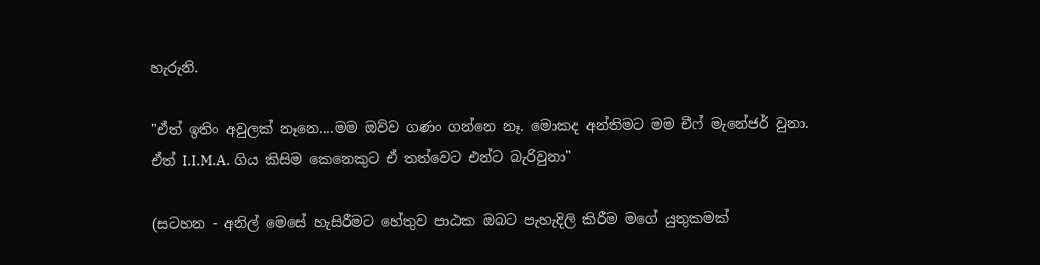හැරුනි.

"ඒත් ඉතිං අවුලක් නෑනෙ....මම ඔව්ව ගණං ගන්නෙ නෑ. මොකද අන්තිමට මම චීෆ් මැනේජර් වුනා. ඒත් I.I.M.A. ගිය කිසිම කෙනෙකුට ඒ තත්වෙට එන්ට බැරිවුනා"

(සටහන - අනිල් මෙසේ හැසිරීමට හේතුව පාඨක ඔබට පැහැදිලි කිරීම මගේ යුතුකමක්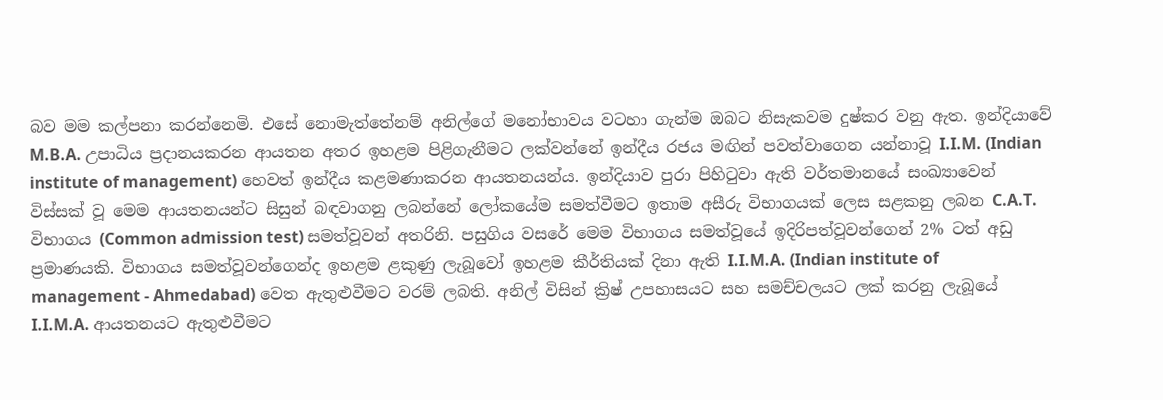බව මම කල්පනා කරන්නෙමි. එසේ නොමැත්තේනම් අනිල්ගේ මනෝභාවය වටහා ගැන්ම ඔබට නිසැකවම දුෂ්කර වනු ඇත. ඉන්දියාවේ M.B.A. උපාධිය ප්‍රදානයකරන ආයතන අතර ඉහළම පිළිගැනීමට ලක්වන්නේ ඉන්දීය රජය මඟින් පවත්වාගෙන යන්නාවූ I.I.M. (Indian institute of management) හෙවත් ඉන්දීය කළමණාකරන ආයතනයන්ය. ඉන්දියාව පුරා පිහිටුවා ඇති වර්තමානයේ සංඛ්‍යාවෙන් විස්සක් වූ මෙම ආයතනයන්ට සිසුන් බඳවාගනු ලබන්නේ ලෝකයේම සමත්වීමට ඉතාම අසීරු විභාගයක් ලෙස සළකනු ලබන C.A.T. විභාගය (Common admission test) සමත්වූවන් අතරිනි. පසුගිය වසරේ මෙම විභාගය සමත්වූයේ ඉදිරිපත්වූවන්ගෙන් 2% ටත් අඩු ප්‍රමාණයකි. විභාගය සමත්වූවන්ගෙන්ද ඉහළම ළකුණු ලැබූවෝ ඉහළම කීර්තියක් දිනා ඇති I.I.M.A. (Indian institute of management - Ahmedabad) වෙත ඇතුළුවීමට වරම් ලබති. අනිල් විසින් ක්‍රිෂ් උපහාසයට සහ සමච්චලයට ලක් කරනු ලැබූයේ I.I.M.A. ආයතනයට ඇතුළුවීමට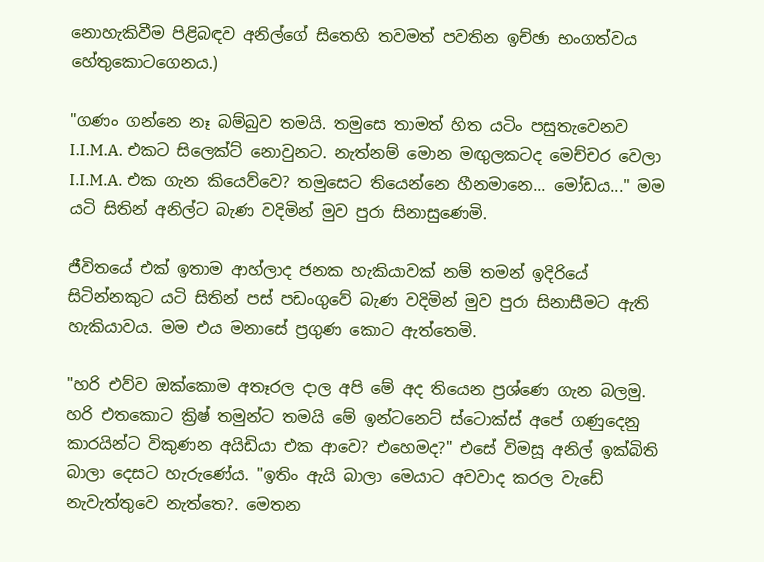නොහැකිවීම පිළිබඳව අනිල්ගේ සිතෙහි තවමත් පවතින ඉච්ඡා භංගත්වය හේතුකොටගෙනය.)

"ගණං ගන්නෙ නෑ බම්බුව තමයි. තමුසෙ තාමත් හිත යටිං පසුතැවෙනව I.I.M.A. එකට සිලෙක්ට් නොවුනට. නැත්නම් මොන මඟුලකටද මෙච්චර වෙලා I.I.M.A. එක ගැන කියෙව්වෙ? තමුසෙට තියෙන්නෙ හීනමානෙ... මෝඩය..." මම යටි සිතින් අනිල්ට බැණ වදිමින් මුව පුරා සිනාසුණෙමි.

ජීවිතයේ එක් ඉතාම ආහ්ලාද ජනක හැකියාවක් නම් තමන් ඉදිරියේ සිටින්නකුට යටි සිතින් පස් පඩංගුවේ බැණ වදිමින් මුව පුරා සිනාසීමට ඇති හැකියාවය. මම එය මනාසේ ප්‍රගුණ කොට ඇත්තෙමි.

"හරි එව්ව ඔක්කොම අතෑරල දාල අපි මේ අද තියෙන ප්‍රශ්ණෙ ගැන බලමු. හරි එතකොට ක්‍රිෂ් තමුන්ට තමයි මේ ඉන්ටනෙට් ස්ටොක්ස් අපේ ගණුදෙනු කාරයින්ට විකුණන අයිඩියා එක ආවෙ? එහෙමද?" එසේ විමසූ අනිල් ඉක්බිති බාලා දෙසට හැරුණේය. "ඉතිං ඇයි බාලා මෙයාට අවවාද කරල වැඩේ නැවැත්තුවෙ නැත්තෙ?. මෙතන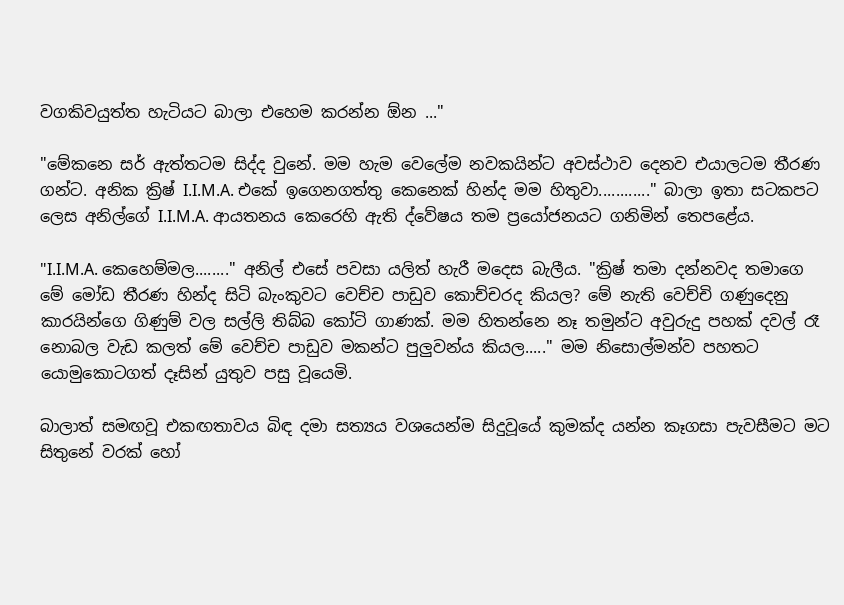වගකිවයුත්ත හැටියට බාලා එහෙම කරන්න ඕන ..."

"මේකනෙ සර් ඇත්තටම සිද්ද වුනේ. මම හැම වෙලේම නවකයින්ට අවස්ථාව දෙනව එයාලටම තීරණ ගන්ට. අනික ක්‍රිෂ් I.I.M.A. එකේ ඉගෙනගත්තු කෙනෙක් හින්ද මම හිතුවා............" බාලා ඉතා සටකපට ලෙස අනිල්ගේ I.I.M.A. ආයතනය කෙරෙහි ඇති ද්වේෂය තම ප්‍රයෝජනයට ගනිමින් තෙපළේය.

"I.I.M.A. කෙහෙම්මල........" අනිල් එසේ පවසා යලිත් හැරී මදෙස බැලීය. "ක්‍රිෂ් තමා දන්නවද තමාගෙ මේ මෝඩ තීරණ හින්ද සිටි බැංකුවට වෙච්ච පාඩුව කොච්චරද කියල? මේ නැති වෙච්චි ගණුදෙනු කාරයින්ගෙ ගිණුම් වල සල්ලි තිබ්බ කෝටි ගාණක්. මම හිතන්නෙ නෑ තමුන්ට අවුරුදු පහක් දවල් රෑ නොබල වැඩ කලත් මේ වෙච්ච පාඩුව මකන්ට පුලුවන්ය කියල....." මම නිසොල්මන්ව පහතට යොමුකොටගත් දෑසින් යුතුව පසු වූයෙමි.

බාලාත් සමඟවූ එකඟතාවය බිඳ දමා සත්‍යය වශයෙන්ම සිදුවූයේ කුමක්ද යන්න කෑගසා පැවසීමට මට සිතුනේ වරක් හෝ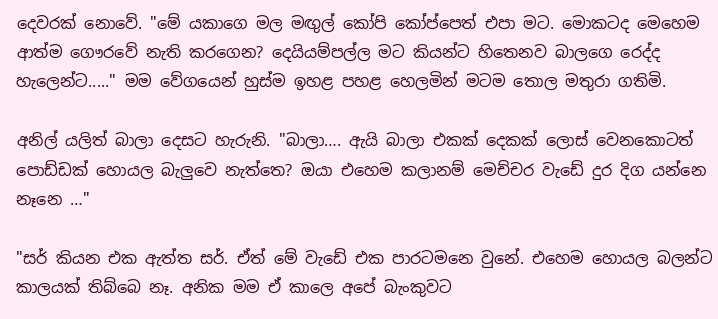දෙවරක් නොවේ. "මේ යකාගෙ මල මඟුල් කෝපි කෝප්පෙත් එපා මට. මොකටද මෙහෙම ආත්ම ගෞරවේ නැති කරගෙන? දෙයියම්පල්ල මට කියන්ට හිතෙනව බාලගෙ රෙද්ද හැලෙන්ට....." මම වේගයෙන් හුස්ම ඉහළ පහළ හෙලමින් මටම තොල මතුරා ගතිමි.

අනිල් යලිත් බාලා දෙසට හැරුනි. "බාලා…. ඇයි බාලා එකක් දෙකක් ලොස් වෙනකොටත් පොඩ්ඩක් හොයල බැලුවෙ නැත්තෙ? ඔයා එහෙම කලානම් මෙච්චර වැඩේ දුර දිග යන්නෙ නෑනෙ …"

"සර් කියන එක ඇත්ත සර්. ඒත් මේ වැඩේ එක පාරටමනෙ වුනේ. එහෙම හොයල බලන්ට කාලයක් තිබ්බෙ නෑ. අනික මම ඒ කාලෙ අපේ බැංකුවට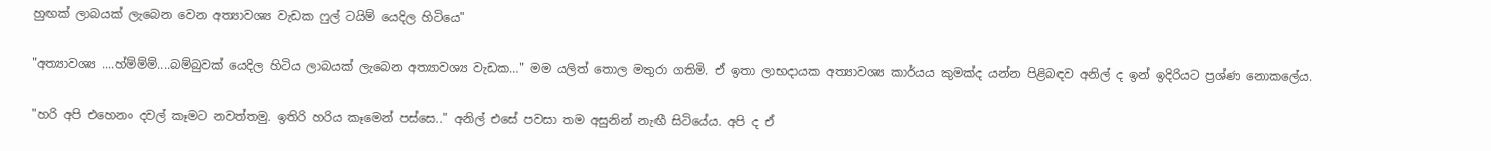හුඟක් ලාබයක් ලැබෙන වෙන අත්‍යාවශ්‍ය වැඩක ෆුල් ටයිම් යෙදිල හිටියෙ"

"අත්‍යාවශ්‍ය ....හ්ම්ම්ම්....බම්බුවක් යෙදිල හිටිය ලාබයක් ලැබෙන අත්‍යාවශ්‍ය වැඩක…" මම යලිත් තොල මතුරා ගතිමි. ඒ ඉතා ලාභදායක අත්‍යාවශ්‍ය කාර්යය කුමක්ද යන්න පිළිබඳව අනිල් ද ඉන් ඉදිරියට ප්‍රශ්ණ නොකලේය.

"හරි අපි එහෙනං දවල් කෑමට නවත්තමු. ඉතිරි හරිය කෑමෙන් පස්සෙ.." අනිල් එසේ පවසා තම අසුනින් නැඟී සිටියේය. අපි ද ඒ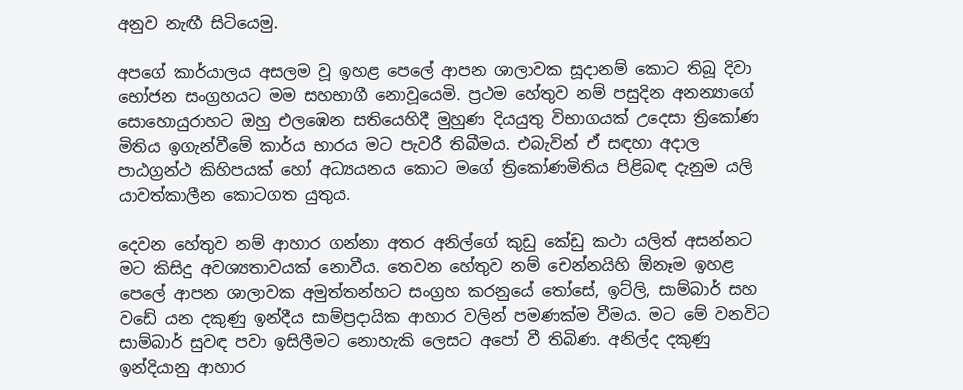අනුව නැඟී සිටියෙමු.

අපගේ කාර්යාලය අසලම වූ ඉහළ පෙලේ ආපන ශාලාවක සූදානම් කොට තිබූ දිවා භෝජන සංග්‍රහයට මම සහභාගී නොවූයෙමි. ප්‍රථම හේතුව නම් පසුදින අනන්‍යාගේ සොහොයුරාහට ඔහු එලඹෙන සතියෙහිදී මුහුණ දියයුතු විභාගයක් උදෙසා ත්‍රිකෝණ මිතිය ඉගැන්වීමේ කාර්ය භාරය මට පැවරී තිබීමය. එබැවින් ඒ සඳහා අදාල පාඨග්‍රන්ථ කිහිපයක් හෝ අධ්‍යයනය කොට මගේ ත්‍රිකෝණමිතිය පිළිබඳ දැනුම යලි යාවත්කාලීන කොටගත යුතුය.

දෙවන හේතුව නම් ආහාර ගන්නා අතර අනිල්ගේ කුඩු කේඩු කථා යලිත් අසන්නට මට කිසිදු අවශ්‍යතාවයක් නොවීය. තෙවන හේතුව නම් චෙන්නයිහි ඕනෑම ඉහළ පෙලේ ආපන ශාලාවක අමුත්තන්හට සංග්‍රහ කරනුයේ තෝසේ, ඉට්ලි, සාම්බාර් සහ වඩේ යන දකුණු ඉන්දීය සාම්ප්‍රදායික ආහාර වලින් පමණක්ම වීමය. මට මේ වනවිට සාම්බාර් සුවඳ පවා ඉසිලීමට නොහැකි ලෙසට අපෝ වී තිබිණ. අනිල්ද දකුණු ඉන්දියානු ආහාර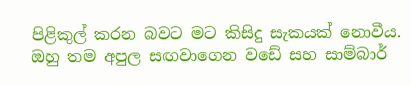පිළිකුල් කරන බවට මට කිසිදු සැකයක් නොවීය. ඔහු තම අපුල සඟවාගෙන වඩේ සහ සාම්බාර්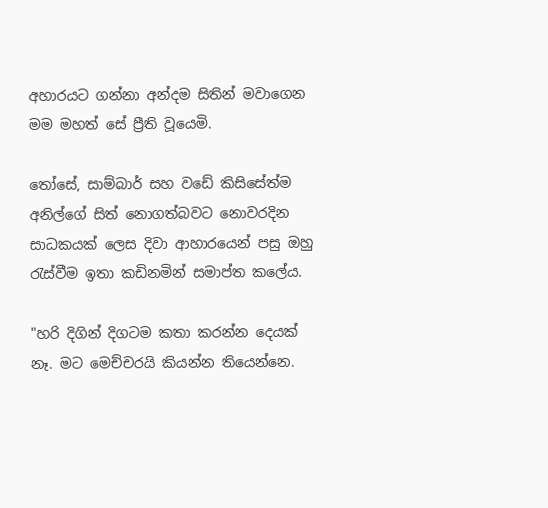අහාරයට ගන්නා අන්දම සිතින් මවාගෙන මම මහත් සේ ප්‍රීති වූයෙමි.

තෝසේ, සාම්බාර් සහ වඩේ කිසිසේත්ම අනිල්ගේ සිත් නොගත්බවට නොවරදින සාධකයක් ලෙස දිවා ආහාරයෙන් පසු ඔහු රැස්වීම ඉතා කඩිනමින් සමාප්ත කලේය.

"හරි දිගින් දිගටම කතා කරන්න දෙයක් නෑ. මට මෙච්චරයි කියන්න තියෙන්නෙ.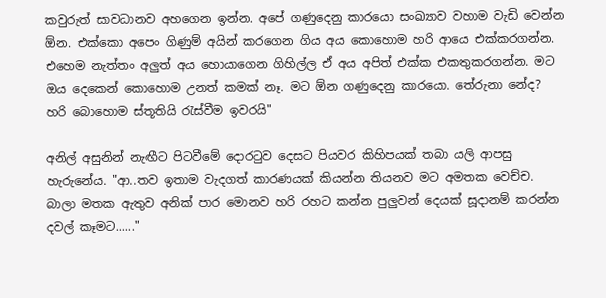කවුරුත් සාවධානව අහගෙන ඉන්න. අපේ ගණුදෙනු කාරයො සංඛ්‍යාව වහාම වැඩි වෙන්න ඕන. එක්කො අපෙං ගිණුම් අයින් කරගෙන ගිය අය කොහොම හරි ආයෙ එක්කරගන්න. එහෙම නැත්තං අලුත් අය හොයාගෙන ගිහිල්ල ඒ අය අපිත් එක්ක එකතුකරගන්න. මට ඔය දෙකෙන් කොහොම උනත් කමක් නෑ. මට ඕන ගණුදෙනු කාරයො. තේරුනා නේද? හරි බොහොම ස්තූතියි රැස්වීම ඉවරයි"

අනිල් අසුනින් නැඟීට පිටවීමේ දොරටුව දෙසට පියවර කිහිපයක් තබා යලි ආපසු හැරුනේය. "ආ..තව ඉතාම වැදගත් කාරණයක් කියන්න තියනව මට අමතක වෙච්ච. බාලා මතක ඇතුව අනික් පාර මොනව හරි රහට කන්න පුලුවන් දෙයක් සූදානම් කරන්න දවල් කෑමට......"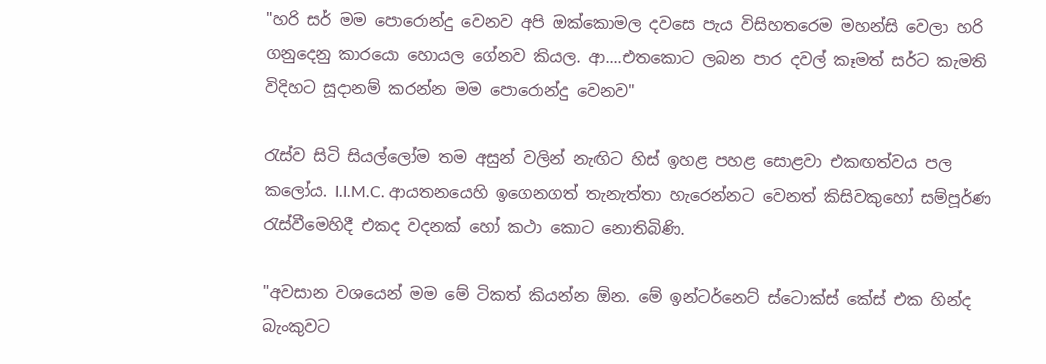"හරි සර් මම පොරොන්දු වෙනව අපි ඔක්කොමල දවසෙ පැය විසිහතරෙම මහන්සි වෙලා හරි ගනුදෙනු කාරයො හොයල ගේනව කියල. ආ....එතකොට ලබන පාර දවල් කෑමත් සර්ට කැමති විදිහට සූදානම් කරන්න මම පොරොන්දු වෙනව"

රැස්ව සිටි සියල්ලෝම තම අසුන් වලින් නැඟිට හිස් ඉහළ පහළ සොළවා එකඟත්වය පල කලෝය. I.I.M.C. ආයතනයෙහි ඉගෙනගත් තැනැත්තා හැරෙන්නට වෙනත් කිසිවකුහෝ සම්පූර්ණ රැස්වීමෙහිදී එකද වදනක් හෝ කථා කොට නොතිබිණි.

"අවසාන වශයෙන් මම මේ ටිකත් කියන්න ඕන. මේ ඉන්ටර්නෙට් ස්ටොක්ස් කේස් එක හින්ද බැංකුවට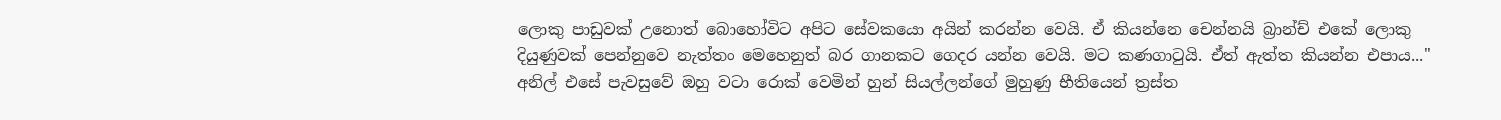ලොකු පාඩුවක් උනොත් බොහෝවිට අපිට සේවකයො අයින් කරන්න වෙයි. ඒ කියන්නෙ චෙන්නයි බ්‍රාන්ච් එකේ ලොකු දියුණුවක් පෙන්නුවෙ නැත්තං මෙහෙනුත් බර ගානකට ගෙදර යන්න වෙයි. මට කණගාටුයි. ඒත් ඇත්ත කියන්න එපාය..." අනිල් එසේ පැවසුවේ ඔහු වටා රොක් වෙමින් හුන් සියල්ලන්ගේ මුහුණු භීතියෙන් ත්‍රස්ත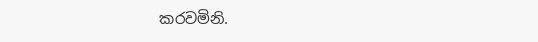කරවමිනි.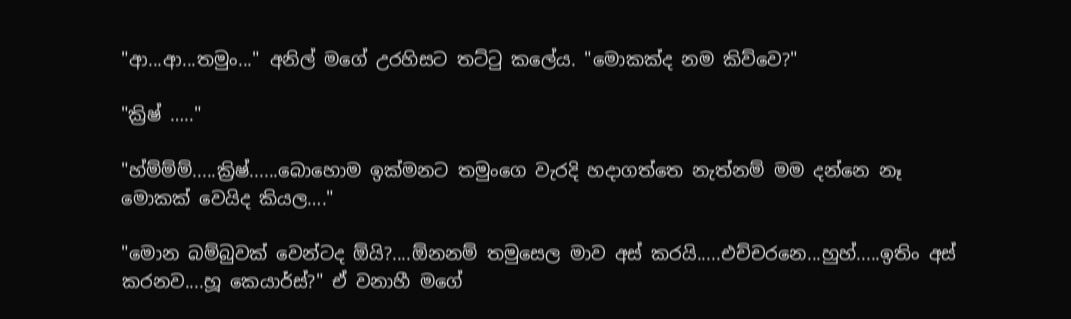"ආ...ආ...තමුං..." අනිල් මගේ උරහිසට තට්ටු කලේය. "මොකක්ද නම කිව්වෙ?"

"ක්‍රිෂ් ….."

"හ්ම්ම්ම්.....ක්‍රිෂ්......බොහොම ඉක්මනට තමුංගෙ වැරදි හදාගත්තෙ නැත්නම් මම දන්නෙ නෑ මොකක් වෙයිද කියල…."

"මොන බම්බුවක් වෙන්ටද ඕයි?....ඕනනම් තමුසෙල මාව අස් කරයි.....එච්චරනෙ...හුහ්.....ඉතිං අස් කරනව....හූ කෙයාර්ස්?" ඒ වනාහී මගේ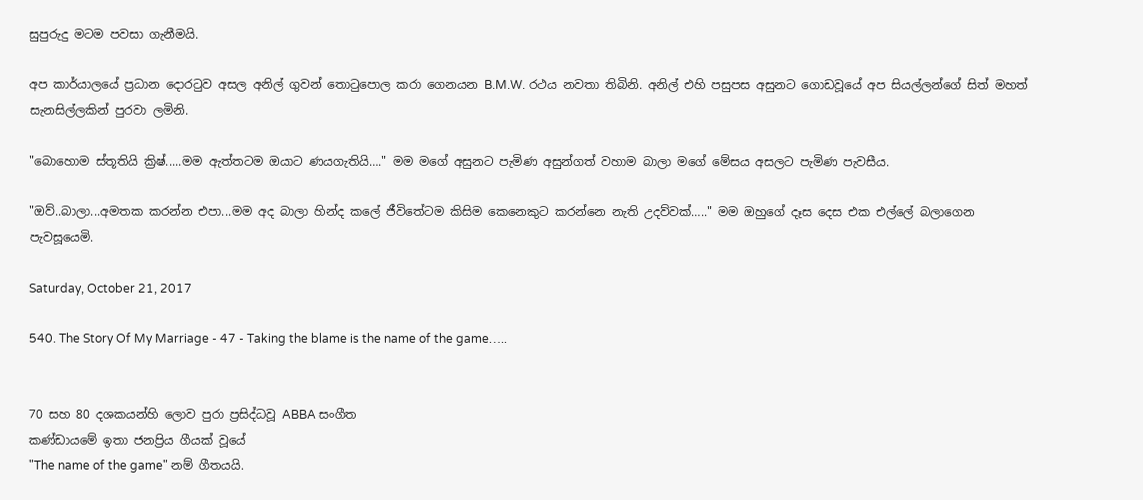සුපුරුදු මටම පවසා ගැනීමයි.

අප කාර්යාලයේ ප්‍රධාන දොරටුව අසල අනිල් ගුවන් තොටුපොල කරා ගෙනයන B.M.W. රථය නවතා තිබිනි. අනිල් එහි පසුපස අසුනට ගොඩවූයේ අප සියල්ලන්ගේ සිත් මහත් සැනසිල්ලකින් පුරවා ලමිනි.

"බොහොම ස්තූතියි ක්‍රිෂ්.....මම ඇත්තටම ඔයාට ණයගැතියි…." මම මගේ අසුනට පැමිණ අසුන්ගත් වහාම බාලා මගේ මේසය අසලට පැමිණ පැවසීය.

"ඔව්..බාලා...අමතක කරන්න එපා...මම අද බාලා හින්ද කලේ ජීවිතේටම කිසිම කෙනෙකුට කරන්නෙ නැති උදව්වක්….." මම ඔහුගේ දෑස දෙස එක එල්ලේ බලාගෙන පැවසූයෙමි.

Saturday, October 21, 2017

540. The Story Of My Marriage - 47 - Taking the blame is the name of the game…..


70 සහ 80 දශකයන්හි ලොව පුරා ප්‍රසිද්ධවූ ABBA සංගීත
කණ්ඩායමේ ඉතා ජනප්‍රිය ගීයක් වූයේ
"The name of the game" නම් ගීතයයි.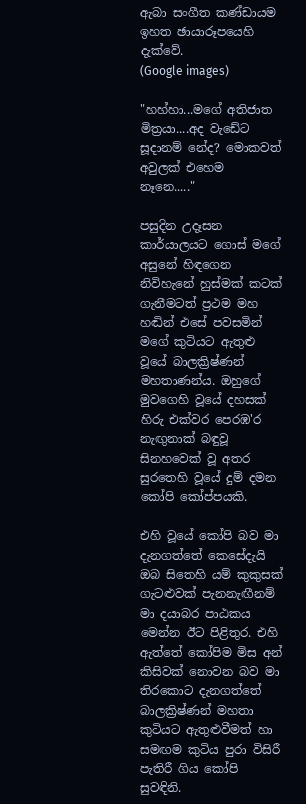ඇබා සංගීත කණ්ඩායම ඉහත ඡායාරූපයෙහි දැක්වේ.
(Google images)

"හහ්හා...මගේ අතිජාත මිත්‍රයා....අද වැඩේට සූදානම් නේද? මොකවත් අවුලක් එහෙම නෑනෙ....."

පසුදින උදෑසන කාර්යාලයට ගොස් මගේ අසුනේ හිඳගෙන නිවිහැනේ හුස්මක් කටක් ගැනීමටත් ප්‍රථම මහ හඬින් එසේ පවසමින් මගේ කුටියට ඇතුළු වූයේ බාලක්‍රිෂ්ණන් මහතාණන්ය. ඔහුගේ මුවගෙහි වූයේ දහසක් හිරු එක්වර පෙරඹ'ර නැඟුනාක් බඳුවූ සිනහවෙක් වූ අතර සුරතෙහි වූයේ දුම් දමන කෝපි කෝප්පයකි.

එහි වූයේ කෝපි බව මා දැනගත්තේ කෙසේදැයි ඔබ සිතෙහි යම් කුකුසක් ගැටළුවක් පැනනැඟීනම් මා දයාබර පාඨකය මෙන්න ඊට පිළිතුර. එහි ඇත්තේ කෝපිම මිස අන් කිසිවක් නොවන බව මා තිරකොට දැනගත්තේ බාලක්‍රිෂ්ණන් මහතා කුටියට ඇතුළුවීමත් හා සමඟම කුටිය පුරා විසිරී පැතිරී ගිය කෝපි සුවඳිනි.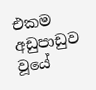එකම අඩුපාඩුව වූයේ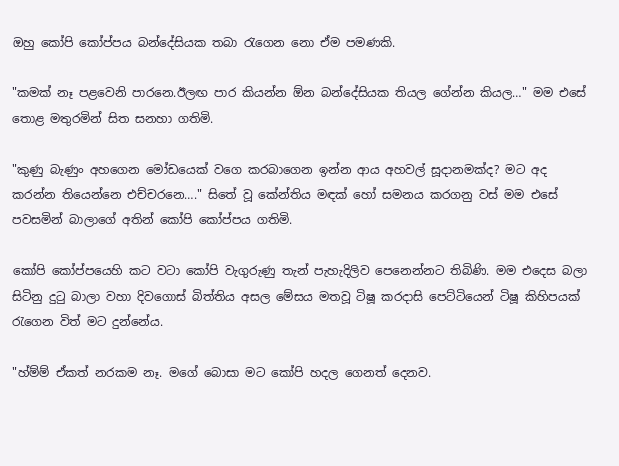ඔහු කෝපි කෝප්පය බන්දේසියක තබා රැගෙන නො ඒම පමණකි.

"කමක් නෑ පළවෙනි පාරනෙ.ඊලඟ පාර කියන්න ඕන බන්දේසියක තියල ගේන්න කියල…" මම එසේ තොළ මතුරමින් සිත සනහා ගතිමි.

"කුණු බැණුං අහගෙන මෝඩයෙක් වගෙ කරබාගෙන ඉන්න ආය අහවල් සූදානමක්ද? මට අද කරන්න තියෙන්නෙ එච්චරනෙ…." සිතේ වූ කේන්තිය මඳක් හෝ සමනය කරගනු වස් මම එසේ පවසමින් බාලාගේ අතින් කෝපි කෝප්පය ගතිමි.

කෝපි කෝප්පයෙහි කට වටා කෝපි වැගුරුණු තැන් පැහැදිලිව පෙනෙන්නට තිබිණි. මම එදෙස බලා සිටිනු දුටු බාලා වහා දිවගොස් බිත්තිය අසල මේසය මතවූ ටිෂූ කරදාසි පෙට්ටියෙන් ටිෂූ කිහිපයක් රැගෙන විත් මට දුන්නේය.

"හ්ම්ම් ඒකත් නරකම නෑ. මගේ බොසා මට කෝපි හදල ගෙනත් දෙනව.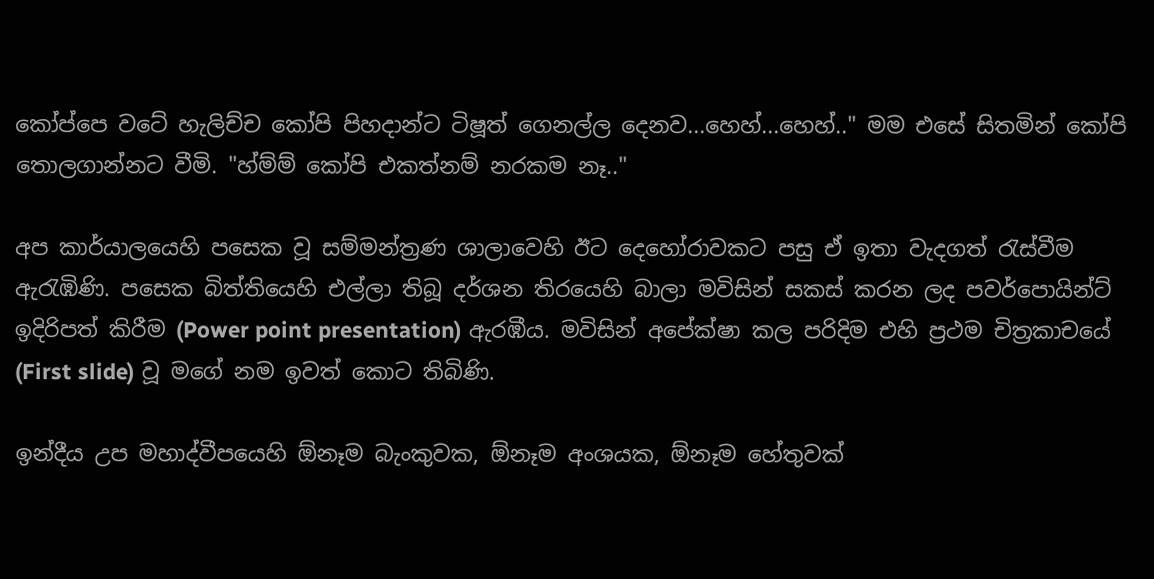කෝප්පෙ වටේ හැලිච්ච කෝපි පිහදාන්ට ටිෂූත් ගෙනල්ල දෙනව...හෙහ්...හෙහ්.." මම එසේ සිතමින් කෝපි තොලගාන්නට වීමි. "හ්ම්ම් කෝපි එකත්නම් නරකම නෑ.."

අප කාර්යාලයෙහි පසෙක වූ සම්මන්ත්‍රණ ශාලාවෙහි ඊට දෙහෝරාවකට පසු ඒ ඉතා වැදගත් රැස්වීම ඇරැඹිණි. පසෙක බිත්තියෙහි එල්ලා තිබූ දර්ශන තිරයෙහි බාලා මවිසින් සකස් කරන ලද පවර්පොයින්ට් ඉදිරිපත් කිරීම (Power point presentation) ඇරඹීය. මවිසින් අපේක්ෂා කල පරිදිම එහි ප්‍රථම චිත්‍රකාචයේ (First slide) වූ මගේ නම ඉවත් කොට තිබිණි.

ඉන්දීය උප මහාද්වීපයෙහි ඕනෑම බැංකුවක, ඕනෑම අංශයක, ඕනෑම හේතුවක්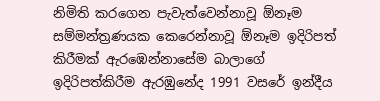නිමිති කරගෙන පැවැත්වෙන්නාවූ ඕනෑම සම්මන්ත්‍රණයක කෙරෙන්නාවූ ඕනෑම ඉදිරිපත් කිරීමක් ඇරඹෙන්නාසේම බාලාගේ ඉදිරිපත්කිරීම ඇරඹුනේද 1991 වසරේ ඉන්දීය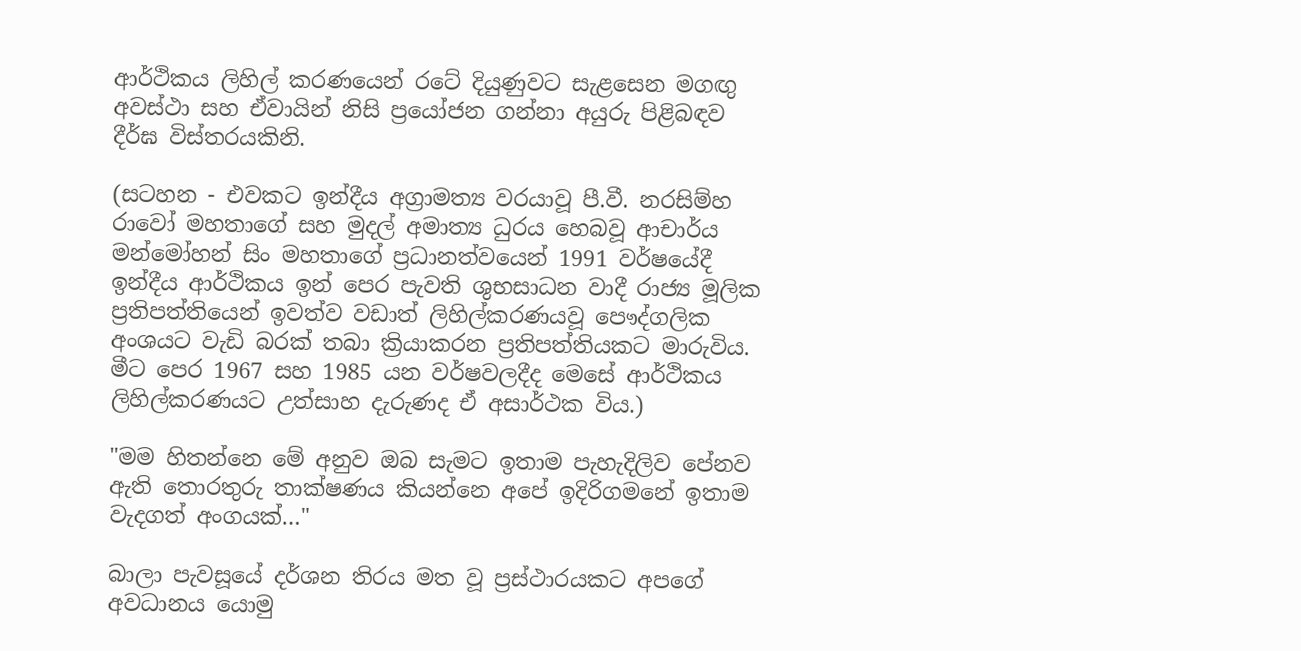ආර්ථිකය ලිහිල් කරණයෙන් රටේ දියුණුවට සැළසෙන මගඟු අවස්ථා සහ ඒවායින් නිසි ප්‍රයෝජන ගන්නා අයුරු පිළිබඳව දීර්ඝ විස්තරයකිනි.

(සටහන - එවකට ඉන්දීය අග්‍රාමත්‍ය වරයාවූ පී.වී. නරසිම්හ රාවෝ මහතාගේ සහ මුදල් අමාත්‍ය ධුරය හෙබවූ ආචාර්ය මන්මෝහන් සිං මහතාගේ ප්‍රධානත්වයෙන් 1991 වර්ෂයේදී ඉන්දීය ආර්ථිකය ඉන් පෙර පැවති ශුභසාධන වාදී රාජ්‍ය මූලික ප්‍රතිපත්තියෙන් ඉවත්ව වඩාත් ලිහිල්කරණයවූ පෞද්ගලික අංශයට වැඩි බරක් තබා ක්‍රියාකරන ප්‍රතිපත්තියකට මාරුවිය. මීට පෙර 1967 සහ 1985 යන වර්ෂවලදීද මෙසේ ආර්ථිකය ලිහිල්කරණයට උත්සාහ දැරුණද ඒ අසාර්ථක විය.)

"මම හිතන්නෙ මේ අනුව ඔබ සැමට ඉතාම පැහැදිලිව පේනව ඇති තොරතුරු තාක්ෂණය කියන්නෙ අපේ ඉදිරිගමනේ ඉතාම වැදගත් අංගයක්…"

බාලා පැවසූයේ දර්ශන තිරය මත වූ ප්‍රස්ථාරයකට අපගේ අවධානය යොමු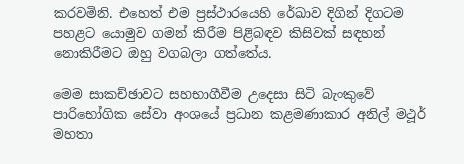කරවමිනි. එහෙත් එම ප්‍රස්ථාරයෙහි රේඛාව දිගින් දිගටම පහළට යොමුව ගමන් කිරීම පිළිබඳව කිසිවක් සඳහන් නොකිරීමට ඔහු වගබලා ගත්තේය.

මෙම සාකච්ඡාවට සහභාගීවීම උදෙසා සිටි බැංකුවේ පාරිභෝගික සේවා අංශයේ ප්‍රධාන කළමණාකාර අනිල් මථූර් මහතා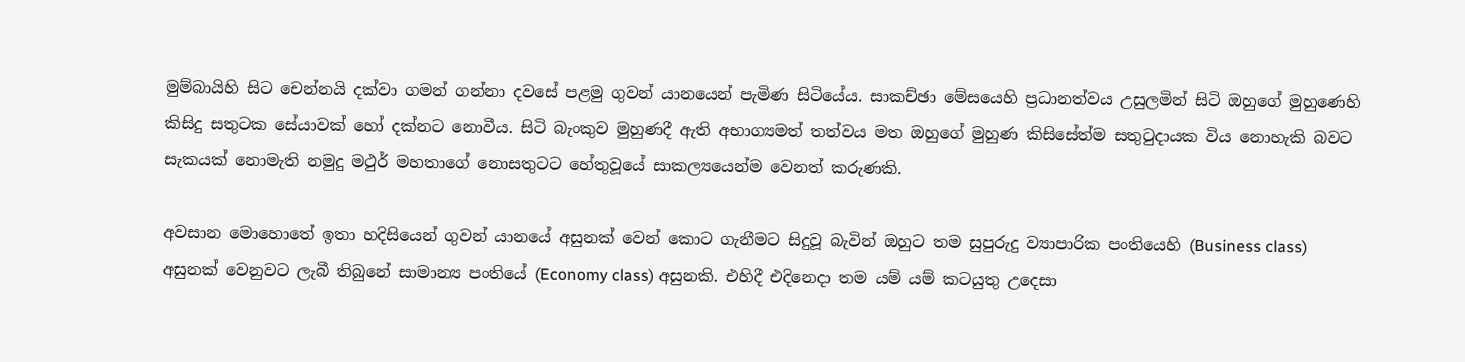මුම්බායිහි සිට චෙන්නයි දක්වා ගමන් ගන්නා දවසේ පළමු ගුවන් යානයෙන් පැමිණ සිටියේය. සාකච්ඡා මේසයෙහි ප්‍රධානත්වය උසුලමින් සිටි ඔහුගේ මුහුණෙහි කිසිදු සතුටක සේයාවක් හෝ දක්නට නොවීය. සිටි බැංකුව මුහුණදී ඇති අභාග්‍යමත් තත්වය මත ඔහුගේ මුහුණ කිසිසේත්ම සතුටුදායක විය නොහැකි බවට සැකයක් නොමැති නමුදු මථුර් මහතාගේ නොසතුටට හේතුවූයේ සාකල්‍යයෙන්ම වෙනත් කරුණකි.

අවසාන මොහොතේ ඉතා හදිසියෙන් ගුවන් යානයේ අසුනක් වෙන් කොට ගැනීමට සිදුවූ බැවින් ඔහුට තම සුපුරුදු ව්‍යාපාරික පංතියෙහි (Business class) අසුනක් වෙනුවට ලැබී තිබුනේ සාමාන්‍ය පංතියේ (Economy class) අසුනකි. එහිදී එදිනෙදා තම යම් යම් කටයුතු උදෙසා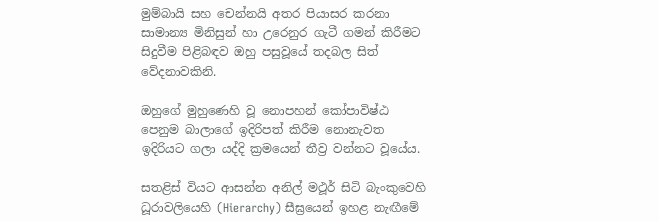මුම්බායි සහ චෙන්නයි අතර පියාසර කරනා සාමාන්‍ය මිනිසුන් හා උරෙනුර ගැටී ගමන් කිරීමට සිදුවීම පිළිබඳව ඔහු පසුවූයේ තදබල සිත් වේදනාවකිනි.

ඔහුගේ මුහුණෙහි වූ නොපහන් කෝපාවිෂ්ඨ පෙනුම බාලාගේ ඉදිරිපත් කිරීම නොනැවත ඉදිරියට ගලා යද්දි ක්‍රමයෙන් තීව්‍ර වන්නට වූයේය.

සතළිස් වියට ආසන්න අනිල් මථූර් සිටි බැංකුවෙහි ධූරාවලියෙහි (Hierarchy) සීඝ්‍රයෙන් ඉහළ නැඟීමේ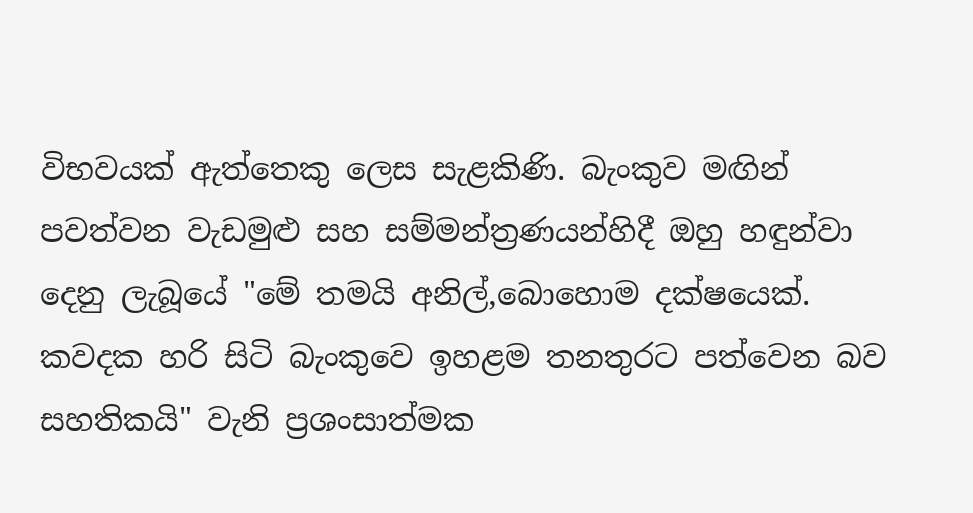විභවයක් ඇත්තෙකු ලෙස සැළකිණි. බැංකුව මඟින් පවත්වන වැඩමුළු සහ සම්මන්ත්‍රණයන්හිදී ඔහු හඳුන්වා දෙනු ලැබූයේ "මේ තමයි අනිල්,බොහොම දක්ෂයෙක්. කවදක හරි සිටි බැංකුවෙ ඉහළම තනතුරට පත්වෙන බව සහතිකයි" වැනි ප්‍රශංසාත්මක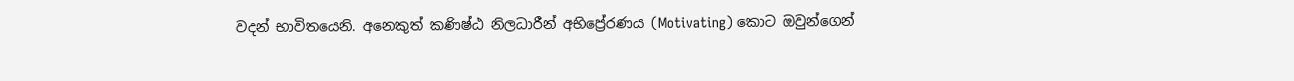වදන් භාවිතයෙනි. අනෙකුත් කණිෂ්ඨ නිලධාරීන් අභිප්‍රේරණය (Motivating) කොට ඔවුන්ගෙන්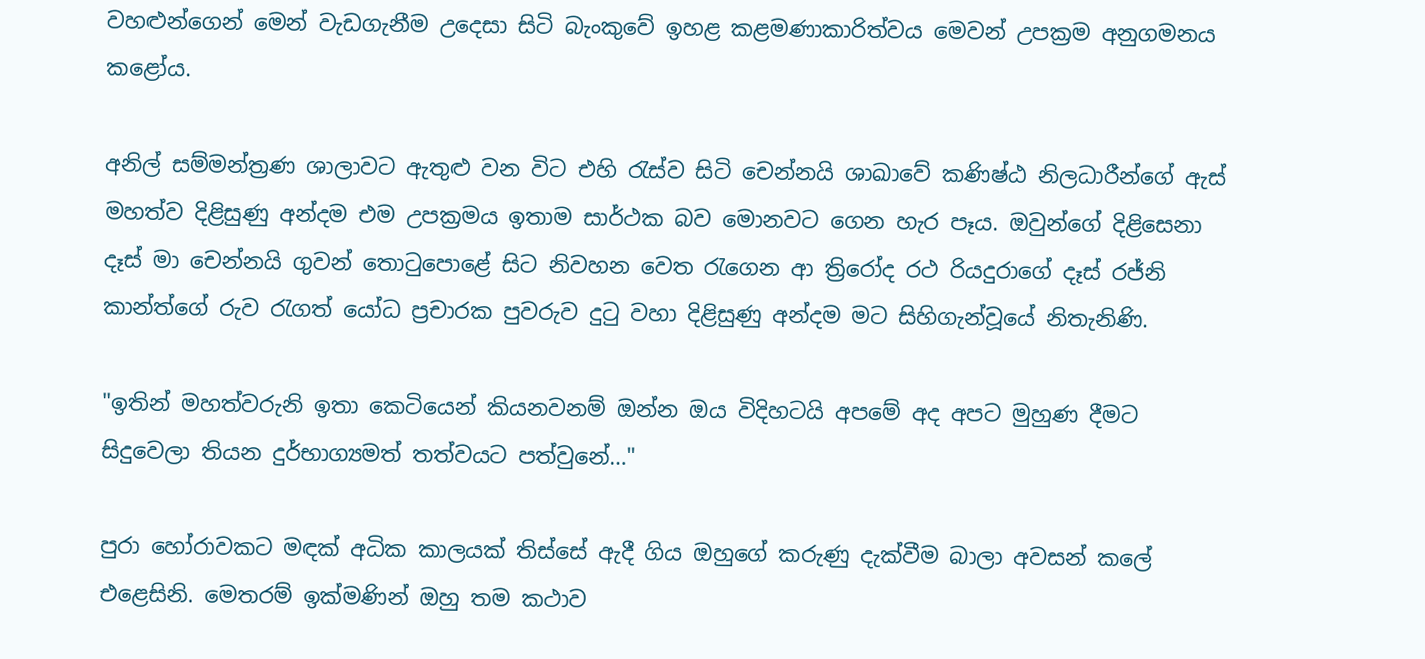වහළුන්ගෙන් මෙන් වැඩගැනීම උදෙසා සිටි බැංකුවේ ඉහළ කළමණාකාරිත්වය මෙවන් උපක්‍රම අනුගමනය කළෝය.

අනිල් සම්මන්ත්‍රණ ශාලාවට ඇතුළු වන විට එහි රැස්ව සිටි චෙන්නයි ශාඛාවේ කණිෂ්ඨ නිලධාරීන්ගේ ඇස් මහත්ව දිළිසුණු අන්දම එම උපක්‍රමය ඉතාම සාර්ථක බව මොනවට ගෙන හැර පෑය. ඔවුන්ගේ දිළිසෙනා දෑස් මා චෙන්නයි ගුවන් තොටුපොළේ සිට නිවහන වෙත රැගෙන ආ ත්‍රිරෝද රථ රියදුරාගේ දෑස් රජ්නි කාන්ත්ගේ රුව රැගත් යෝධ ප්‍රචාරක පුවරුව දුටු වහා දිළිසුණු අන්දම මට සිහිගැන්වූයේ නිතැනිණි.

"ඉතින් මහත්වරුනි ඉතා කෙටියෙන් කියනවනම් ඔන්න ඔය විදිහටයි අපමේ අද අපට මුහුණ දීමට සිදුවෙලා තියන දුර්භාග්‍යමත් තත්වයට පත්වුනේ…"

පුරා හෝරාවකට මඳක් අධික කාලයක් තිස්සේ ඇදී ගිය ඔහුගේ කරුණු දැක්වීම බාලා අවසන් කලේ එළෙසිනි. මෙතරම් ඉක්මණින් ඔහු තම කථාව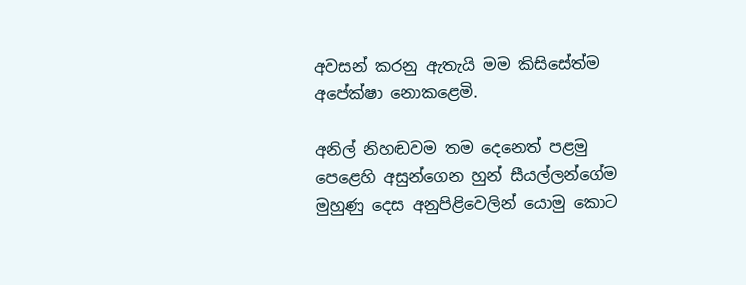අවසන් කරනු ඇතැයි මම කිසිසේත්ම අපේක්ෂා නොකළෙමි.

අනිල් නිහඬවම තම දෙනෙත් පළමු පෙළෙහි අසුන්ගෙන හුන් සීයල්ලන්ගේම මුහුණු දෙස අනුපිළිවෙලින් යොමු කොට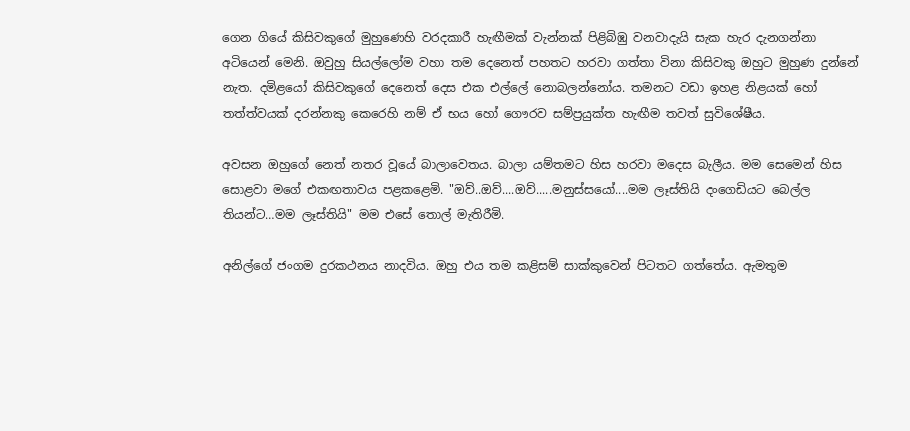ගෙන ගියේ කිසිවකුගේ මුහුණෙහි වරදකාරී හැඟීමක් වැන්නක් පිළිබිඹු වනවාදැයි සැක හැර දැනගන්නා අටියෙන් මෙනි. ඔවුහු සියල්ලෝම වහා තම දෙනෙත් පහතට හරවා ගත්තා විනා කිසිවකු ඔහුට මුහුණ දුන්නේ නැත. දමිළයෝ කිසිවකුගේ දෙනෙත් දෙස එක එල්ලේ නොබලන්නෝය. තමනට වඩා ඉහළ නිළයක් හෝ තත්ත්වයක් දරන්නකු කෙරෙහි නම් ඒ භය හෝ ගෞරව සම්ප්‍රයුක්ත හැඟීම තවත් සුවිශේෂීය.

අවසන ඔහුගේ නෙත් නතර වූයේ බාලාවෙතය. බාලා යම්තමට හිස හරවා මදෙස බැලීය. මම සෙමෙන් හිස සොළවා මගේ එකඟතාවය පළකළෙමි. "ඔව්..ඔව්....ඔව්.....මනුස්සයෝ....මම ලෑස්තියි දංගෙඩියට බෙල්ල තියන්ට…මම ලෑස්තියි" මම එසේ තොල් මැතිරීමි.

අනිල්ගේ ජංගම දුරකථනය නාදවිය. ඔහු එය තම කළිසම් සාක්කුවෙන් පිටතට ගත්තේය. ඇමතුම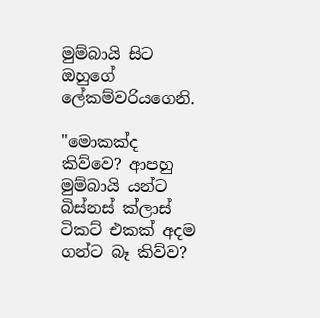මුම්බායි සිට ඔහුගේ ලේකම්වරියගෙනි.

"මොකක්ද කිව්වෙ? ආපහු මුම්බායි යන්ට බිස්නස් ක්ලාස් ටිකට් එකක් අදම ගන්ට බෑ කිව්ව?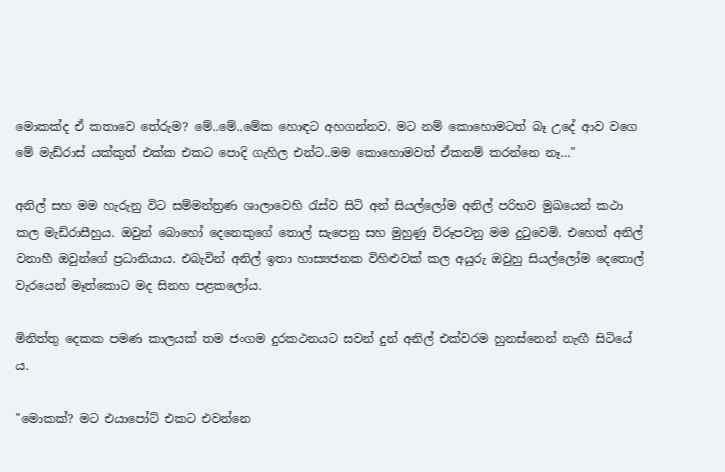මොකක්ද ඒ කතාවෙ තේරුම? මේ..මේ..මේක හොඳට අහගන්නව. මට නම් කොහොමටත් බෑ උදේ ආව වගෙ මේ මැඩ්රාස් යක්කුත් එක්ක එකට පොදි ගැහිල එන්ට..මම කොහොමවත් ඒකනම් කරන්නෙ නෑ…"

අනිල් සහ මම හැරුනු විට සම්මන්ත්‍රණ ශාලාවෙහි රැස්ව සිටි අන් සියල්ලෝම අනිල් පරිභව මුඛයෙන් කථා කල මැඩ්රාසීහුය. ඔවුන් බොහෝ දෙනෙකුගේ තොල් සැපෙනු සහ මුහුණු විරූපවනු මම දුටුවෙමි. එහෙත් අනිල් වනාහී ඔවුන්ගේ ප්‍රධානියාය. එබැවින් අනිල් ඉතා හාස්‍යජනක විහිළුවක් කල අයුරු ඔවුහු සියල්ලෝම දෙතොල් වැරයෙන් මෑත්කොට මද සිනහ පළකලෝය.

මිනිත්තු දෙකක පමණ කාලයක් තම ජංගම දුරකථනයට සවන් දුන් අනිල් එක්වරම හුනස්නෙන් නැඟී සිටියේ ය.

"මොකක්? මට එයාපෝට් එකට එවන්නෙ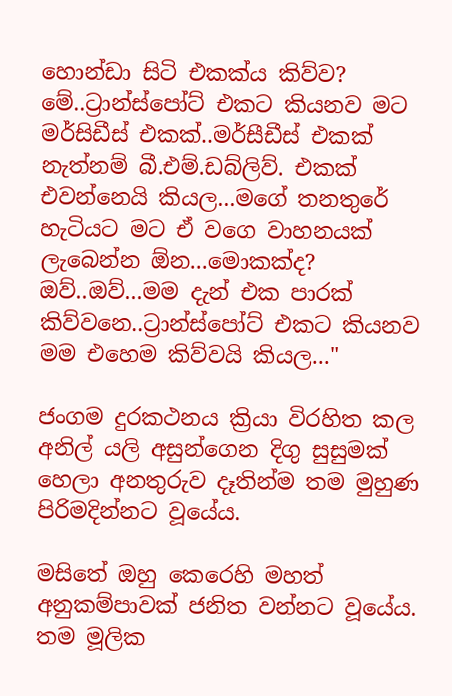හොන්ඩා සිටි එකක්ය කිව්ව? මේ..ට්‍රාන්ස්පෝට් එකට කියනව මට මර්සිඩීස් එකක්..මර්සීඩීස් එකක් නැත්නම් බී.එම්.ඩබ්ලිව්. එකක් එවන්නෙයි කියල...මගේ තනතුරේ හැටියට මට ඒ වගෙ වාහනයක් ලැබෙන්න ඕන...මොකක්ද? ඔව්..ඔව්...මම දැන් එක පාරක් කිව්වනෙ..ට්‍රාන්ස්පෝට් එකට කියනව මම එහෙම කිව්වයි කියල..."

ජංගම දුරකථනය ක්‍රියා විරහිත කල අනිල් යලි අසුන්ගෙන දිගු සුසුමක් හෙලා අනතුරුව දෑතින්ම තම මුහුණ පිරිමදින්නට වූයේය.

මසිතේ ඔහු කෙරෙහි මහත් අනුකම්පාවක් ජනිත වන්නට වූයේය. තම මූලික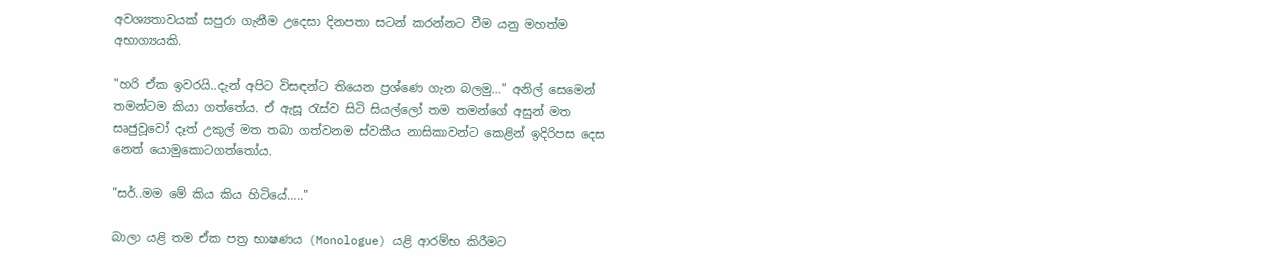අවශ්‍යතාවයක් සපුරා ගැනීම උදෙසා දිනපතා සටන් කරන්නට වීම යනු මහත්ම අභාග්‍යයකි.

"හරි ඒක ඉවරයි..දැන් අපිට විසඳන්ට තියෙන ප්‍රශ්ණෙ ගැන බලමු…" අනිල් සෙමෙන් තමන්ටම කියා ගත්තේය. ඒ ඇසූ රැස්ව සිටි සියල්ලෝ තම තමන්ගේ අසුන් මත සෘජුවූවෝ දෑත් උකුල් මත තබා ගත්වනම ස්වකීය නාසිකාවන්ට කෙළින් ඉදිරිපස දෙස නෙත් යොමුකොටගත්තෝය.

"සර්..මම මේ කිය කිය හිටියේ….."

බාලා යළි තම ඒක පත්‍ර භාෂණය (Monologue) යළි ආරම්භ කිරීමට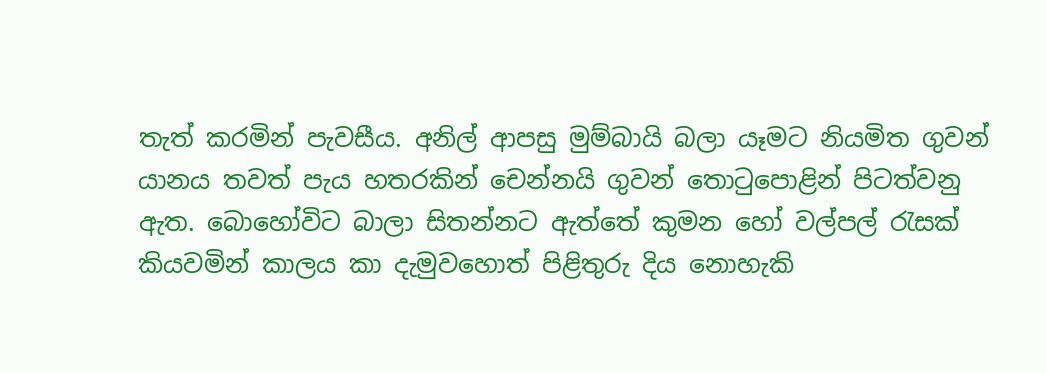තැත් කරමින් පැවසීය. අනිල් ආපසු මුම්බායි බලා යෑමට නියමිත ගුවන් යානය තවත් පැය හතරකින් චෙන්නයි ගුවන් තොටුපොළින් පිටත්වනු ඇත. බොහෝවිට බාලා සිතන්නට ඇත්තේ කුමන හෝ වල්පල් රැසක් කියවමින් කාලය කා දැමුවහොත් පිළිතුරු දිය නොහැකි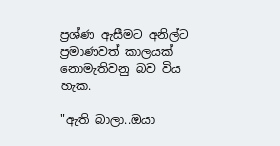ප්‍රශ්ණ ඇසීමට අනිල්ට ප්‍රමාණවත් කාලයක් නොමැතිවනු බව විය හැක.

"ඇති බාලා..ඔයා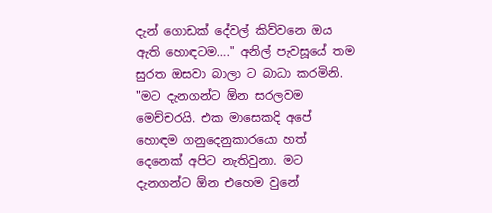දැන් ගොඩක් දේවල් කිව්වනෙ ඔය ඇති හොඳටම…." අනිල් පැවසූයේ තම සුරත ඔසවා බාලා ට බාධා කරමිනි. "මට දැනගන්ට ඕන සරලවම මෙච්චරයි. එක මාසෙකදි අපේ හොඳම ගනුදෙනුකාරයො හත් දෙනෙක් අපිට නැතිවුනා. මට දැනගන්ට ඕන එහෙම වුනේ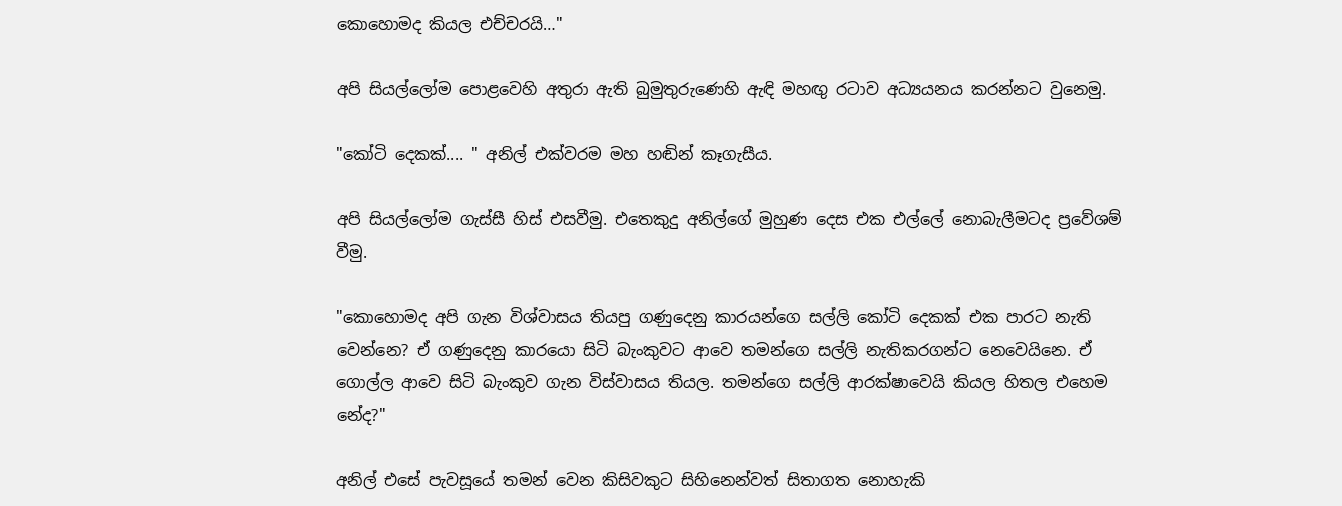කොහොමද කියල එච්චරයි…"

අපි සියල්ලෝම පොළවෙහි අතුරා ඇති බුමුතුරුණෙහි ඇඳි මහඟු රටාව අධ්‍යයනය කරන්නට වුනෙමු.

"කෝටි දෙකක්.... " අනිල් එක්වරම මහ හඬින් කෑගැසීය.

අපි සියල්ලෝම ගැස්සී හිස් එසවීමු. එතෙකුදු අනිල්ගේ මුහුණ දෙස එක එල්ලේ නොබැලීමටද ප්‍රවේශම් වීමු.

"කොහොමද අපි ගැන විශ්වාසය තියපු ගණුදෙනු කාරයන්ගෙ සල්ලි කෝටි දෙකක් එක පාරට නැති වෙන්නෙ? ඒ ගණුදෙනු කාරයො සිටි බැංකුවට ආවෙ තමන්ගෙ සල්ලි නැතිකරගන්ට නෙවෙයිනෙ. ඒ ගොල්ල ආවෙ සිටි බැංකුව ගැන විස්වාසය තියල. තමන්ගෙ සල්ලි ආරක්ෂාවෙයි කියල හිතල එහෙම නේද?"

අනිල් එසේ පැවසූයේ තමන් වෙන කිසිවකුට සිහිනෙන්වත් සිතාගත නොහැකි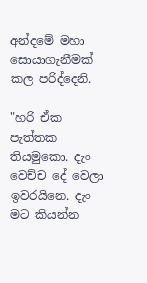අන්දමේ මහා සොයාගැනීමක් කල පරිද්දෙනි.

"හරි ඒක පැත්තක තියමුකො. දැං වෙච්ච දේ වෙලා ඉවරයිනෙ. දැං මට කියන්න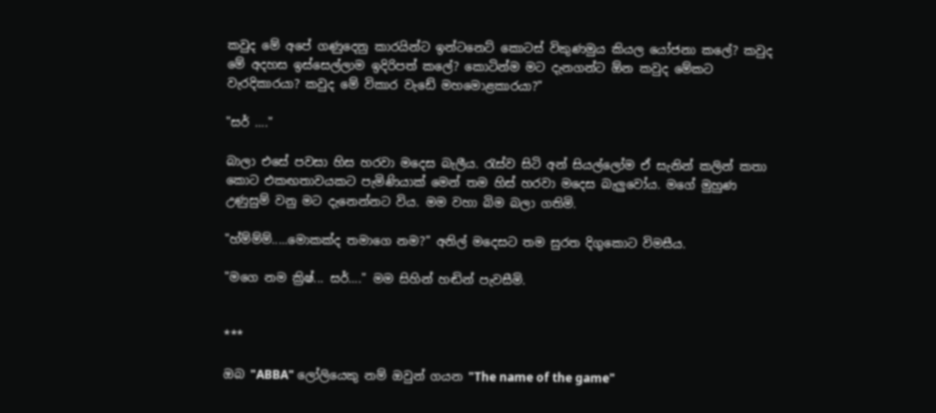කවුද මේ අපේ ගණුදෙනු කාරයින්ට ඉන්ටනෙට් කොටස් විකුණමුය කියල යෝජනා කලේ? කවුද මේ අදහස ඉස්සෙල්ලාම ඉදිරිපත් කලේ? කොටින්ම මට දැනගන්ට ඕන කවුද මේකට වැරදිකාරයා? කවුද මේ විකාර වැඩේ මහමොළකාරයා?"

"සර් …."

බාලා එසේ පවසා හිස හරවා මදෙස බැලීය. රැස්ව සිටි අන් සියල්ලෝම ඒ සැනින් කලින් කතා කොට එකඟතාවයකට පැමිණියාක් මෙන් තම හිස් හරවා මදෙස බැලුවෝය. මගේ මුහුණ උණුසුම් වනු මට දැනෙන්නට විය. මම වහා බිම බලා ගතිමි.

"හ්ම්ම්ම්.....මොකක්ද තමාගෙ නම?" අනිල් මදෙසට තම සුරත දිගුකොට විමසීය.

"මගෙ නම ක්‍රිෂ්... සර්…." මම සිහින් හඬින් පැවසීමි.


***

ඔබ "ABBA" ලෝලියෙකු නම් ඔවුන් ගයන "The name of the game"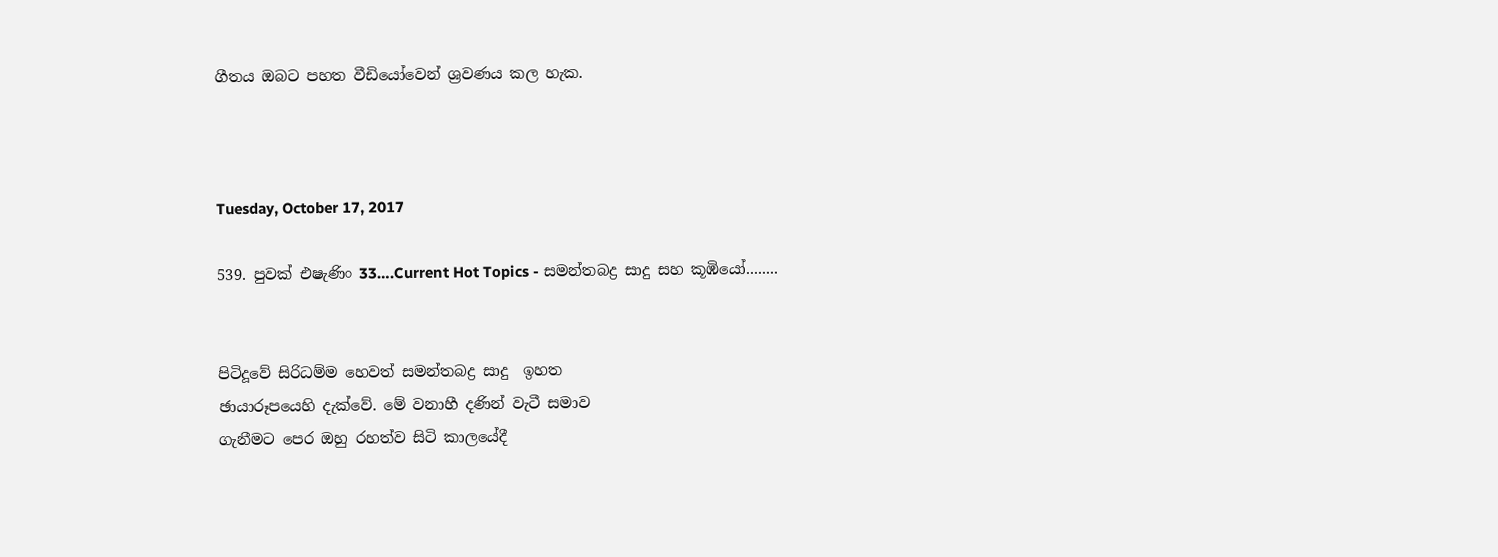ගීතය ඔබට පහත වීඩියෝවෙන් ශ්‍රවණය කල හැක.



Tuesday, October 17, 2017

539. පුවක් එෂැණිං 33….Current Hot Topics - සමන්තබද්‍ර සාදු සහ කූඹියෝ........


පිටිදූවේ සිරිධම්ම හෙවත් සමන්තබද්‍ර සාදු  ඉහත
ඡායාරූපයෙහි දැක්වේ. මේ වනාහී දණින් වැටී සමාව
ගැනීමට පෙර ඔහු රහත්ව සිටි කාලයේදී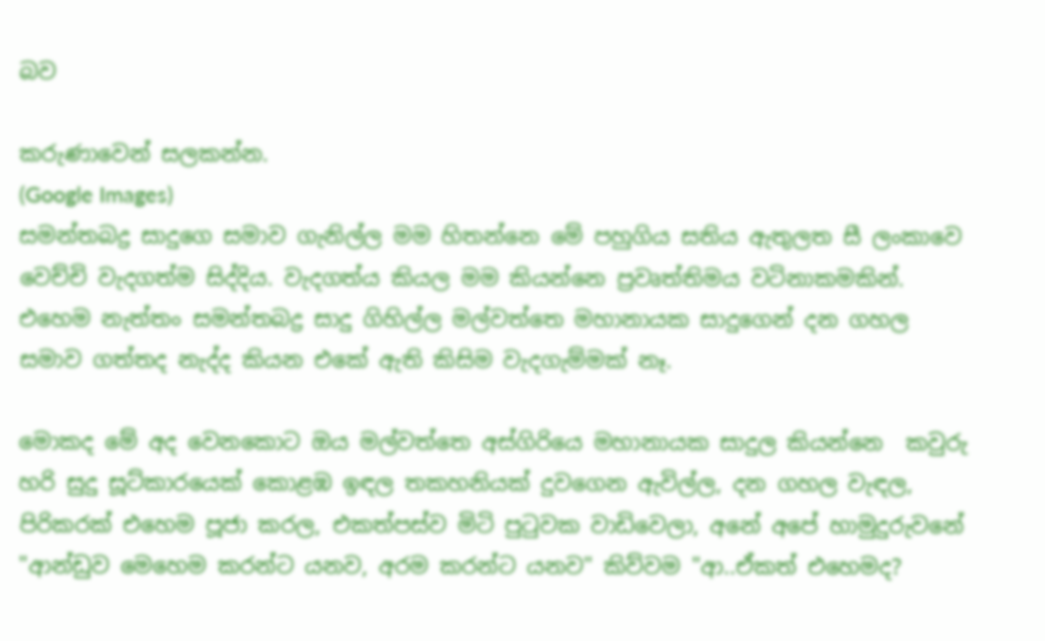බව

කරුණාවෙන් සලකන්න.
(Google Images)
සමන්තබද්‍ර සාදුගෙ සමාව ගැනිල්ල මම හිතන්නෙ මේ පහුගිය සතිය ඇතුලත සී ලංකාවෙ වෙච්චි වැදගත්ම සිද්දිය. වැදගත්ය කියල මම කියන්නෙ ප්‍රවෘත්තිමය වටිනාකමකින්. එහෙම නැත්තං සමන්තබද්‍ර සාදු ගිහිල්ල මල්වත්තෙ මහානායක සාදුගෙන් දන ගහල සමාව ගත්තද නැද්ද කියන එකේ ඇති කිසිම වැදගැම්මක් නෑ.

මොකද මේ අද වෙනකොට ඔය මල්වත්තෙ අස්ගිරියෙ මහානායක සාදුල කියන්නෙ  කවුරු හරි සුදු සූට්කාරයෙක් කොළඹ ඉඳල තකහනියක් දුවගෙන ඇවිල්ල, දන ගහල වැඳල,  පිරිකරක් එහෙම පූජා කරල, එකත්පස්ව මිටි පුටුවක වාඩිවෙලා, අනේ අපේ හාමුදුරුවනේ "ආන්ඩුව මෙහෙම කරන්ට යනව, අරම කරන්ට යනව" කිව්වම "ආ..ඒකත් එහෙමද?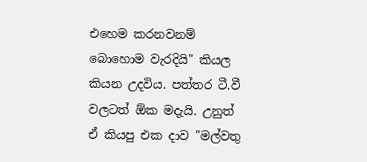එහෙම කරනවනම් බොහොම වැරදියි" කියල කියන උදවිය. පත්තර ටී.වී වලටත් ඕක මදැයි. උනුත් ඒ කියපු එක දාව "මල්වතු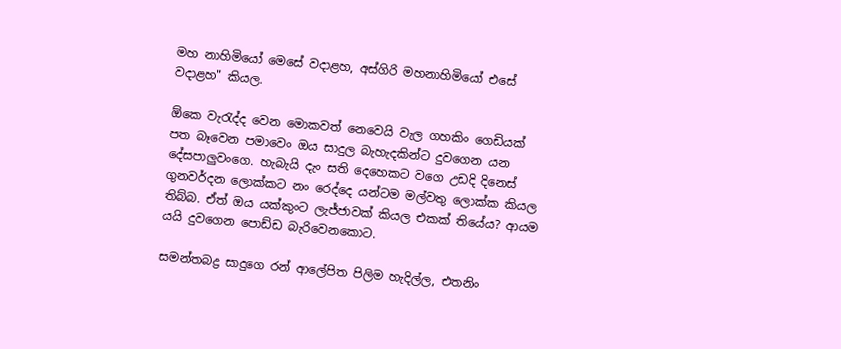මහ නාහිමියෝ මෙසේ වදාළහ, අස්ගිරි මහනාහිමියෝ එසේ වදාළහ" කියල.

ඕකෙ වැරැද්ද වෙන මොකවත් නෙවෙයි වැල ගහකිං ගෙඩියක් පත බෑවෙන පමාවෙං ඔය සාදුල බැහැදකින්ට දුවගෙන යන දේසපාලුවංගෙ. හැබැයි දැං සති දෙහෙකට වගෙ උඩදි දිනෙස් ගුනවර්දන ලොක්කට නං රෙද්දෙ යන්ටම මල්වතු ලොක්ක කියල තිබ්බ. ඒත් ඔය යක්කුංට ලැජ්ජාවක් කියල එකක් තියේය? ආයම යයි දුවගෙන පොඩ්ඩ බැරිවෙනකොට.

සමන්තබද්‍ර සාදුගෙ රන් ආලේපිත පිලිම හැදිල්ල, එතනිං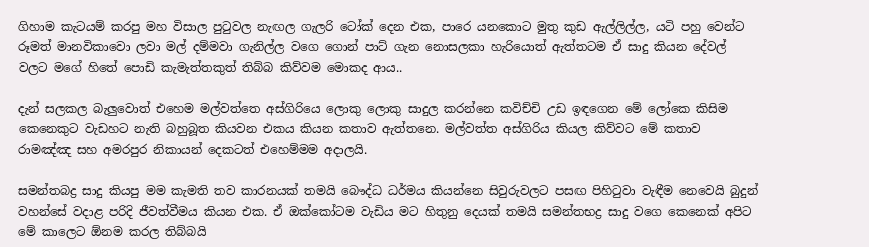ගිහාම කැටයම් කරපු මහ විසාල පුටුවල නැඟල ගැලරි ටෝක් දෙන එක, පාරෙ යනකොට මුතු කුඩ ඇල්ලිල්ල, යටි පහු වෙන්ට රූමත් මානවිකාවො ලවා මල් දම්මවා ගැනිල්ල වගෙ ගොන් පාට් ගැන නොසලකා හැරියොත් ඇත්තටම ඒ සාදු කියන දේවල් වලට මගේ හිතේ පොඩි කැමැත්තකුත් තිබ්බ කිව්වම මොකද ආය..

දැන් සලකල බැලුවොත් එහෙම මල්වත්තෙ අස්ගිරියෙ ලොකු ලොකු සාදුල කරන්නෙ කවිච්චි උඩ ඉඳගෙන මේ ලෝකෙ කිසිම කෙනෙකුට වැඩහට නැති බහුබූත කියවන එකය කියන කතාව ඇත්තනෙ. මල්වත්ත අස්ගිරිය කියල කිව්වට මේ කතාව රාමඤ්ඤ සහ අමරපුර නිකායන් දෙකටත් එහෙම්මම අදාලයි.

සමන්තබද්‍ර සාදු කියපු මම කැමති තව කාරනයක් තමයි බෞද්ධ ධර්මය කියන්නෙ සිවුරුවලට පසඟ පිහිටුවා වැඳීම නෙවෙයි බුදුන් වහන්සේ වදාළ පරිදි ජීවත්වීමය කියන එක. ඒ ඔක්කෝටම වැඩිය මට හිතුනු දෙයක් තමයි සමන්තභද්‍ර සාදු වගෙ කෙනෙක් අපිට මේ කාලෙට ඕනම කරල තිබ්බයි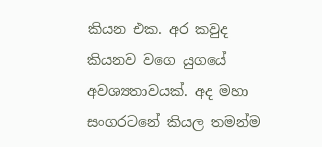කියන එක. අර කවුද කියනව වගෙ යුගයේ අවශ්‍යතාවයක්. අද මහා සංගරටනේ කියල තමන්ම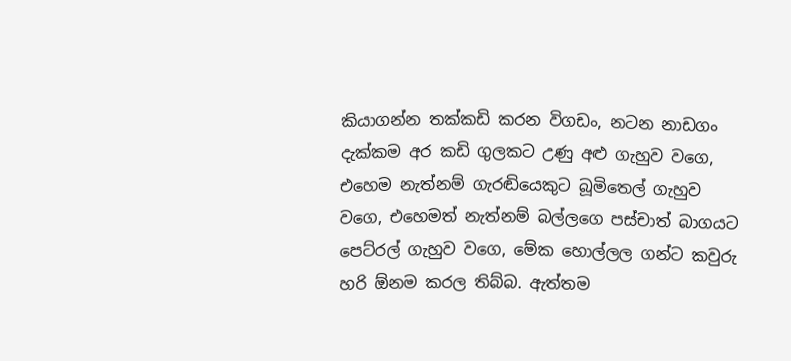කියාගන්න තක්කඩි කරන විගඩං, නටන නාඩගං දැක්කම අර කඩි ගුලකට උණු අළු ගැහුව වගෙ,  එහෙම නැත්නම් ගැරඬියෙකුට බූමිතෙල් ගැහුව වගෙ, එහෙමත් නැත්නම් බල්ලගෙ පස්චාත් බාගයට පෙට්රල් ගැහුව වගෙ, මේක හොල්ලල ගන්ට කවුරු හරි ඕනම කරල තිබ්බ. ඇත්තම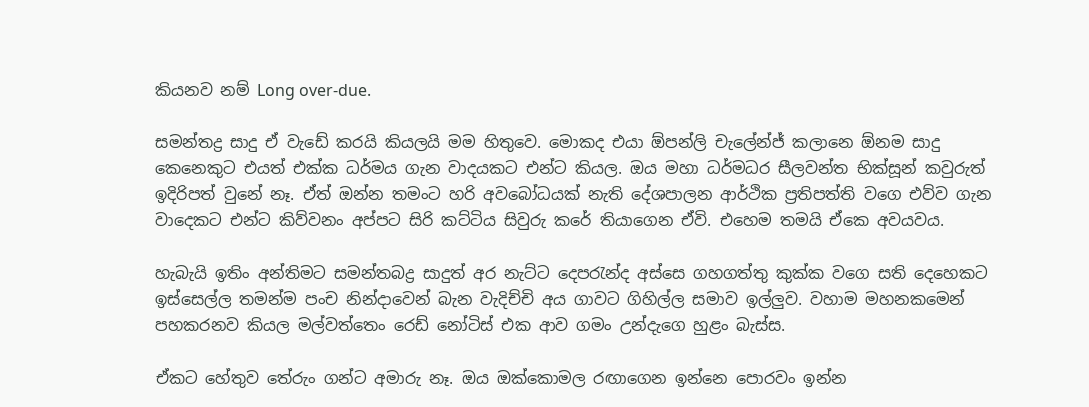කියනව නම් Long over-due.

සමන්තද්‍ර සාදු ඒ වැඩේ කරයි කියලයි මම හිතුවෙ. මොකද එයා ඕපන්ලි චැලේන්ජ් කලානෙ ඕනම සාදු කෙනෙකුට එයත් එක්ක ධර්මය ගැන වාදයකට එන්ට කියල. ඔය මහා ධර්මධර සීලවන්ත භික්සූන් කවුරුත් ඉදිරිපත් වුනේ නෑ. ඒත් ඔන්න තමංට හරි අවබෝධයක් නැති දේශපාලන ආර්ථික ප්‍රතිපත්ති වගෙ එව්ව ගැන වාදෙකට එන්ට කිව්වනං අප්පට සිරි කට්ටිය සිවුරු කරේ තියාගෙන ඒවි. එහෙම තමයි ඒකෙ අවයවය.

හැබැයි ඉතිං අන්තිමට සමන්තබද්‍ර සාදුත් අර නැට්ට දෙපරැන්ද අස්සෙ ගහගත්තු කුක්ක වගෙ සති දෙහෙකට ඉස්සෙල්ල තමන්ම පංච නින්දාවෙන් බැන වැදිච්චි අය ගාවට ගිහිල්ල සමාව ඉල්ලුව. වහාම මහනකමෙන් පහකරනව කියල මල්වත්තෙං රෙඩ් නෝටිස් එක ආව ගමං උන්දැගෙ හුළං බැස්ස.

ඒකට හේතුව තේරුං ගන්ට අමාරු නෑ. ඔය ඔක්කොමල රඟාගෙන ඉන්නෙ පොරවං ඉන්න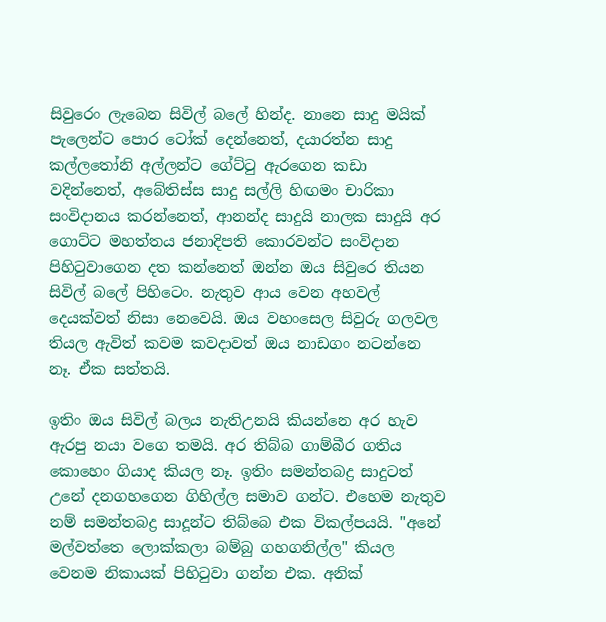සිවුරෙං ලැබෙන සිවිල් බලේ හින්ද. නානෙ සාදු මයික් පැලෙන්ට පොර ටෝක් දෙන්නෙත්, දයාරත්න සාදු කල්ලතෝනි අල්ලන්ට ගේට්ටු ඇරගෙන කඩා වදින්නෙත්, අබේතිස්ස සාදු සල්ලි හිඟමං චාරිකා සංවිදානය කරන්නෙත්, ආනන්ද සාදුයි නාලක සාදුයි අර ගොට්ට මහත්තය ජනාදිපති කොරවන්ට සංවිදාන පිහිටුවාගෙන දත කන්නෙත් ඔන්න ඔය සිවුරෙ තියන සිවිල් බලේ පිහිටෙං. නැතුව ආය වෙන අහවල් දෙයක්වත් නිසා නෙවෙයි. ඔය වහංසෙල සිවුරු ගලවල තියල ඇවිත් කවම කවදාවත් ඔය නාඩගං නටන්නෙ නෑ. ඒක සත්තයි.

ඉතිං ඔය සිවිල් බලය නැතිඋනයි කියන්නෙ අර හැව ඇරපු නයා වගෙ තමයි. අර තිබ්බ ගාම්බීර ගතිය කොහෙං ගියාද කියල නෑ. ඉතිං සමන්තබද්‍ර සාදුටත් උනේ දනගහගෙන ගිහිල්ල සමාව ගන්ට. එහෙම නැතුව නම් සමන්තබද්‍ර සාදූන්ට තිබ්බෙ එක විකල්පයයි. "අනේ මල්වත්තෙ ලොක්කලා බම්බු ගහගනිල්ල" කියල වෙනම නිකායක් පිහිටුවා ගන්න එක. අනික්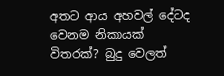අතට ආය අහවල් දේටද වෙනම නිකායක් විතරක්? බුදු වෙලත්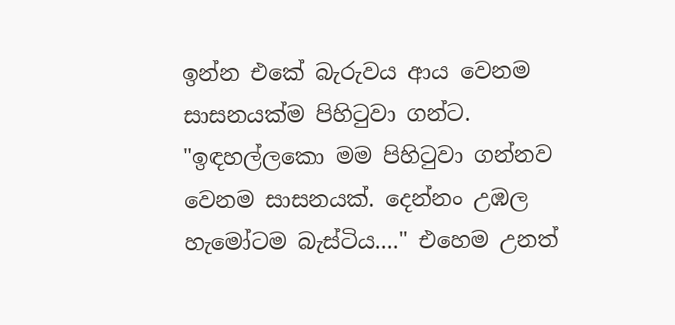ඉන්න එකේ බැරුවය ආය වෙනම සාසනයක්ම පිහිටුවා ගන්ට. "ඉඳහල්ලකො මම පිහිටුවා ගන්නව වෙනම සාසනයක්. දෙන්නං උඹල හැමෝටම බැස්ටිය...." එහෙම උනත්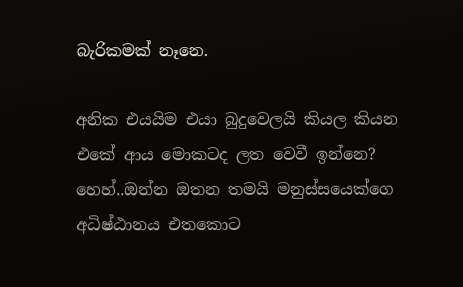බැරිකමක් නෑනෙ.

අනික එයයිම එයා බුදුවෙලයි කියල කියන එකේ ආය මොකටද ලත වෙවී ඉන්නෙ? හෙහ්..ඔන්න ඔතන තමයි මනුස්සයෙක්ගෙ අධිෂ්ඨානය එතකොට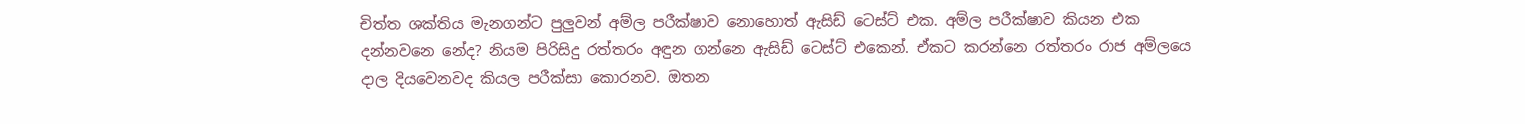චිත්ත ශක්තිය මැනගන්ට පුලුවන් අම්ල පරීක්ෂාව නොහොත් ඇසිඩ් ටෙස්ට් එක. අම්ල පරීක්ෂාව කියන එක දන්නවනෙ නේද? නියම පිරිසිදු රත්තරං අඳුන ගන්නෙ ඇසිඩ් ටෙස්ට් එකෙන්. ඒකට කරන්නෙ රත්තරං රාජ අම්ලයෙ දාල දියවෙනවද කියල පරීක්සා කොරනව. ඔතන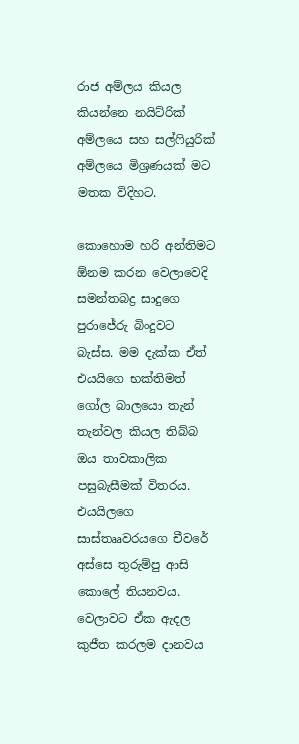රාජ අම්ලය කියල කියන්නෙ නයිට්රික් අම්ලයෙ සහ සල්ෆියුරික් අම්ලයෙ මිශ්‍රණයක් මට මතක විදිහට.

කොහොම හරි අන්තිමට ඕනම කරන වෙලාවෙදි සමන්තබද්‍ර සාදුගෙ පුරාජේරු බිංදුවට බැස්ස. මම දැක්ක ඒත් එයයිගෙ භක්තිමත් ගෝල බාලයො තැන් තැන්වල කියල තිබ්බ ඔය තාවකාලික පසුබැසීමක් විතරය. එයයිලගෙ සාස්තෲවරයගෙ චීවරේ අස්සෙ තුරුම්පු ආසි කොලේ තියනවය. වෙලාවට ඒක ඇදල කුජීත කරලම දානවය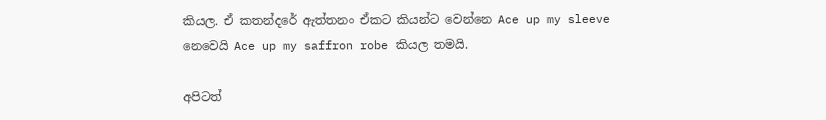කියල. ඒ කතන්දරේ ඇත්තනං ඒකට කියන්ට වෙන්නෙ Ace up my sleeve නෙවෙයි Ace up my saffron robe කියල තමයි.

අපිටත්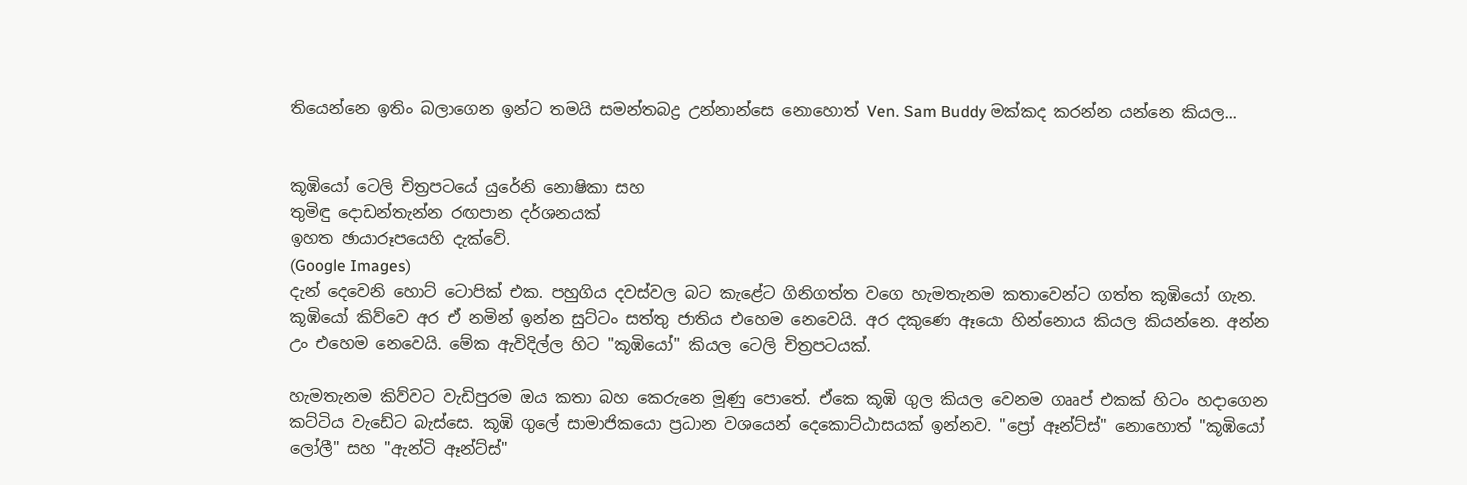තියෙන්නෙ ඉතිං බලාගෙන ඉන්ට තමයි සමන්තබද්‍ර උන්නාන්සෙ නොහොත් Ven. Sam Buddy මක්කද කරන්න යන්නෙ කියල...


කූඹියෝ ටෙලි චිත්‍රපටයේ යුරේනි නොෂිකා සහ
තුමිඳු දොඩන්තැන්න රඟපාන දර්ශනයක්
ඉහත ඡායාරූපයෙහි දැක්වේ.
(Google Images)
දැන් දෙවෙනි හොට් ටොපික් එක. පහුගිය දවස්වල බට කැළේට ගිනිගත්ත වගෙ හැමතැනම කතාවෙන්ට ගත්ත කූඹියෝ ගැන. කූඹියෝ කිව්වෙ අර ඒ නමින් ඉන්න සුට්ටං සත්තු ජාතිය එහෙම නෙවෙයි. අර දකුණෙ ඈයො හින්නොය කියල කියන්නෙ. අන්න උං එහෙම නෙවෙයි. මේක ඇවිදිල්ල හිට "කූඹියෝ" කියල ටෙලි චිත්‍රපටයක්.

හැමතැනම කිව්වට වැඩිපුරම ඔය කතා බහ කෙරුනෙ මූණු පොතේ. ඒකෙ කූඹි ගුල කියල වෙනම ගෲප් එකක් හිටං හදාගෙන කට්ටිය වැඩේට බැස්සෙ. කූඹි ගුලේ සාමාජිකයො ප්‍රධාන වශයෙන් දෙකොට්ඨාසයක් ඉන්නව. "ප්‍රෝ ඈන්ට්ස්" නොහොත් "කූඹියෝ ලෝලී" සහ "ඇන්ටි ඈන්ට්ස්"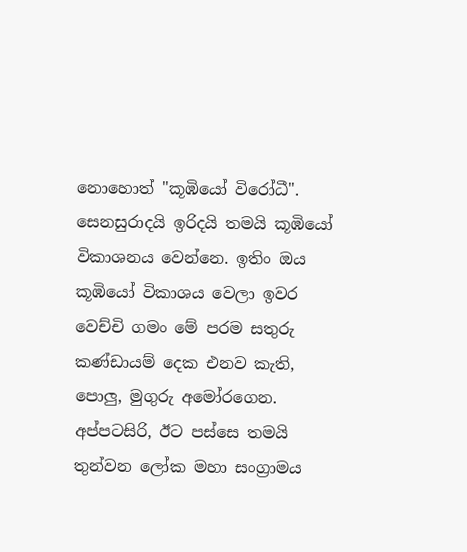නොහොත් "කූඹියෝ විරෝධී". සෙනසුරාදයි ඉරිදයි තමයි කූඹියෝ විකාශනය වෙන්නෙ. ඉතිං ඔය කූඹියෝ විකාශය වෙලා ඉවර වෙච්චි ගමං මේ පරම සතුරු කණ්ඩායම් දෙක එනව කැති, පොලු, මුගුරු අමෝරගෙන. අප්පටසිරි, ඊට පස්සෙ තමයි තුන්වන ලෝක මහා සංග්‍රාමය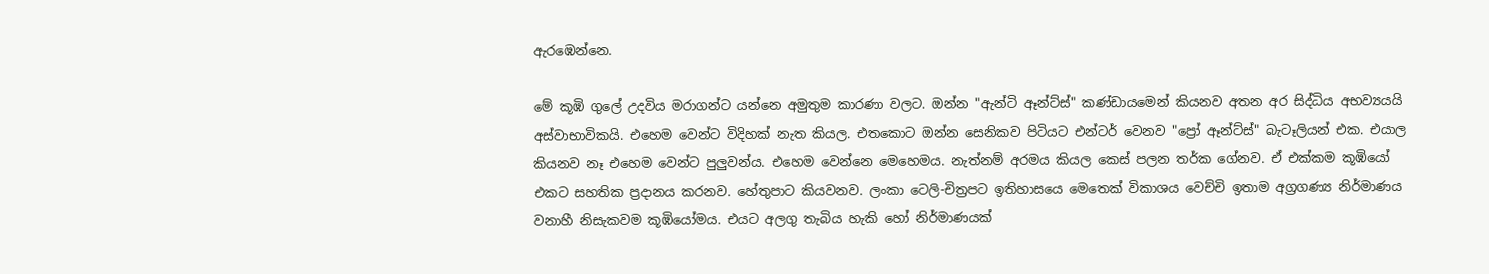ඇරඹෙන්නෙ.

මේ කූඹි ගුලේ උදවිය මරාගන්ට යන්නෙ අමුතුම කාරණා වලට. ඔන්න "ඇන්ටි ඈන්ට්ස්" කණ්ඩායමෙන් කියනව අතන අර සිද්ධිය අභව්‍යයයි අස්වාභාවිකයි. එහෙම වෙන්ට විදිහක් නැත කියල. එතකොට ඔන්න සෙනිකව පිටියට එන්ටර් වෙනව "ප්‍රෝ ඈන්ට්ස්" බැටෑලියන් එක. එයාල කියනව නෑ එහෙම වෙන්ට පුලුවන්ය. එහෙම වෙන්නෙ මෙහෙමය. නැත්නම් අරමය කියල කෙස් පලන තර්ක ගේනව. ඒ එක්කම කූඹියෝ එකට සහතික ප්‍රදානය කරනව. හේතුපාට කියවනව. ලංකා ටෙලි-චිත්‍රපට ඉතිහාසයෙ මෙතෙක් විකාශය වෙච්චි ඉතාම අග්‍රගණ්‍ය නිර්මාණය වනාහී නිසැකවම කූඹියෝමය. එයට අලගු තැබිය හැකි හෝ නිර්මාණයක්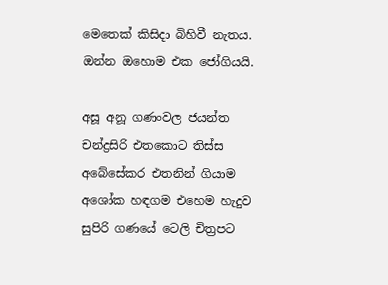මෙතෙක් කිසිදා බිහිවී නැතය. ඔන්න ඔහොම එක ජෝගියයි.

අසූ අනූ ගණංවල ජයන්ත චන්ද්‍රසිරි එතකොට තිස්ස අබේසේකර එතනින් ගියාම අශෝක හඳගම එහෙම හැදුව සුපිරි ගණයේ ටෙලි චිත්‍රපට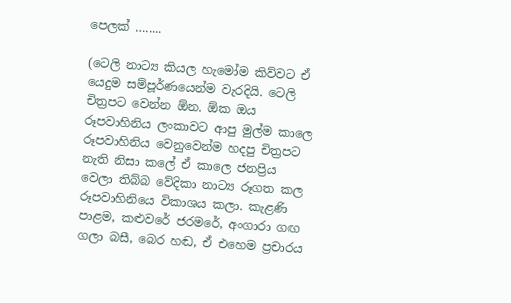පෙලක් ….....

(ටෙලි නාට්‍ය කියල හැමෝම කිව්වට ඒ යෙදුම සම්පූර්ණයෙන්ම වැරදියි. ටෙලි චිත්‍රපට වෙන්න ඕන. ඕක ඔය රූපවාහිනිය ලංකාවට ආපු මුල්ම කාලෙ රූපවාහිනිය වෙනුවෙන්ම හදපු චිත්‍රපට නැති නිසා කලේ ඒ කාලෙ ජනප්‍රිය වෙලා තිබ්බ වේදිකා නාට්‍ය රූගත කල රූපවාහිනියෙ විකාශය කලා. කැළණි පාළම, කළුවරේ ජරමරේ, අංගාරා ගඟ ගලා බසී, බෙර හඬ, ඒ එහෙම ප්‍රචාරය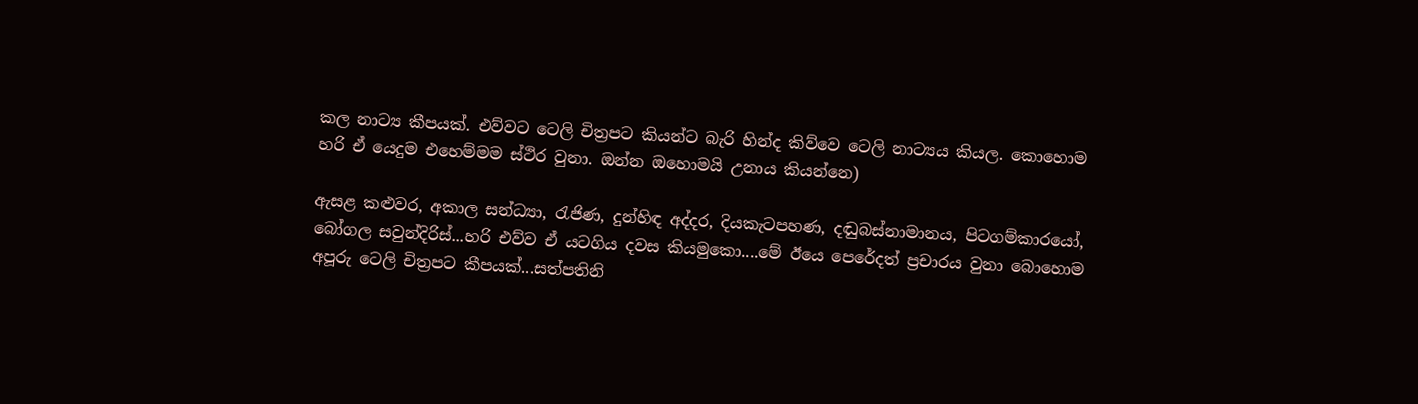කල නාට්‍ය කීපයක්. එව්වට ටෙලි චිත්‍රපට කියන්ට බැරි හින්ද කිව්වෙ ටෙලි නාට්‍යය කියල. කොහොම හරි ඒ යෙදුම එහෙම්මම ස්ථිර වුනා. ඔන්න ඔහොමයි උනාය කියන්නෙ)

ඇසළ කළුවර, අකාල සන්ධ්‍යා, රැජිණ, දුන්හිඳ අද්දර, දියකැටපහණ, දඬුබස්නාමානය, පිටගම්කාරයෝ, බෝගල සවුන්දිරිස්...හරි එව්ව ඒ යටගිය දවස කියමුකො....මේ ඊයෙ පෙරේදත් ප්‍රචාරය වුනා බොහොම අපූරු ටෙලි චිත්‍රපට කීපයක්...සත්පතිනි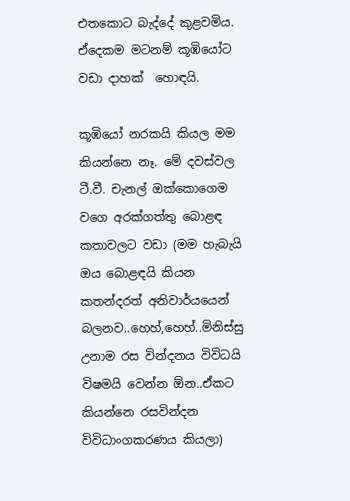එතකොට බැද්දේ කුළවමිය. ඒදෙකම මටනම් කූඹියෝට වඩා දාහක්  හොඳයි.

කූඹියෝ නරකයි කියල මම කියන්නෙ නෑ. මේ දවස්වල ටී.වී. චැනල් ඔක්කොගෙම වගෙ අරක්ගත්තු බොළඳ කතාවලට වඩා (මම හැබැයි ඔය බොළඳයි කියන කතන්දරත් අනිවාර්යයෙන් බලනව..හෙහ්,හෙහ්..මිනිස්සු උනාම රස වින්දනය විවිධයි විෂමයි වෙන්න ඕන..ඒකට කියන්නෙ රසවින්දන විවිධාංගකරණය කියලා)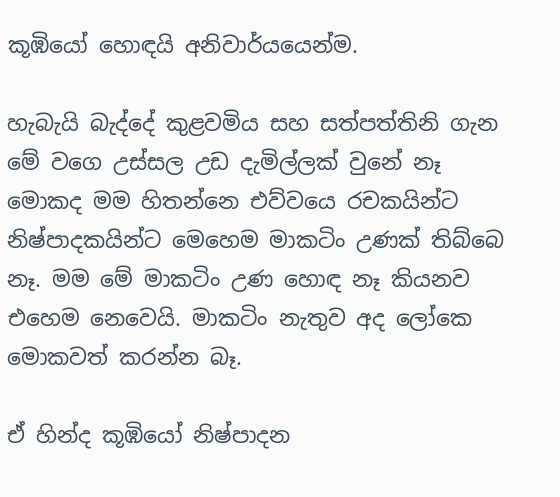කූඹියෝ හොඳයි අනිවාර්යයෙන්ම.

හැබැයි බැද්දේ කුළවමිය සහ සත්පත්තිනි ගැන මේ වගෙ උස්සල උඩ දැමිල්ලක් වුනේ නෑ මොකද මම හිතන්නෙ එව්වයෙ රචකයින්ට නිෂ්පාදකයින්ට මෙහෙම මාකටිං උණක් තිබ්බෙ නෑ. මම මේ මාකටිං උණ හොඳ නෑ කියනව එහෙම නෙවෙයි. මාකටිං නැතුව අද ලෝකෙ මොකවත් කරන්න බෑ.

ඒ හින්ද කූඹියෝ නිෂ්පාදන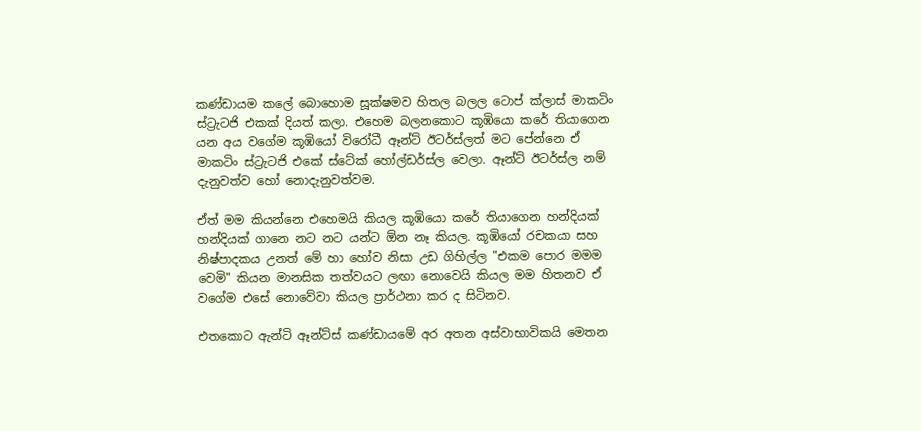කණ්ඩායම කලේ බොහොම සූක්ෂමව හිතල බලල ටොප් ක්ලාස් මාකටිං ස්ට්‍රැටජි එකක් දියත් කලා. එහෙම බලනකොට කූඹියො කරේ තියාගෙන යන අය වගේම කූඹියෝ විරෝධී ඈන්ට් ඊටර්ස්ලත් මට පේන්නෙ ඒ මාකටිං ස්ට්‍රැටජි එකේ ස්ටේක් හෝල්ඩර්ස්ල වෙලා. ඈන්ට් ඊටර්ස්ල නම් දැනුවත්ව හෝ නොදැනුවත්වම.

ඒත් මම කියන්නෙ එහෙමයි කියල කූඹියො කරේ තියාගෙන හන්දියක් හන්දියක් ගානෙ නට නට යන්ට ඕන නෑ කියල. කූඹියෝ රචකයා සහ නිෂ්පාදකය උනත් මේ හා හෝව නිසා උඩ ගිහිල්ල "එකම පොර මමම වෙමි" කියන මානසික තත්වයට ලඟා නොවෙයි කියල මම හිතනව ඒ වගේම එසේ නොවේවා කියල ප්‍රාර්ථනා කර ද සිටිනව.

එතකොට ඇන්ටි ඈන්ට්ස් කණ්ඩායමේ අර අතන අස්වාභාවිකයි මෙතන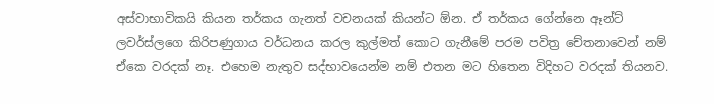අස්වාභාවිකයි කියන තර්කය ගැනත් වචනයක් කියන්ට ඕන. ඒ තර්කය ගේන්නෙ ඈන්ට් ලවර්ස්ලගෙ කිරිපණුගාය වර්ධනය කරල කුල්මත් කොට ගැනීමේ පරම පවිත්‍ර චේතනාවෙන් නම් ඒකෙ වරදක් නෑ. එහෙම නැතුව සද්භාවයෙන්ම නම් එතන මට හිතෙන විදිහට වරදක් තියනව.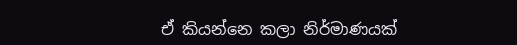ඒ කියන්නෙ කලා නිර්මාණයක්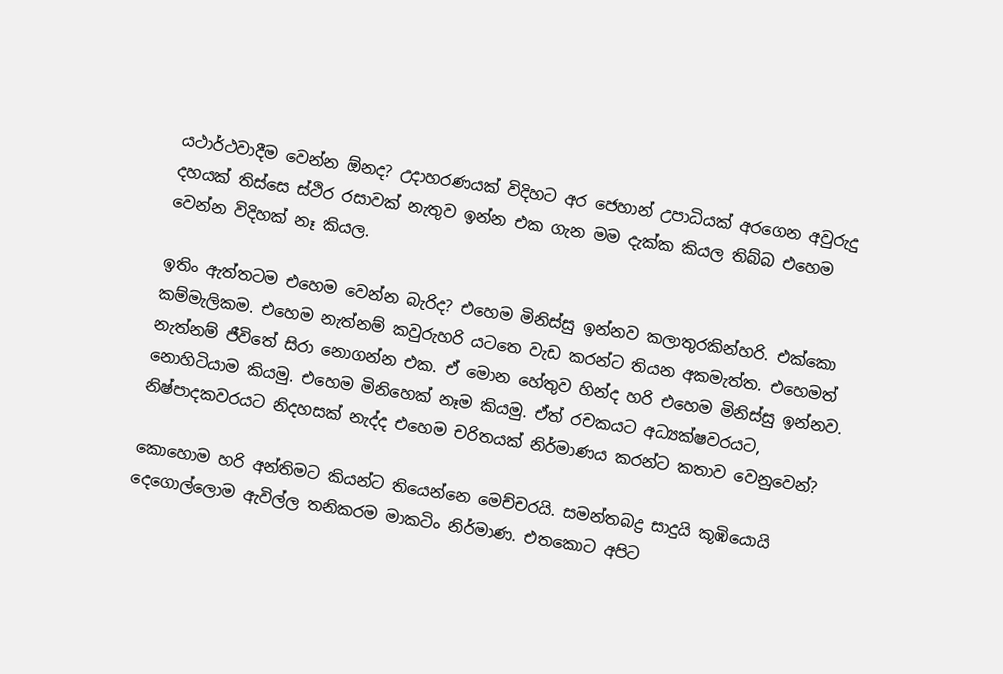යථාර්ථවාදීම වෙන්න ඕනද? උදාහරණයක් විදිහට අර ජෙහාන් උපාධියක් අරගෙන අවුරුදු දහයක් තිස්සෙ ස්ථිර රසාවක් නැතුව ඉන්න එක ගැන මම දැක්ක කියල තිබ්බ එහෙම වෙන්න විදිහක් නෑ කියල.

ඉතිං ඇත්තටම එහෙම වෙන්න බැරිද? එහෙම මිනිස්සු ඉන්නව කලාතුරකින්හරි. එක්කො කම්මැලිකම. එහෙම නැත්නම් කවුරුහරි යටතෙ වැඩ කරන්ට තියන අකමැත්ත. එහෙමත් නැත්නම් ජීවිතේ සිරා නොගන්න එක. ඒ මොන හේතුව හින්ද හරි එහෙම මිනිස්සු ඉන්නව. නොහිටියාම කියමු. එහෙම මිනිහෙක් නෑම කියමු. ඒත් රචකයට අධ්‍යක්ෂවරයට, නිෂ්පාදකවරයට නිදහසක් නැද්ද එහෙම චරිතයක් නිර්මාණය කරන්ට කතාව වෙනුවෙන්?

කොහොම හරි අන්තිමට කියන්ට තියෙන්නෙ මෙච්චරයි. සමන්තබද්‍ර සාදුයි කූඹියොයි දෙගොල්ලොම ඇවිල්ල තනිකරම මාකටිං නිර්මාණ. එතකොට අපිට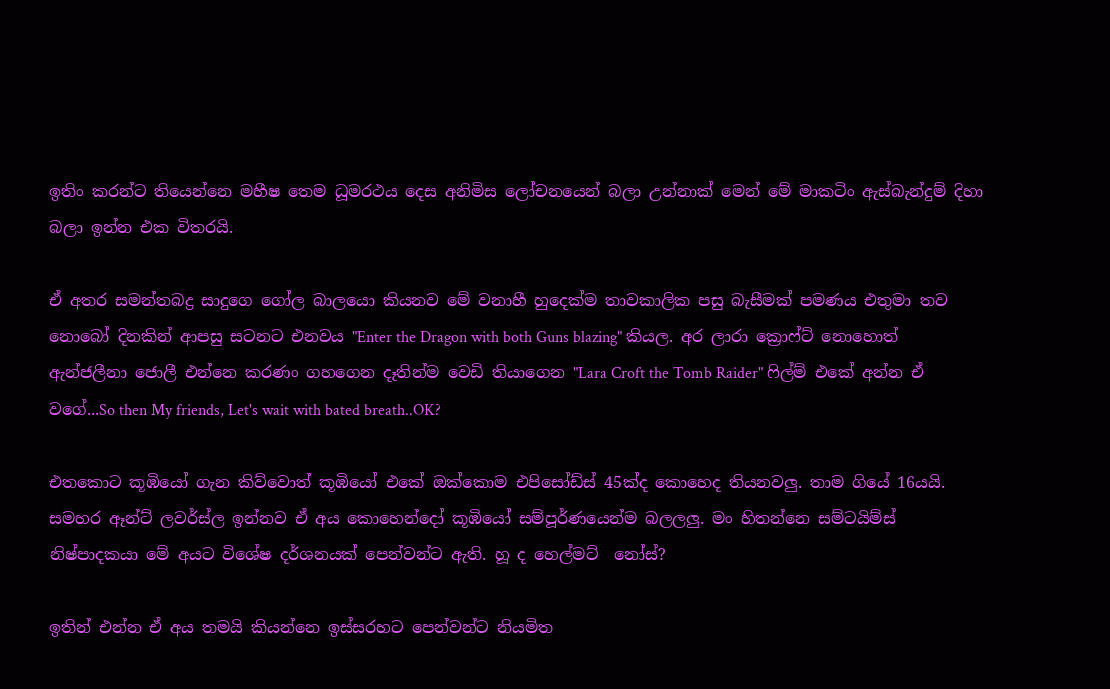ඉතිං කරන්ට තියෙන්නෙ මහීෂ තෙම ධූමරථය දෙස අනිමිස ලෝචනයෙන් බලා උන්නාක් මෙන් මේ මාකටිං ඇස්බැන්දුම් දිහා බලා ඉන්න එක විතරයි.

ඒ අතර සමන්තබද්‍ර සාදුගෙ ගෝල බාලයො කියනව මේ වනාහී හුදෙක්ම තාවකාලික පසු බැසීමක් පමණය එතුමා තව නොබෝ දිනකින් ආපසු සටනට එනවය "Enter the Dragon with both Guns blazing" කියල. අර ලාරා ක්‍රොෆ්ට් නොහොත් ඇන්ජලීනා ජොලී එන්නෙ කරණං ගහගෙන දෑතින්ම වෙඩි තියාගෙන "Lara Croft the Tomb Raider" ෆිල්ම් එකේ අන්න ඒ වගේ...So then My friends, Let's wait with bated breath..OK?

එතකොට කූඹියෝ ගැන කිව්වොත් කූඹියෝ එකේ ඔක්කොම එපිසෝඩ්ස් 45ක්ද කොහෙද තියනවලු. තාම ගියේ 16යයි. සමහර ඈන්ට් ලවර්ස්ල ඉන්නව ඒ අය කොහෙන්දෝ කූඹියෝ සම්පූර්ණයෙන්ම බලලලු. මං හිතන්නෙ සම්ටයිම්ස් නිෂ්පාදකයා මේ අයට විශේෂ දර්ශනයක් පෙන්වන්ට ඇති. හූ ද හෙල්මට්  නෝස්?

ඉතින් එන්න ඒ අය තමයි කියන්නෙ ඉස්සරහට පෙන්වන්ට නියමිත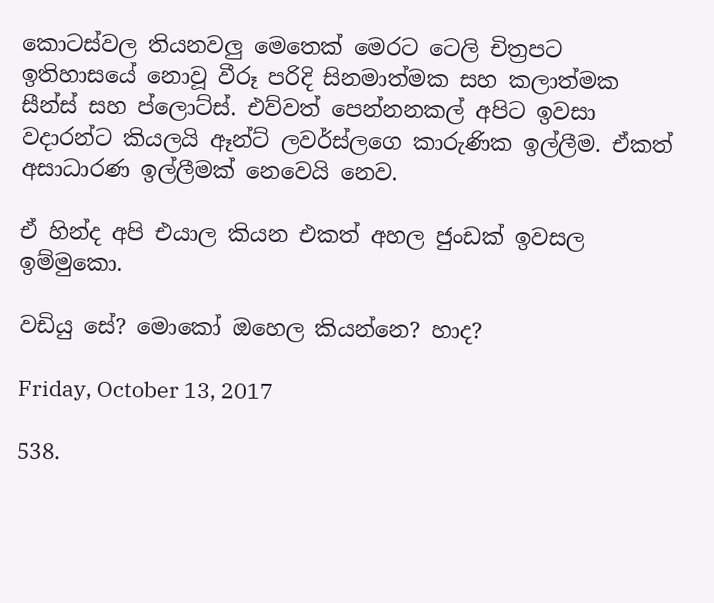කොටස්වල තියනවලු මෙතෙක් මෙරට ටෙලි චිත්‍රපට ඉතිහාසයේ නොවූ වීරූ පරිදි සිනමාත්මක සහ කලාත්මක සීන්ස් සහ ප්ලොට්ස්. එව්වත් පෙන්නනකල් අපිට ඉවසා වදාරන්ට කියලයි ඈන්ට් ලවර්ස්ලගෙ කාරුණික ඉල්ලීම. ඒකත් අසාධාරණ ඉල්ලීමක් නෙවෙයි නෙව.

ඒ හින්ද අපි එයාල කියන එකත් අහල ජුංඩක් ඉවසල ඉම්මුකො.

වඩියු සේ? මොකෝ ඔහෙල කියන්නෙ? හාද?

Friday, October 13, 2017

538.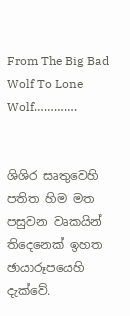From The Big Bad Wolf To Lone Wolf………….


ශිශිර සෘතුවෙහි පතිත හිම මත පසුවන වෘකයින්
තිදෙනෙක් ඉහත ඡායාරූපයෙහි දැක්වේ.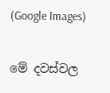(Google Images)

මේ දවස්වල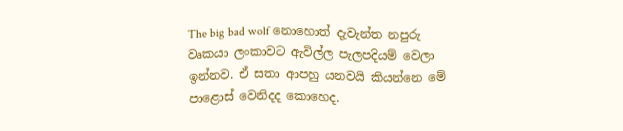The big bad wolf නොහොත් දැවැන්ත නපුරු වෘකයා ලංකාවට ඇවිල්ල පැලපදියම් වෙලා ඉන්නව. ඒ සතා ආපහු යනවයි කියන්නෙ මේ පාළොස් වෙනිදද කොහෙද.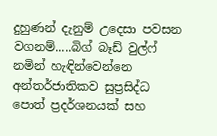දුහුණන් දැනුම් උදෙසා පවසන වගනම්.....බිග් බෑඩ් වුල්ෆ් නමින් හැඳින්වෙන්නෙ අන්තර්ජාතිකව සුප්‍රසිද්ධ පොත් ප්‍රදර්ශනයක් සහ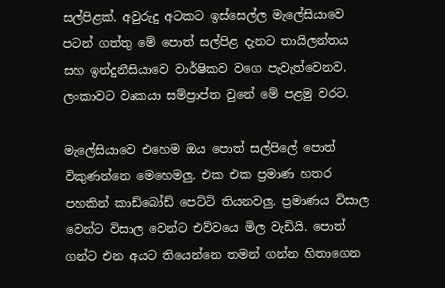සල්පිළක්. අවුරුදු අටකට ඉස්සෙල්ල මැලේසියාවෙ පටන් ගත්තු මේ පොත් සල්පිළ දැනට තායිලන්තය සහ ඉන්දුනීසියාවෙ වාර්ෂිකව වගෙ පැවැත්වෙනව. ලංකාවට වෘකයා සම්ප්‍රාප්ත වුනේ මේ පළමු වරට.

මැලේසියාවෙ එහෙම ඔය පොත් සල්පිලේ පොත් විකුණන්නෙ මෙහෙමලු. එක එක ප්‍රමාණ හතර පහකින් කාඩ්බෝඩ් පෙට්ටි තියනවලු. ප්‍රමාණය විසාල වෙන්ට විසාල වෙන්ට එව්වයෙ මිල වැඩියි. පොත් ගන්ට එන අයට තියෙන්නෙ තමන් ගන්න හිතාගෙන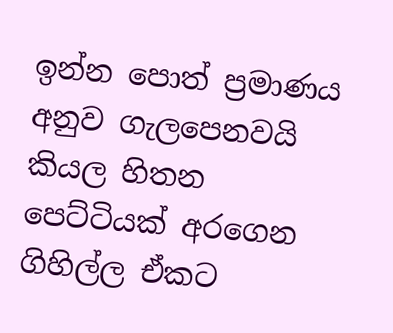ඉන්න පොත් ප්‍රමාණය අනුව ගැලපෙනවයි කියල හිතන පෙට්ටියක් අරගෙන ගිහිල්ල ඒකට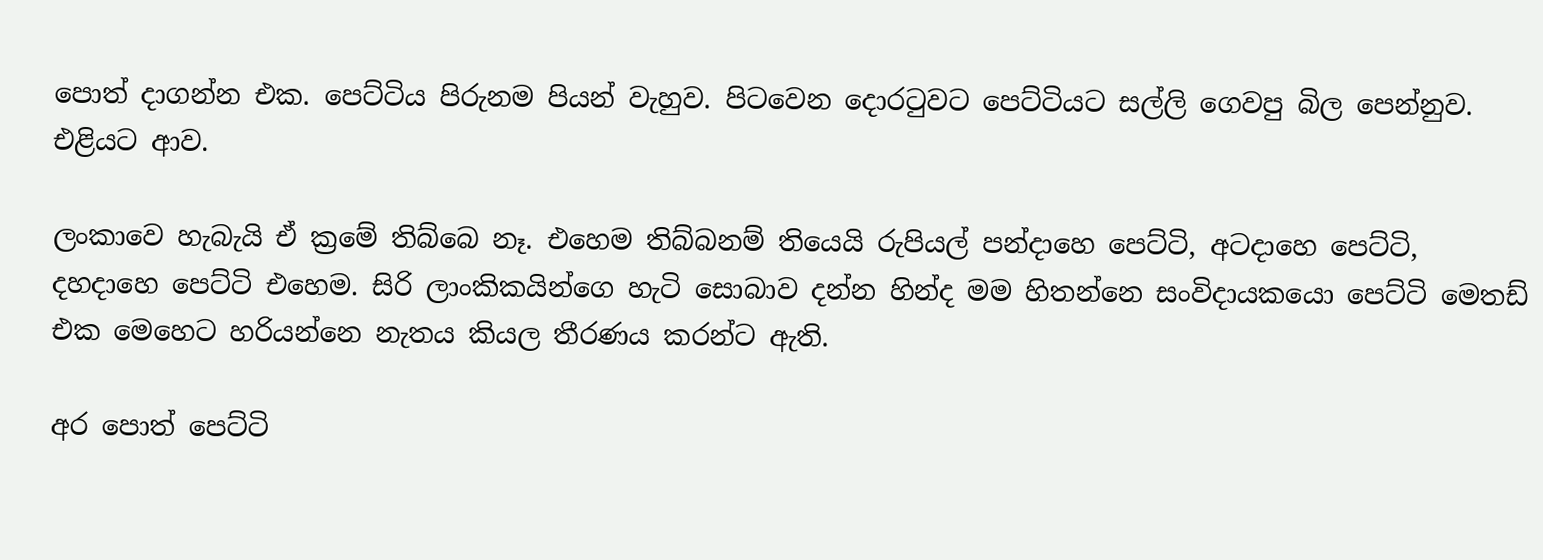පොත් දාගන්න එක. පෙට්ටිය පිරුනම පියන් වැහුව. පිටවෙන දොරටුවට පෙට්ටියට සල්ලි ගෙවපු බිල පෙන්නුව. එළියට ආව.

ලංකාවෙ හැබැයි ඒ ක්‍රමේ තිබ්බෙ නෑ. එහෙම තිබ්බනම් තියෙයි රුපියල් පන්දාහෙ පෙට්ටි, අටදාහෙ පෙට්ටි, දහදාහෙ පෙට්ටි එහෙම. සිරි ලාංකිකයින්ගෙ හැටි සොබාව දන්න හින්ද මම හිතන්නෙ සංවිදායකයො පෙට්ටි මෙතඩ් එක මෙහෙට හරියන්නෙ නැතය කියල තීරණය කරන්ට ඇති.

අර පොත් පෙට්ටි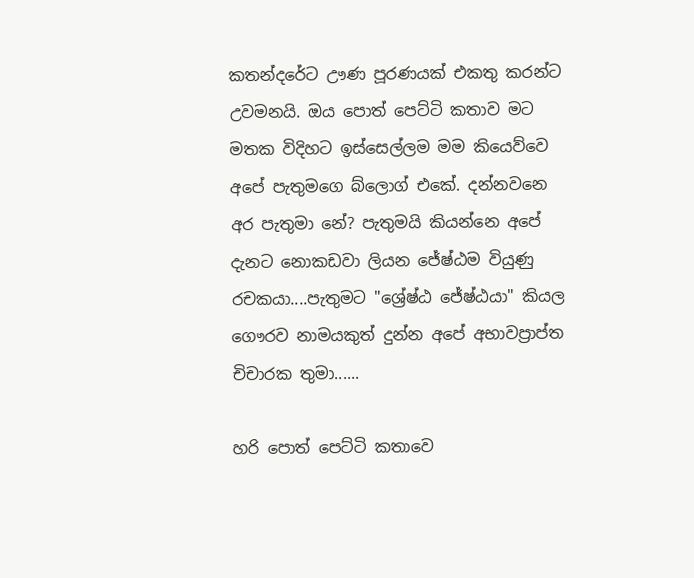කතන්දරේට ඌණ පූරණයක් එකතු කරන්ට උවමනයි. ඔය පොත් පෙට්ටි කතාව මට මතක විදිහට ඉස්සෙල්ලම මම කියෙව්වෙ අපේ පැතුමගෙ බ්ලොග් එකේ. දන්නවනෙ අර පැතුමා නේ? පැතුමයි කියන්නෙ අපේ දැනට නොකඩවා ලියන ජේෂ්ඨම වියුණු රචකයා....පැතුමට "ශ්‍රේෂ්ඨ ජේෂ්ඨයා" කියල ගෞරව නාමයකුත් දුන්න අපේ අභාවප්‍රාප්ත චිචාරක තුමා......

හරි පොත් පෙට්ටි කතාවෙ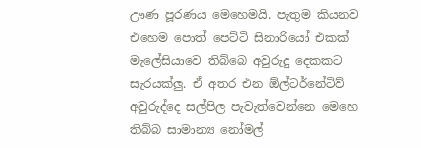ඌණ පූරණය මෙහෙමයි. පැතුම කියනව එහෙම පොත් පෙට්ටි සිනාරියෝ එකක් මැලේසියාවෙ තිබ්බෙ අවුරුදු දෙකකට සැරයක්ලු. ඒ අතර එන ඕල්ටර්නේටිව් අවුරුද්දෙ සල්පිල පැවැත්වෙන්නෙ මෙහෙ තිබ්බ සාමාන්‍ය නෝමල්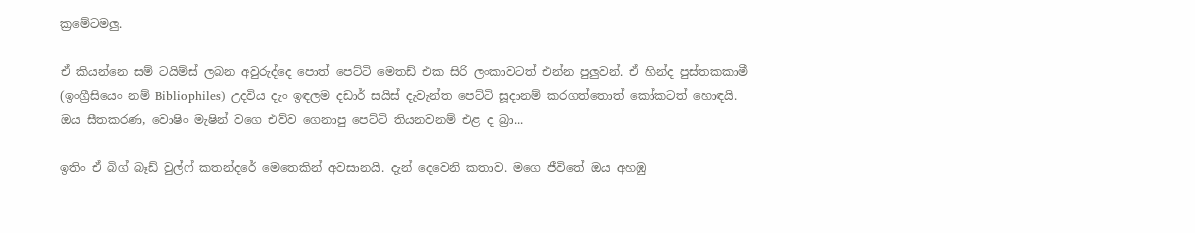ක්‍රමේටමලු.

ඒ කියන්නෙ සම් ටයිම්ස් ලබන අවුරුද්දෙ පොත් පෙට්ටි මෙතඩ් එක සිරි ලංකාවටත් එන්න පුලුවන්. ඒ හින්ද පුස්තකකාමී (ඉංග්‍රීසියෙං නම් Bibliophiles) උදවිය දැං ඉඳලම දඩාර් සයිස් දැවැන්ත පෙට්ටි සූදානම් කරගත්තොත් කෝකටත් හොඳයි. ඔය සීතකරණ, වොෂිං මැෂින් වගෙ එව්ව ගෙනාපු පෙට්ටි තියනවනම් එළ ද බ්‍රා...

ඉතිං ඒ බිග් බෑඩ් වුල්ෆ් කතන්දරේ මෙතෙකින් අවසානයි. දැන් දෙවෙනි කතාව. මගෙ ජීවිතේ ඔය අහඹු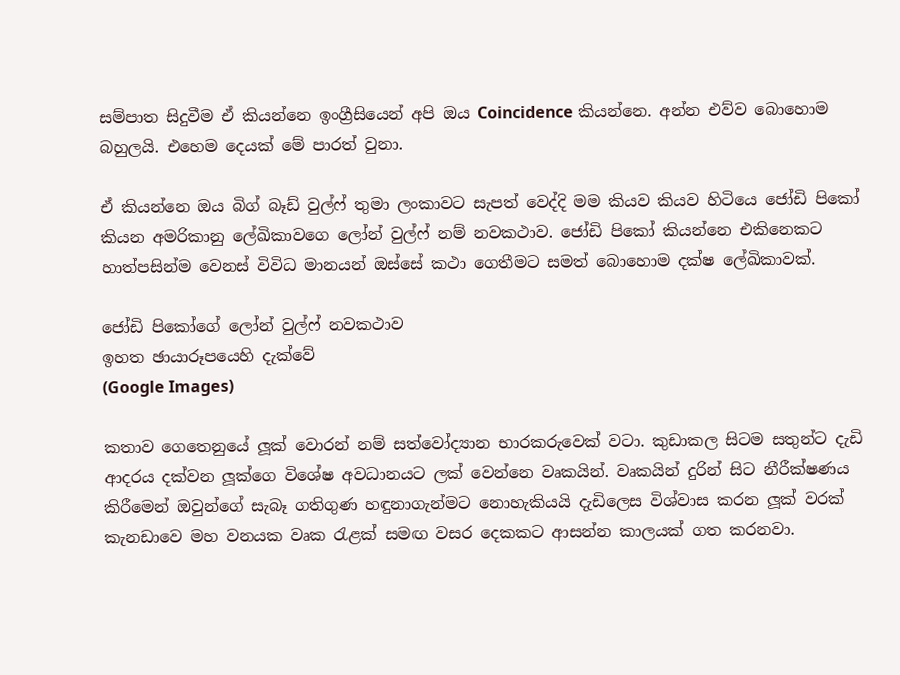සම්පාත සිදුවීම ඒ කියන්නෙ ඉංග්‍රීසියෙන් අපි ඔය Coincidence කියන්නෙ. අන්න එව්ව බොහොම බහුලයි. එහෙම දෙයක් මේ පාරත් වුනා.

ඒ කියන්නෙ ඔය බිග් බෑඩ් වුල්ෆ් තුමා ලංකාවට සැපත් වෙද්දි මම කියව කියව හිටියෙ ජෝඩි පිකෝ කියන අමරිකානු ලේඛිකාවගෙ ලෝන් වුල්ෆ් නම් නවකථාව. ජෝඩි පිකෝ කියන්නෙ එකිනෙකට හාත්පසින්ම වෙනස් විවිධ මානයන් ඔස්සේ කථා ගෙතීමට සමත් බොහොම දක්ෂ ලේඛිකාවක්.

ජෝඩි පිකෝගේ ලෝන් වුල්ෆ් නවකථාව
ඉහත ඡායාරූපයෙහි දැක්වේ
(Google Images)

කතාව ගෙතෙනුයේ ලූක් වොරන් නම් සත්වෝද්‍යාන භාරකරුවෙක් වටා. කුඩාකල සිටම සතුන්ට දැඩි ආදරය දක්වන ලූක්ගෙ විශේෂ අවධානයට ලක් වෙන්නෙ වෘකයින්. වෘකයින් දුරින් සිට නීරීක්ෂණය කිරීමෙන් ඔවුන්ගේ සැබෑ ගතිගුණ හඳුනාගැන්මට නොහැකියයි දැඩිලෙස විශ්වාස කරන ලූක් වරක් කැනඩාවෙ මහ වනයක වෘක රැළක් සමඟ වසර දෙකකට ආසන්න කාලයක් ගත කරනවා.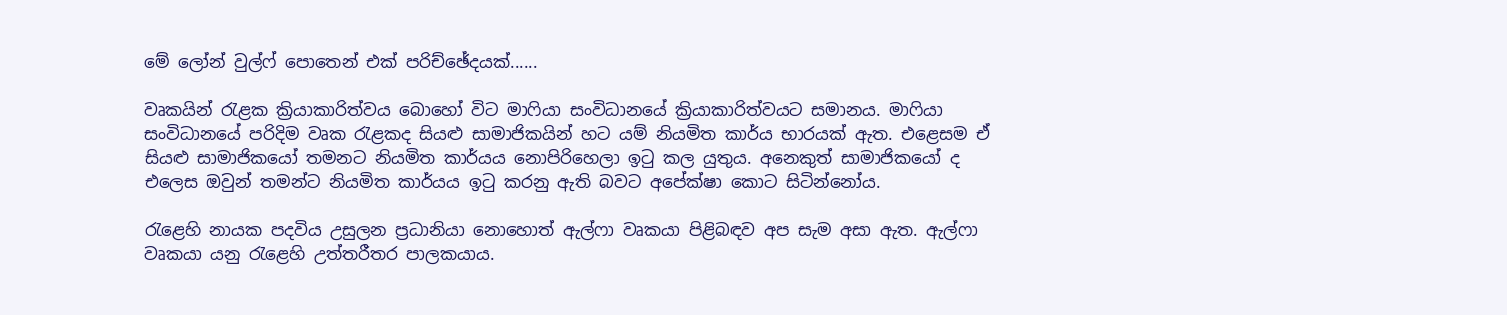මේ ලෝන් වුල්ෆ් පොතෙන් එක් පරිච්ඡේදයක්......

වෘකයින් රැළක ක්‍රියාකාරිත්වය බොහෝ විට මාෆියා සංවිධානයේ ක්‍රියාකාරිත්වයට සමානය. මාෆියා සංවිධානයේ පරිදිම වෘක රැළකද සියළු සාමාජිකයින් හට යම් නියමිත කාර්ය භාරයක් ඇත. එළෙසම ඒ සියළු සාමාජිකයෝ තමනට නියමිත කාර්යය නොපිරිහෙලා ඉටු කල යුතුය. අනෙකුත් සාමාජිකයෝ ද එලෙස ඔවුන් තමන්ට නියමිත කාර්යය ඉටු කරනු ඇති බවට අපේක්ෂා කොට සිටින්නෝය.

රැළෙහි නායක පදවිය උසුලන ප්‍රධානියා නොහොත් ඇල්ෆා වෘකයා පිළිබඳව අප සැම අසා ඇත. ඇල්ෆා වෘකයා යනු රැළෙහි උත්තරීතර පාලකයාය.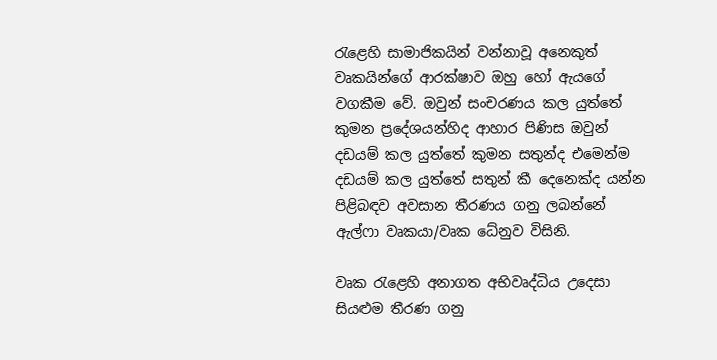රැළෙහි සාමාජිකයින් වන්නාවූ අනෙකුත් වෘකයින්ගේ ආරක්ෂාව ඔහු හෝ ඇයගේ වගකීම වේ. ඔවුන් සංචරණය කල යුත්තේ කුමන ප්‍රදේශයන්හිද ආහාර පිණිස ඔවුන් දඩයම් කල යුත්තේ කුමන සතුන්ද එමෙන්ම දඩයම් කල යුත්තේ සතුන් කී දෙනෙක්ද යන්න පිළිබඳව අවසාන තීරණය ගනු ලබන්නේ ඇල්ෆා වෘකයා/වෘක ධේනුව විසිනි.

වෘක රැළෙහි අනාගත අභිවෘද්ධිය උදෙසා සියළුම තීරණ ගනු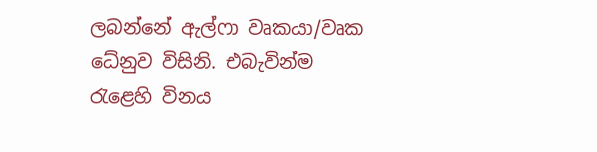ලබන්නේ ඇල්ෆා වෘකයා/වෘක ධේනුව විසිනි. එබැවින්ම රැළෙහි විනය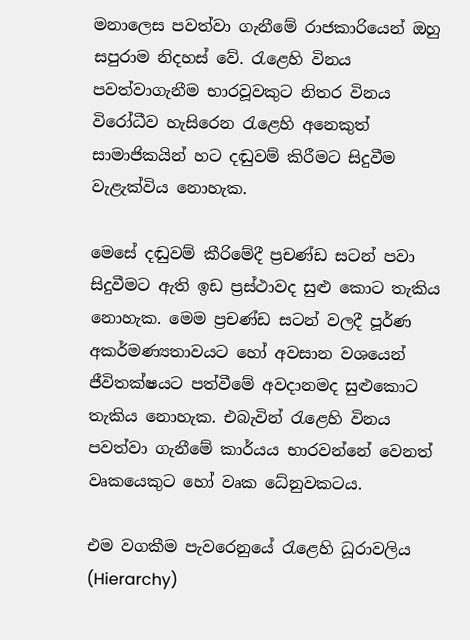මනාලෙස පවත්වා ගැනීමේ රාජකාරියෙන් ඔහු සපුරාම නිදහස් වේ. රැළෙහි විනය පවත්වාගැනීම භාරවූවකුට නිතර විනය විරෝධීව හැසිරෙන රැළෙහි අනෙකුත් සාමාජිකයින් හට දඬුවම් කිරීමට සිදුවීම වැළැක්විය නොහැක.

මෙසේ දඬුවම් කීරිමේදී ප්‍රචණ්ඩ සටන් පවා සිදුවීමට ඇති ඉඩ ප්‍රස්ථාවද සුළු කොට තැකිය නොහැක. මෙම ප්‍රචණ්ඩ සටන් වලදී පූර්ණ අකර්මණ්‍යතාවයට හෝ අවසාන වශයෙන් ජීවිතක්ෂයට පත්වීමේ අවදානමද සුළුකොට තැකිය නොහැක. එබැවින් රැළෙහි විනය පවත්වා ගැනීමේ කාර්යය භාරවන්නේ වෙනත් වෘකයෙකුට හෝ වෘක ධේනුවකටය.

එම වගකීම පැවරෙනුයේ රැළෙහි ධූරාවලිය (Hierarchy)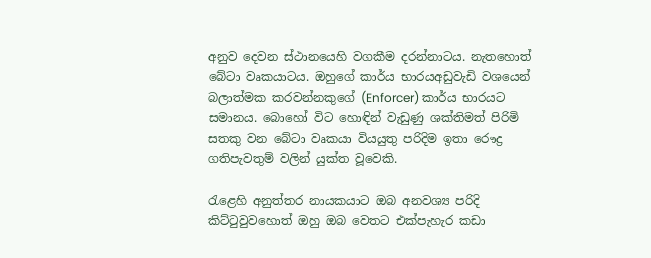අනුව දෙවන ස්ථානයෙහි වගකීම දරන්නාටය. නැතහොත් බේටා වෘකයාටය. ඔහුගේ කාර්ය භාරයඅඩුවැඩි වශයෙන් බලාත්මක කරවන්නකුගේ (Enforcer) කාර්ය භාරයට සමානය. බොහෝ විට හොඳින් වැඩුණු ශක්තිමත් පිරිමි සතකු වන බේටා වෘකයා වියයුතු පරිදිම ඉතා රෞද්‍ර ගතිපැවතුම් වලින් යුක්ත වූවෙකි.

රැළෙහි අනුත්තර නායකයාට ඔබ අනවශ්‍ය පරිදි කිට්ටුවුවහොත් ඔහු ඔබ වෙතට එක්පැහැර කඩා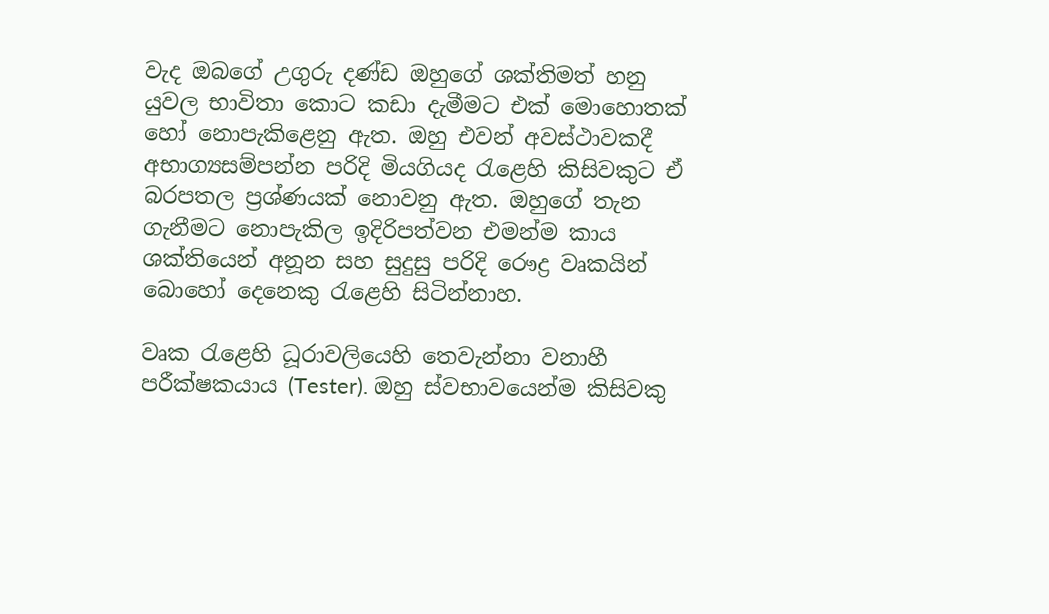වැද ඔබගේ උගුරු දණ්ඩ ඔහුගේ ශක්තිමත් හනු යුවල භාවිතා කොට කඩා දැමීමට එක් මොහොතක් හෝ නොපැකිළෙනු ඇත. ඔහු එවන් අවස්ථාවකදී අභාග්‍යසම්පන්න පරිදි මියගියද රැළෙහි කිසිවකුට ඒ බරපතල ප්‍රශ්ණයක් නොවනු ඇත. ඔහුගේ තැන ගැනීමට නොපැකිල ඉදිරිපත්වන එමන්ම කාය ශක්තියෙන් අනූන සහ සුදුසු පරිදි රෞද්‍ර වෘකයින් බොහෝ දෙනෙකු රැළෙහි සිටින්නාහ.

වෘක රැළෙහි ධූරාවලියෙහි තෙවැන්නා වනාහී පරීක්ෂකයාය (Tester). ඔහු ස්වභාවයෙන්ම කිසිවකු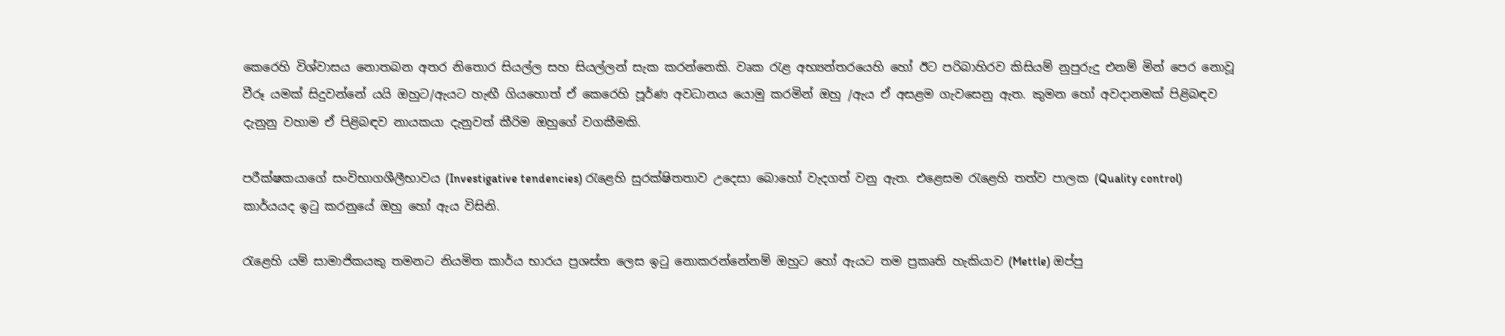කෙරෙහි විශ්වාසය නොතබන අතර නිතොර සියල්ල සහ සියල්ලන් සැක කරන්නෙකි. වෘක රැළ අභ්‍යන්තරයෙහි හෝ ඊට පරිබාහිරව කිසියම් නුපුරුදු එනම් මින් පෙර නොවූ වීරූ යමක් සිදුවන්නේ යයි ඔහුට/ඇයට හැඟී ගියහොත් ඒ කෙරෙහි පූර්ණ අවධානය යොමු කරමින් ඔහු /ඇය ඒ අසළම ගැවසෙනු ඇත. කුමන හෝ අවදානමක් පිළිබඳව දැනුනු වහාම ඒ පිළිබඳව නායකයා දැනුවත් කීරිම ඔහුගේ වගකීමකි.

පරීක්ෂකයාගේ සංවිභාගශීලීභාවය (Investigative tendencies) රැළෙහි සුරක්ෂිතතාව උදෙසා බොහෝ වැදගත් වනු ඇත. එළෙසම රැළෙහි තත්ව පාලක (Quality control) කාර්යයද ඉටු කරනුයේ ඔහු හෝ ඇය විසිනි.

රැළෙහි යම් සාමාජිකයකු තමනට නියමිත කාර්ය භාරය ප්‍රශස්ත ලෙස ඉටු නොකරන්නේනම් ඔහුට හෝ ඇයට තම ප්‍රකෘති හැකියාව (Mettle) ඔප්පු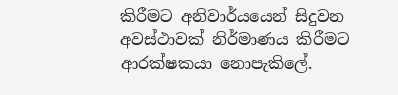කිරීමට අනිවාර්යයෙන් සිදුවන අවස්ථාවක් නිර්මාණය කිරීමට ආරක්ෂකයා නොපැකිලේ.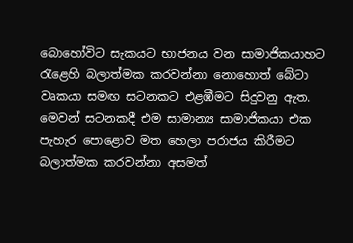බොහෝවිට සැකයට භාජනය වන සාමාජිකයාහට රැළෙහි බලාත්මක කරවන්නා නොහොත් බේටා වෘකයා සමඟ සටනකට එළඹීමට සිදුවනු ඇත. මෙවන් සටනකදී එම සාමාන්‍ය සාමාජිකයා එක පැහැර පොළොව මත හෙලා පරාජය කිරීමට බලාත්මක කරවන්නා අසමත්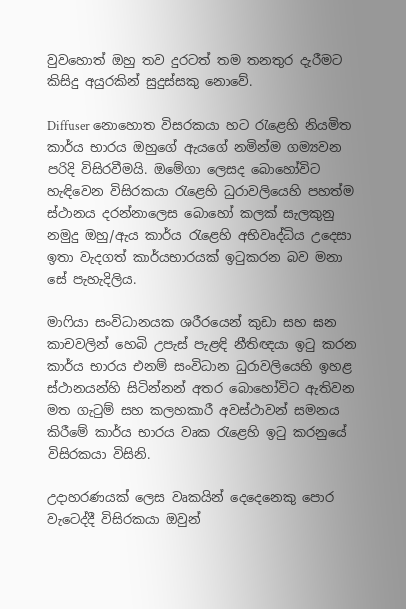වුවහොත් ඔහු තව දුරටත් තම තනතුර දැරීමට කිසිදු අයුරකින් සුදුස්සකු නොවේ.

Diffuser නොහොත විසරකයා හට රැළෙහි නියමිත කාර්ය භාරය ඔහුගේ ඇයගේ නමින්ම ගම්‍යවන පරිදි විසිරවීමයි. ඔමේගා ලෙසද බොහෝවිට හැඳිවෙන විසිරකයා රැළෙහි ධුරාවලියෙහි පහත්ම ස්ථානය දරන්නාලෙස බොහෝ කලක් සැලකුනු නමුදු ඔහු/ඇය කාර්ය රැළෙහි අභිවෘද්ධිය උදෙසා ඉතා වැදගත් කාර්යභාරයක් ඉටුකරන බව මනා සේ පැහැදිලිය.

මාෆියා සංවිධානයක ශරීරයෙන් කුඩා සහ ඝන කාචවලින් හෙබි උපැස් පැළඳි නීතිඥයා ඉටු කරන කාර්ය භාරය එනම් සංවිධාන ධුරාවලියෙහි ඉහළ ස්ථානයන්හි සිටින්නන් අතර බොහෝවිට ඇතිවන මත ගැටුම් සහ කලහකාරී අවස්ථාවන් සමනය කිරීමේ කාර්ය භාරය වෘක රැළෙහි ඉටු කරනුයේ විසිරකයා විසිනි.

උදාහරණයක් ලෙස වෘකයින් දෙදෙනෙකු පොර වැටෙද්දී විසිරකයා ඔවුන්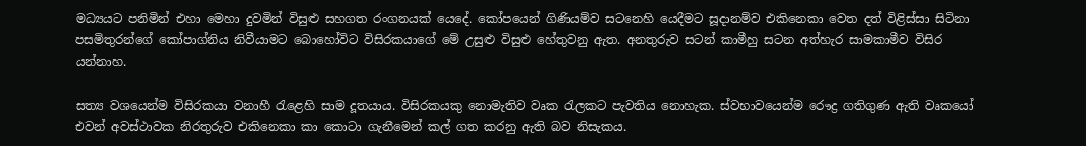මධ්‍යයට පනිමින් එහා මෙහා දුවමින් විසුළු සහගත රංගනයක් යෙදේ. කෝපයෙන් ගිණියම්ව සටනෙහි යෙදීමට සූදානම්ව එකිනෙකා වෙත දත් විළිස්සා සිටිනා පසමිතුරන්ගේ කෝපාග්නිය නිවීයාමට බොහෝවිට විසිරකයාගේ මේ උසුළු විසුළු හේතුවනු ඇත. අනතුරුව සටන් කාමීහු සටන අත්හැර සාමකාමීව විසිර යන්නාහ.

සත්‍ය වශයෙන්ම විසිරකයා වනාහී රැළෙහි සාම දූතයාය. විසිරකයකු නොමැතිව වෘක රැලකට පැවතිය නොහැක. ස්වභාවයෙන්ම රෞද්‍ර ගතිගුණ ඇති වෘකයෝ එවන් අවස්ථාවක නිරතුරුව එකිනෙකා කා කොටා ගැනීමෙන් කල් ගත කරනු ඇති බව නිසැකය.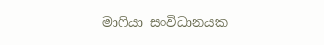මාෆියා සංවිධානයක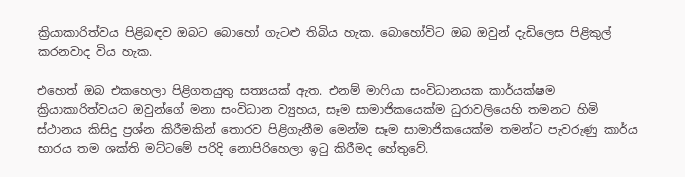ක්‍රියාකාරිත්වය පිළිබඳව ඔබට බොහෝ ගැටළු තිබිය හැක. බොහෝවිට ඔබ ඔවුන් දැඩිලෙස පිළිකුල් කරනවාද විය හැක.

එහෙත් ඔබ එකහෙලා පිළිගතයුතු සත්‍යයක් ඇත. එනම් මාෆියා සංවිධානයක කාර්යක්ෂම ක්‍රියාකාරිත්වයට ඔවුන්ගේ මනා සංවිධාන ව්‍යුහය, සෑම සාමාජිකයෙක්ම ධුරාවලියෙහි තමනට හිමි ස්ථානය කිසිදු ප්‍රශ්න කිරීමකින් තොරව පිළිගැනීම මෙන්ම සෑම සාමාජිකයෙක්ම තමන්ට පැවරුණු කාර්ය භාරය තම ශක්ති මට්ටමේ පරිදි නොපිරිහෙලා ඉටු කිරීමද හේතුවේ.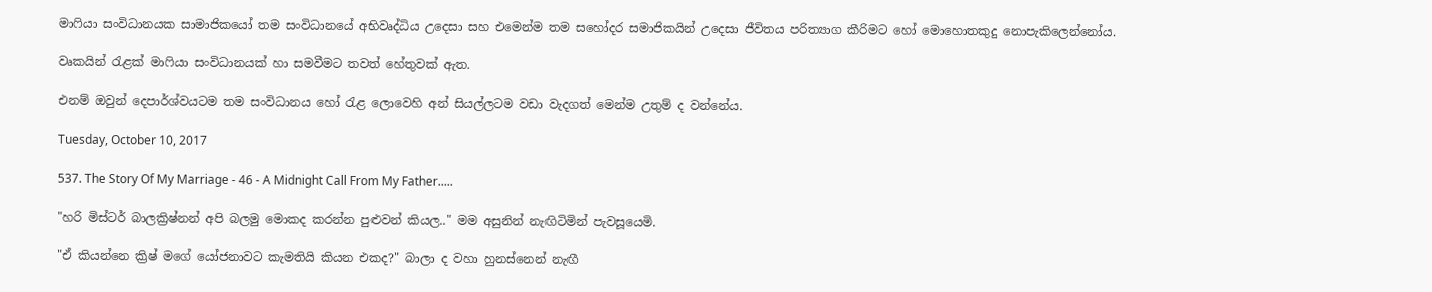මාෆියා සංවිධානයක සාමාජිකයෝ තම සංවිධානයේ අභිවෘද්ධිය උදෙසා සහ එමෙන්ම තම සහෝදර සමාජිකයින් උදෙසා ජීවිතය පරිත්‍යාග කීරිමට හෝ මොහොතකුදු නොපැකිලෙන්නෝය.

වෘකයින් රැළක් මාෆියා සංවිධානයක් හා සමවීමට තවත් හේතුවක් ඇත.

එනම් ඔවුන් දෙපාර්ශ්වයටම තම සංවිධානය හෝ රැළ ලොවෙහි අන් සියල්ලටම වඩා වැදගත් මෙන්ම උතුම් ද වන්නේය.

Tuesday, October 10, 2017

537. The Story Of My Marriage - 46 - A Midnight Call From My Father.....

"හරි මිස්ටර් බාලක්‍රිෂ්නන් අපි බලමු මොකද කරන්න පුළුවන් කියල.." මම අසුනින් නැඟිටිමින් පැවසූයෙමි.

"ඒ කියන්නෙ ක්‍රිෂ් මගේ යෝජනාවට කැමතියි කියන එකද?" බාලා ද වහා හුනස්නෙන් නැඟී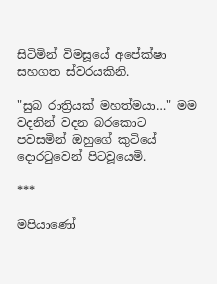සිටිමින් විමසූයේ අපේක්ෂා සහගත ස්වරයකිනි.

"සුබ රාත්‍රියක් මහත්මයා…" මම වදනින් වදන බරකොට පවසමින් ඔහුගේ කුටියේ දොරටුවෙන් පිටවූයෙමි.

***

මපියාණෝ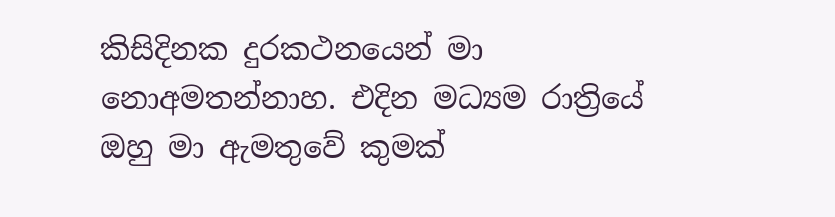කිසිදිනක දුරකථනයෙන් මා නොඅමතන්නාහ. එදින මධ්‍යම රාත්‍රියේ ඔහු මා ඇමතුවේ කුමක්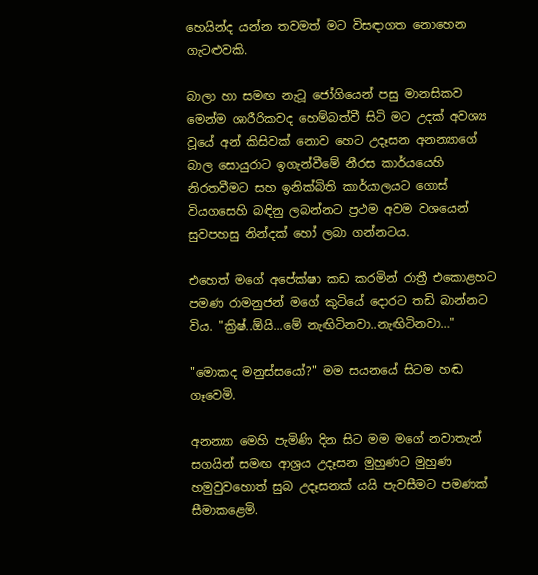හෙයින්ද යන්න තවමත් මට විසඳාගත නොහෙන ගැටළුවකි.

බාලා හා සමඟ නැටූ ජෝගියෙන් පසු මානසිකව මෙන්ම ශාරීරිකවද හෙම්බත්වී සිටි මට උදක් අවශ්‍ය වූයේ අන් කිසිවක් නොව හෙට උදෑසන අනන්‍යාගේ බාල සොයුරාට ඉගැන්වීමේ නීරස කාර්යයෙහි නිරතවීමට සහ ඉනික්බිති කාර්යාලයට ගොස් වියගසෙහි බඳිනු ලබන්නට ප්‍රථම අවම වශයෙන් සුවපහසු නින්දක් හෝ ලබා ගන්නටය.

එහෙත් මගේ අපේක්ෂා කඩ කරමින් රාත්‍රී එකොළහට පමණ රාමනුජන් මගේ කුටියේ දොරට තඩි බාන්නට විය. "ක්‍රිෂ්..ඕයි...මේ නැඟිටිනවා..නැඟිටිනවා…"

"මොකද මනුස්සයෝ?" මම සයනයේ සිටම හඬ ගෑවෙමි.

අනන්‍යා මෙහි පැමිණි දින සිට මම මගේ නවාතැන් සගයින් සමඟ ආශ්‍රය උදෑසන මුහුණට මුහුණ හමුවුවහොත් සුබ උදෑසනක් යයි පැවසීමට පමණක් සීමාකළෙමි.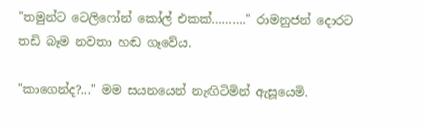"තමුන්ට ටෙලිෆෝන් කෝල් එකක්………." රාමනුජන් දොරට තඩි බෑම නවතා හඬ ගෑවේය.

"කාගෙන්ද?..." මම සයනයෙන් නැඟිටිමින් ඇසූයෙමි.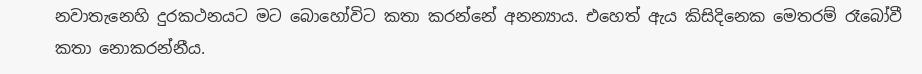නවාතැනෙහි දුරකථනයට මට බොහෝවිට කතා කරන්නේ අනන්‍යාය. එහෙත් ඇය කිසිදිනෙක මෙතරම් රෑබෝවී කතා නොකරන්නීය.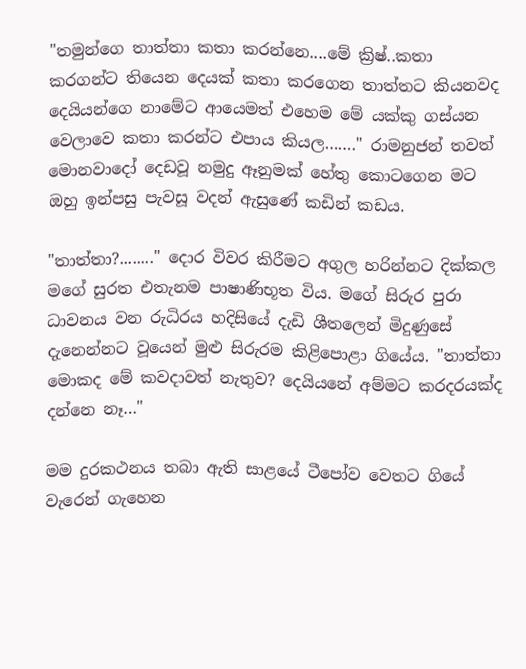"තමුන්ගෙ තාත්තා කතා කරන්නෙ....මේ ක්‍රිෂ්..කතා කරගන්ට තියෙන දෙයක් කතා කරගෙන තාත්තට කියනවද දෙයියන්ගෙ නාමේට ආයෙමත් එහෙම මේ යක්කු ගස්යන වෙලාවෙ කතා කරන්ට එපාය කියල……." රාමනුජන් තවත් මොනවාදෝ දෙඩවූ නමුදු ඈනුමක් හේතු කොටගෙන මට ඔහු ඉන්පසු පැවසූ වදන් ඇසුණේ කඩින් කඩය.

"තාත්තා?........" දොර විවර කිරීමට අගුල හරින්නට දික්කල මගේ සුරත එතැනම පාෂාණිභූත විය. මගේ සිරුර පුරා ධාවනය වන රුධිරය හදිසියේ දැඩි ශීතලෙන් මිදුණුසේ දැනෙන්නට වූයෙන් මුළු සිරුරම කිළිපොළා ගියේය. "තාත්තා මොකද මේ කවදාවත් නැතුව? දෙයියනේ අම්මට කරදරයක්ද දන්නෙ නෑ…"

මම දුරකථනය තබා ඇති සාළයේ ටීපෝව වෙතට ගියේ වැරෙන් ගැහෙන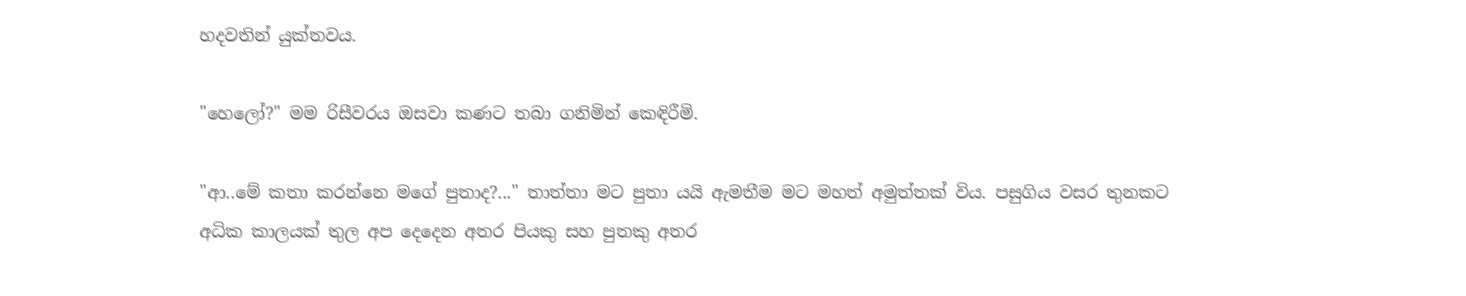හදවතින් යුක්තවය.

"හෙලෝ?" මම රිසීවරය ඔසවා කණට තබා ගනිමින් කෙඳිරීමි.

"ආ..මේ කතා කරන්නෙ මගේ පුතාද?..." තාත්තා මට පුතා යයි ඇමතීම මට මහත් අමුත්තක් විය. පසුගිය වසර තුනකට අධික කාලයක් තුල අප දෙදෙන අතර පියකු සහ පුතකු අතර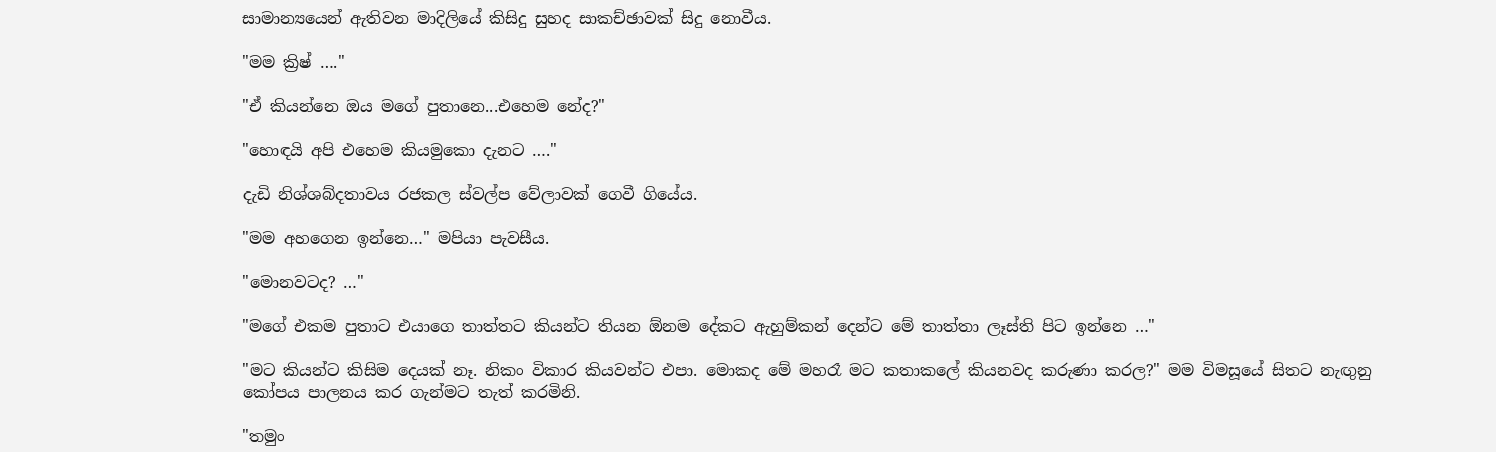සාමාන්‍යයෙන් ඇතිවන මාදිලියේ කිසිදු සුහද සාකච්ඡාවක් සිදු නොවීය.

"මම ක්‍රිෂ් …."

"ඒ කියන්නෙ ඔය මගේ පුතානෙ...එහෙම නේද?"

"හොඳයි අපි එහෙම කියමුකො දැනට …."

දැඩි නිශ්ශබ්දතාවය රජකල ස්වල්ප වේලාවක් ගෙවී ගියේය.

"මම අහගෙන ඉන්නෙ…" මපියා පැවසීය.

"මොනවටද? …"

"මගේ එකම පුතාට එයාගෙ තාත්තට කියන්ට තියන ඕනම දේකට ඇහුම්කන් දෙන්ට මේ තාත්තා ලෑස්ති පිට ඉන්නෙ …"

"මට කියන්ට කිසිම දෙයක් නෑ. නිකං විකාර කියවන්ට එපා. මොකද මේ මහරෑ මට කතාකලේ කියනවද කරුණා කරල?" මම විමසූයේ සිතට නැඟුනු කෝපය පාලනය කර ගැන්මට තැත් කරමිනි.

"තමුං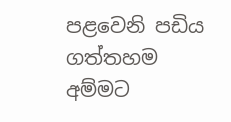පළවෙනි පඩිය ගත්තහම අම්මට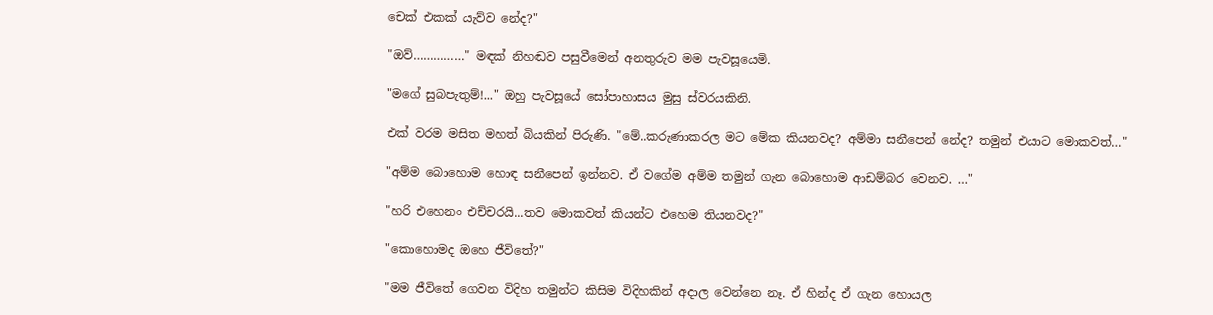චෙක් එකක් යැව්ව නේද?"

"ඔව්……………" මඳක් නිහඬව පසුවීමෙන් අනතුරුව මම පැවසූයෙමි.

"මගේ සුබපැතුම්!..." ඔහු පැවසූයේ සෝපාහාසය මුසු ස්වරයකිනි.

එක් වරම මසිත මහත් බියකින් පිරුණි. "මේ..කරුණාකරල මට මේක කියනවද? අම්මා සනීපෙන් නේද? තමුන් එයාට මොකවත්…"

"අම්ම බොහොම හොඳ සනීපෙන් ඉන්නව. ඒ වගේම අම්ම තමුන් ගැන බොහොම ආඩම්බර වෙනව. …"

"හරි එහෙනං එච්චරයි...තව මොකවත් කියන්ට එහෙම තියනවද?"

"කොහොමද ඔහෙ ජීවිතේ?"

"මම ජීවිතේ ගෙවන විදිහ තමුන්ට කිසිම විදිහකින් අදාල වෙන්නෙ නෑ. ඒ හින්ද ඒ ගැන හොයල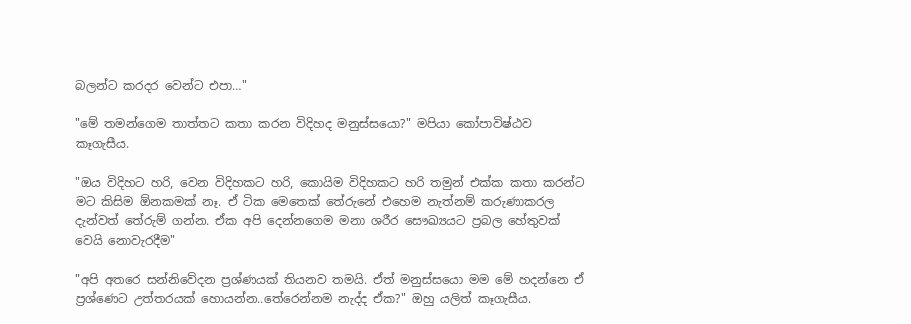බලන්ට කරදර වෙන්ට එපා…"

"මේ තමන්ගෙම තාත්තට කතා කරන විදිහද මනුස්සයො?" මපියා කෝපාවිෂ්ඨව කෑගැසීය.

"ඔය විදිහට හරි, වෙන විදිහකට හරි, කොයිම විදිහකට හරි තමුන් එක්ක කතා කරන්ට මට කිසිම ඕනකමක් නෑ. ඒ ටික මෙතෙක් තේරුනේ එහෙම නැත්නම් කරුණාකරල දැන්වත් තේරුම් ගන්න. ඒක අපි දෙන්නගෙම මනා ශරීර සෞඛ්‍යයට ප්‍රබල හේතුවක් වෙයි නොවැරදීම"

"අපි අතරෙ සන්නිවේදන ප්‍රශ්ණයක් තියනව තමයි. ඒත් මනුස්සයො මම මේ හදන්නෙ ඒ ප්‍රශ්ණෙට උත්තරයක් හොයන්න..තේරෙන්නම නැද්ද ඒක?" ඔහු යලිත් කෑගැසීය.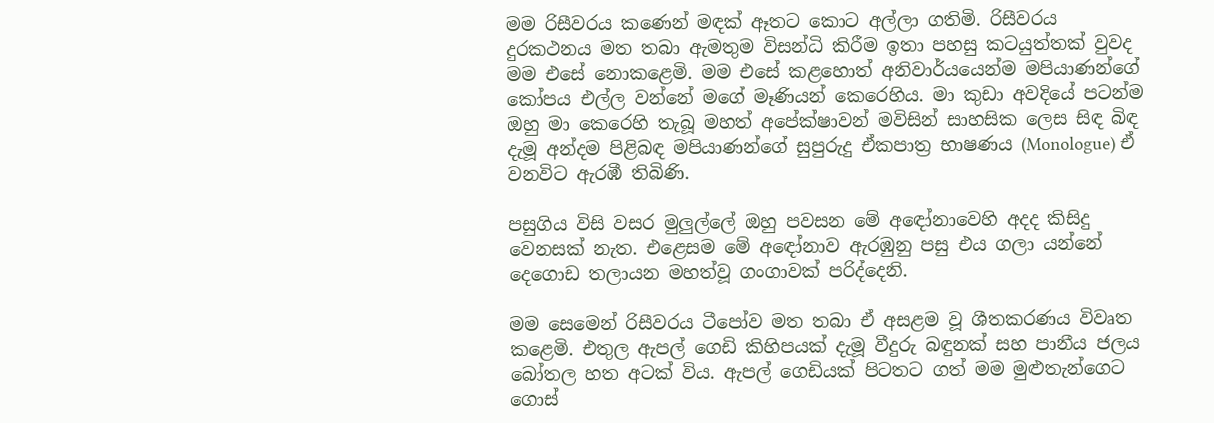මම රිසීවරය කණෙන් මඳක් ඈතට කොට අල්ලා ගතිමි. රිසීවරය දුරකථනය මත තබා ඇමතුම විසන්ධි කිරීම ඉතා පහසු කටයුත්තක් වුවද මම එසේ නොකළෙමි. මම එසේ කළහොත් අනිවාර්යයෙන්ම මපියාණන්ගේ කෝපය එල්ල වන්නේ මගේ මෑණියන් කෙරෙහිය. මා කුඩා අවදියේ පටන්ම ඔහු මා කෙරෙහි තැබූ මහත් අපේක්ෂාවන් මවිසින් සාහසික ලෙස සිඳ බිඳ දැමූ අන්දම පිළිබඳ මපියාණන්ගේ සුපුරුදු ඒකපාත්‍ර භාෂණය (Monologue) ඒ වනවිට ඇරඹී තිබිණි.

පසුගිය විසි වසර මුලුල්ලේ ඔහු පවසන මේ අඳෝනාවෙහි අදද කිසිදු වෙනසක් නැත. එළෙසම මේ අඳෝනාව ඇරඹුනු පසු එය ගලා යන්නේ දෙගොඩ තලායන මහත්වූ ගංගාවක් පරිද්දෙනි.

මම සෙමෙන් රිසීවරය ටීපෝව මත තබා ඒ අසළම වූ ශීතකරණය විවෘත කළෙමි. එතුල ඇපල් ගෙඩි කිහිපයක් දැමූ වීදුරු බඳුනක් සහ පානීය ජලය බෝතල හත අටක් විය. ඇපල් ගෙඩියක් පිටතට ගත් මම මුළුතැන්ගෙට ගොස්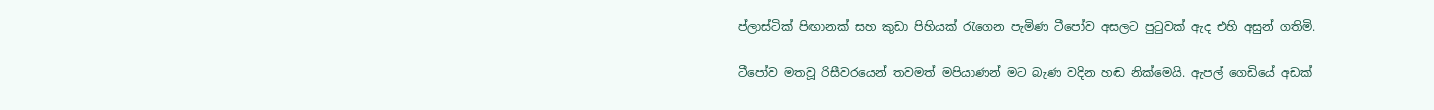ප්ලාස්ටික් පිඟානක් සහ කුඩා පිහියක් රැගෙන පැමිණ ටීපෝව අසලට පුටුවක් ඇද එහි අසුන් ගතිමි.

ටීපෝව මතවූ රිසීවරයෙන් තවමත් මපියාණන් මට බැණ වදින හඬ නික්මෙයි. ඇපල් ගෙඩියේ අඩක්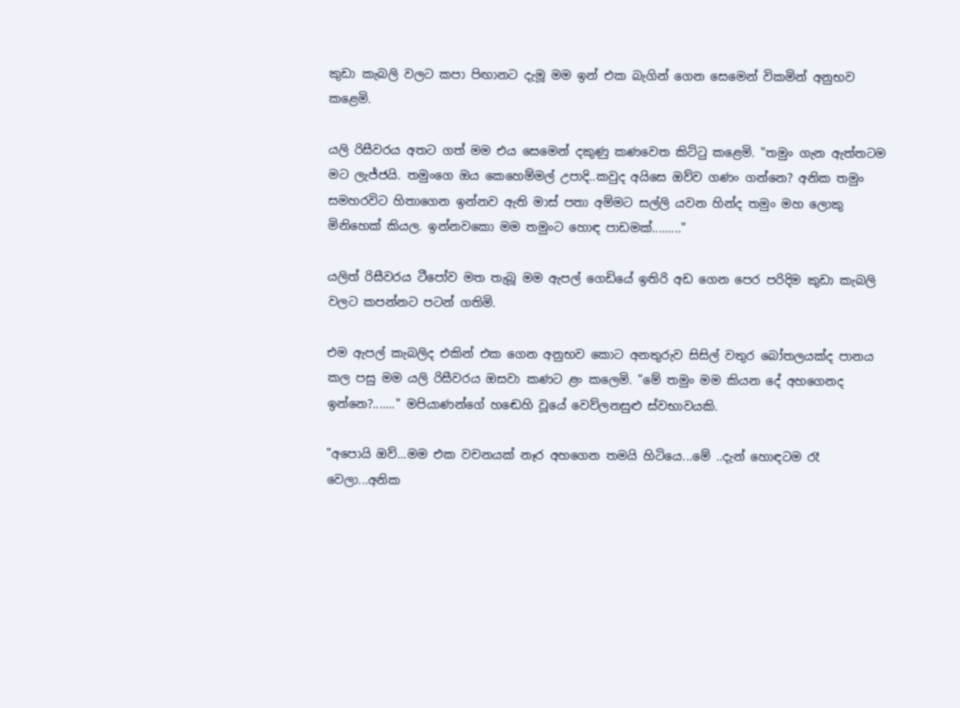කුඩා කැබලි වලට කපා පිඟානට දැමූ මම ඉන් එක බැගින් ගෙන සෙමෙන් විකමින් අනුභව කළෙමි.

යලි රිසීවරය අතට ගත් මම එය සෙමෙන් දකුණු කණවෙත කිට්ටු කළෙමි. "තමුං ගැන ඇත්තටම මට ලැජ්ජයි. තමුංගෙ ඔය කෙහෙම්මල් උපාදි..කවුද අයිසෙ ඔව්ව ගණං ගන්නෙ? අනික තමුං සමහරවිට හිතාගෙන ඉන්නව ඇති මාස් පතා අම්මට සල්ලි යවන හින්ද තමුං මහ ලොකු මිනිහෙක් කියල. ඉන්නවකො මම තමුංට හොඳ පාඩමක්........."

යලිත් රිසීවරය ටීපෝව මත තැබූ මම ඇපල් ගෙඩියේ ඉතිරි අඩ ගෙන පෙර පරිදිම කුඩා කැබලි වලට කපන්නට පටන් ගතිමි.

එම ඇපල් කැබලිද එකින් එක ගෙන අනුභව කොට අනතුරුව සිසිල් වතුර බෝතලයක්ද පානය කල පසු මම යලි රිසීවරය ඔසවා කණට ළං කලෙමි. "මේ තමුං මම කියන දේ අහගෙනද ඉන්නෙ?......." මපියාණන්ගේ හඬෙහි වූයේ වෙව්ලනසුළු ස්වභාවයකි.

"අපොයි ඔව්...මම එක වචනයක් නෑර අහගෙන තමයි හිටියෙ...මේ ..දැන් හොඳටම රෑ වෙලා...අනික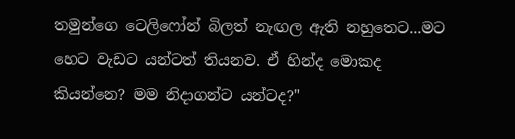තමුන්ගෙ ටෙලිෆෝන් බිලත් නැඟල ඇති නහුතෙට...මට හෙට වැඩට යන්ටත් තියනව. ඒ හින්ද මොකද කියන්නෙ? මම නිදාගන්ට යන්ටද?"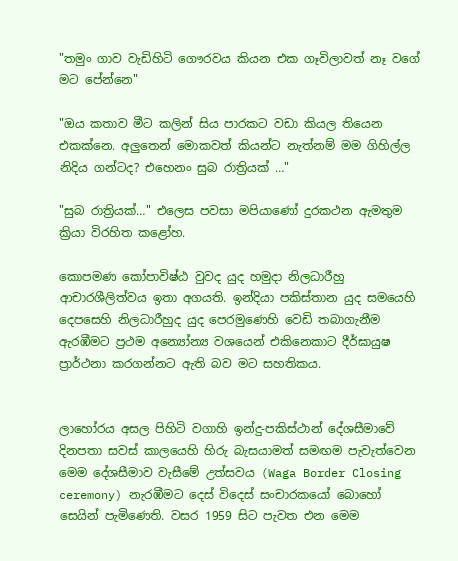"තමුං ගාව වැඩිහිටි ගෞරවය කියන එක ගෑවිලාවත් නෑ වගේ මට පේන්නෙ"

"ඔය කතාව මීට කලින් සිය පාරකට වඩා කියල තියෙන එකක්නෙ. අලුතෙන් මොකවත් කියන්ට නැත්නම් මම ගිහිල්ල නිදිය ගන්ටද? එහෙනං සුබ රාත්‍රියක් …"

"සුබ රාත්‍රියක්…" එලෙස පවසා මපියාණෝ දුරකථන ඇමතුම ක්‍රියා විරහිත කළෝහ.

කොපමණ කෝපාවිෂ්ඨ වුවද යුද හමුදා නිලධාරීහු ආචාරශීලිත්වය ඉතා අගයති. ඉන්දියා පකිස්තාන යුද සමයෙහි දෙපසෙහි නිලධාරීහුද යුද පෙරමුණෙහි වෙඩි තබාගැනීම ඇරඹීමට ප්‍රථම අන්‍යෝන්‍ය වශයෙන් එකිනෙකාට දීර්ඝායුෂ ප්‍රාර්ථනා කරගන්නට ඇති බව මට සහතිකය.


ලාහෝරය අසල පිහිටි වගාහි ඉන්දු-පකිස්ථාන් දේශසීමාවේ දිනපතා සවස් කාලයෙහි හිරු බැසයාමත් සමඟම පැවැත්වෙන මෙම දේශසීමාව වැසීමේ උත්සවය (Waga Border Closing ceremony) නැරඹීමට දෙස් විදෙස් සංචාරකයෝ බොහෝ සෙයින් පැමිණෙති. වසර 1959 සිට පැවත එන මෙම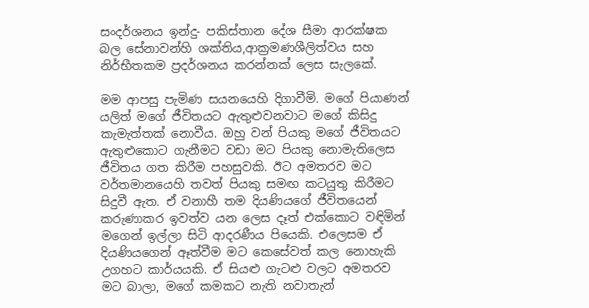සංදර්ශනය ඉන්දු- පකිස්තාන දේශ සීමා ආරක්ෂක බල සේනාවන්හි ශක්තිය,ආක්‍රමණශීලිත්වය සහ නිර්භීතකම ප්‍රදර්ශනය කරන්නක් ලෙස සැලකේ.

මම ආපසු පැමිණ සයනයෙහි දිගාවීමි. මගේ පියාණන් යලිත් මගේ ජීවිතයට ඇතුළුවනවාට මගේ කිසිදු කැමැත්තක් නොවීය. ඔහු වන් පියකු මගේ ජීවිතයට ඇතුළුකොට ගැනීමට වඩා මට පියකු නොමැතිලෙස ජීවිතය ගත කිරීම පහසුවකි. ඊට අමතරව මට වර්තමානයෙහි තවත් පියකු සමඟ කටයුතු කිරීමට සිදුවී ඇත. ඒ වනාහී තම දියණියගේ ජීවිතයෙන් කරුණාකර ඉවත්ව යන ලෙස දෑත් එක්කොට වඳිමින් මගෙන් ඉල්ලා සිටි ආදරණීය පියෙකි. එලෙසම ඒ දියණියගෙන් ඈත්වීම මට කෙසේවත් කල නොහැකි උගහට කාර්යයකි. ඒ සියළු ගැටළු වලට අමතරව මට බාලා, මගේ කමකට නැති නවාතැන්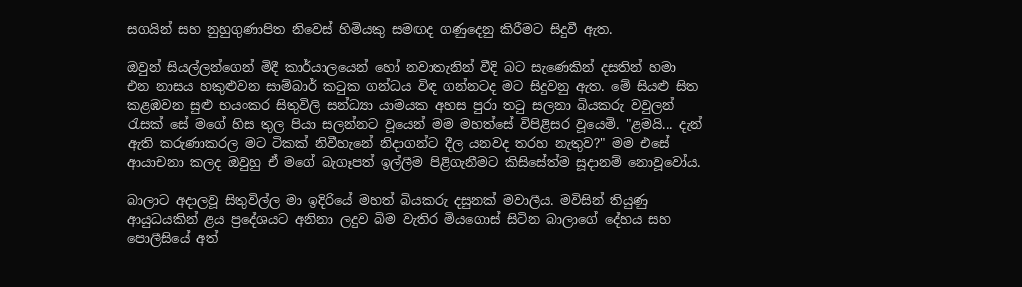සගයින් සහ නුහුගුණාපිත නිවෙස් හිමියකු සමඟද ගණුදෙනු කිරීමට සිදුවී ඇත.

ඔවුන් සියල්ලන්ගෙන් මිදී කාර්යාලයෙන් හෝ නවාතැනින් වීදි බට සැණෙකින් දසතින් හමා එන නාසය හකුළුවන සාම්බාර් කටුක ගන්ධය විඳ ගන්නටද මට සිදුවනු ඇත. මේ සියළු සිත කළඹවන සුළු භයංකර සිතුවිලි සන්ධ්‍යා යාමයක අහස පුරා තටු සලනා බියකරු වවුලන් රැසක් සේ මගේ හිස තුල පියා සලන්නට වූයෙන් මම මහත්සේ විපිළිසර වූයෙමි. "ළමයි... දැන් ඇති කරුණාකරල මට ටිකක් නිවීහැනේ නිදාගන්ට දීල යනවද තරහ නැතුව?" මම එසේ ආයාචනා කලද ඔවුහු ඒ මගේ බැගෑපත් ඉල්ලීම පිළිගැනීමට කිසිසේත්ම සූදානම් නොවූවෝය.

බාලාට අදාලවූ සිතුවිල්ල මා ඉදිරියේ මහත් බියකරු දසුනක් මවාලීය. මවිසින් තියුණු ආයුධයකින් ළය ප්‍රදේශයට අනිනා ලදුව බිම වැතිර මියගොස් සිටින බාලාගේ දේහය සහ පොලීසියේ අත්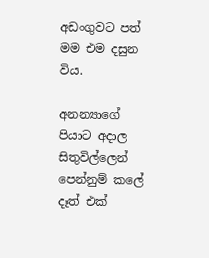අඩංගුවට පත් මම එම දසුන විය.

අනන්‍යාගේ පියාට අදාල සිතුවිල්ලෙන් පෙන්නුම් කලේ දෑත් එක්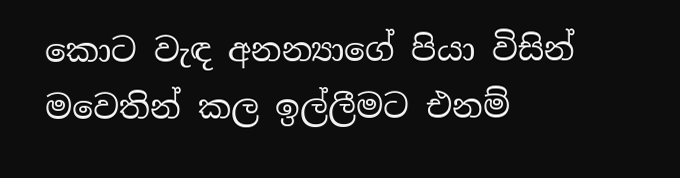කොට වැඳ අනන්‍යාගේ පියා විසින් මවෙතින් කල ඉල්ලීමට එනම්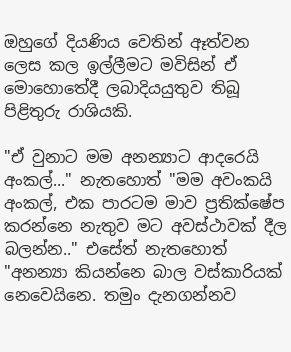ඔහුගේ දියණිය වෙතින් ඈත්වන ලෙස කල ඉල්ලීමට මවිසින් ඒ මොහොතේදී ලබාදියයුතුව තිබූ පිළිතුරු රාශියකි.

"ඒ වුනාට මම අනන්‍යාට ආදරෙයි අංකල්..." නැතහොත් "මම අවංකයි අංකල්, එක පාරටම මාව ප්‍රතික්ෂේප කරන්නෙ නැතුව මට අවස්ථාවක් දීල බලන්න.." එසේත් නැතහොත් "අනන්‍යා කියන්නෙ බාල වස්කාරියක් නෙවෙයිනෙ. තමුං දැනගන්නව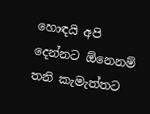හොඳයි අපි දෙන්නට ඕනෙනම් තනි කැමැත්තට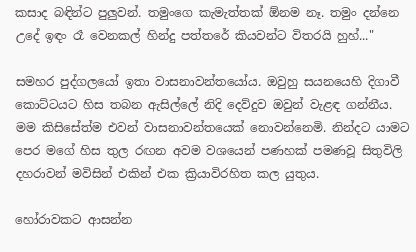කසාද බඳින්ට පුලුවන්. තමුංගෙ කැමැත්තක් ඕනම නෑ. තමුං දන්නෙ උදේ ඉඳං රෑ වෙනකල් හින්දු පත්තරේ කියවන්ට විතරයි හුහ්..."

සමහර පුද්ගලයෝ ඉතා වාසනාවන්තයෝය. ඔවුහු සයනයෙහි දිගාවී කොට්ටයට හිස තබන ඇසිල්ලේ නිදි දෙව්දුව ඔවුන් වැළඳ ගන්නීය. මම කිසිසේත්ම එවන් වාසනාවන්තයෙක් නොවන්නෙමි. නින්දට යාමට පෙර මගේ හිස තුල රඟන අවම වශයෙන් පණහක් පමණවූ සිතුවිලි දහරාවන් මවිසින් එකින් එක ක්‍රියාවිරහිත කල යුතුය.

හෝරාවකට ආසන්න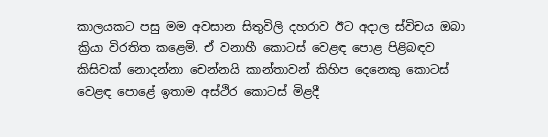කාලයකට පසු මම අවසාන සිතුවිලි දහරාව ඊට අදාල ස්විචය ඔබා ක්‍රියා විරතිත කළෙමි. ඒ වනාහී කොටස් වෙළඳ පොළ පිළිබඳව කිසිවක් නොදන්නා චෙන්නයි කාන්තාවන් කිහිප දෙනෙකු කොටස් වෙළඳ පොළේ ඉතාම අස්ථිර කොටස් මිළදී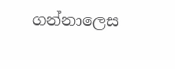ගන්නාලෙස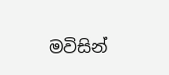මවිසින්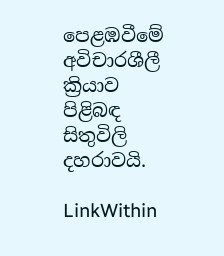පෙළඹවීමේ අවිචාරශීලී ක්‍රියාව පිළිබඳ සිතුවිලි දහරාවයි.

LinkWithin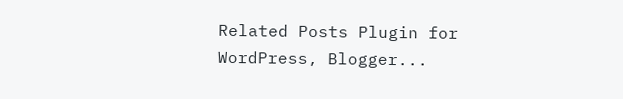Related Posts Plugin for WordPress, Blogger...